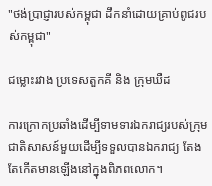"ថង់ប្រាជ្ញារបស់កម្ពុជា ដឹកនាំដោយគ្រាប់ពូជរបស់កម្ពុជា"

ជម្លោះរវាង ប្រទេសតួកគី និង ក្រុមឃឺដ

ការក្រោកប្រឆាំងដើម្បីទាមទារឯករាជ្យរបស់ក្រុមជាតិសាសន៍មួយដើម្បីទទួលបានឯករាជ្យ តែងតែកើតមានឡើងនៅក្នុងពិភពលោក។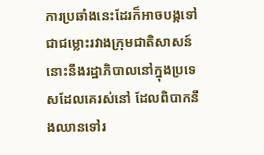ការប្រឆាំងនេះដែរក៏អាចបង្កទៅជាជម្លោះរវាងក្រុមជាតិសាសន៍នោះនឹងរដ្ឋាភិបាលនៅក្នុងប្រទេសដែលគេរស់នៅ ដែលពិបាកនឹងឈានទៅរ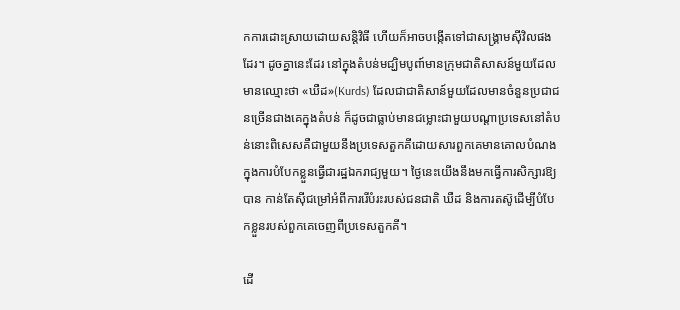កការដោះស្រាយដោយសន្តិវិធី ហើយក៏អាចបង្កើតទៅជាសង្រ្គាមស៊ីវិលផងដែរ។ ដូចគ្នានេះដែរ នៅក្នុងតំបន់មជ្ឃិមបូពា៍មានក្រុមជាតិសាសន៍មួយដែលមានឈ្មោះថា «ឃឺដ»(Kurds) ដែលជាជាតិសាន៍មួយដែលមានចំនួនប្រជាជនច្រើនជាងគេក្នុងតំបន់ ក៏ដូចជាធ្លាប់មានជម្លោះជាមួយបណ្តាប្រទេសនៅតំបន់នោះពិសេសគឺជាមួយនឹងប្រទេសតួកគីដោយសារពួកគេមានគោលបំណងក្នុងការបំបែកខ្លួនធ្វើជារដ្ឋឯករាជ្យមួយ។ ថ្ងៃនេះយើងនឹងមកធ្វើការសិក្សារឱ្យបាន កាន់តែស៊ីជម្រៅអំពីការរើបំរះរបស់ជនជាតិ ឃឺដ និងការតស៊ូដើម្បីបំបែកខ្លួនរបស់ពួកគេចេញពីប្រទេសតួកគី។

ដើ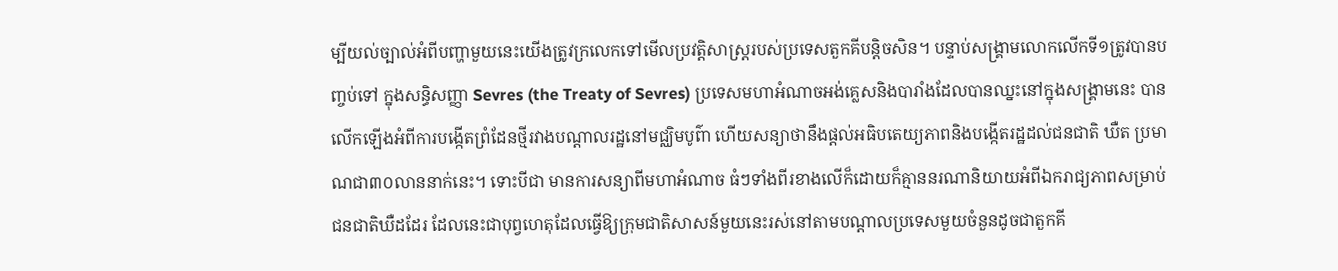ម្បីយល់ច្បាល់អំពីបញ្ហាមួយនេះយើងត្រូវក្រលេកទៅមើលប្រវត្តិសាស្ត្ររបស់ប្រទេសតួកគីបន្តិចសិន។ បន្ទាប់សង្រ្គាមលោកលើកទី១ត្រូវបានបញ្ចប់ទៅ ក្នុងសន្ធិសញ្ញា Sevres (the Treaty of Sevres) ប្រទេសមហាអំណាចអង់គ្លេសនិងបារាំងដែលបានឈ្នះនៅក្នុងសង្គ្រាមនេះ បានលើកឡើងអំពីការបង្កើតព្រំដែនថ្មីរវាងបណ្តាលរដ្ឋនៅមជ្ឈិមបូព៌ា ហើយសន្យាថានឹងផ្តល់អធិបតេយ្យភាពនិងបង្កើតរដ្ឋដល់ជនជាតិ ឃឺត ប្រមាណជា៣០លាននាក់នេះ។ ទោះបីជា មានការសន្យាពីមហាអំណាច ធំៗទាំងពីរខាងលើក៏ដោយក៏គ្មាននរណានិយាយអំពីឯករាជ្យភាពសម្រាប់ជនជាតិឃឺដដែរ ដែលនេះជាបុព្វហេតុដែលធ្វើឱ្យក្រុមជាតិសាសន៍មួយនេះរស់នៅតាមបណ្តាលប្រទេសមួយចំនួនដូចជាតួកគី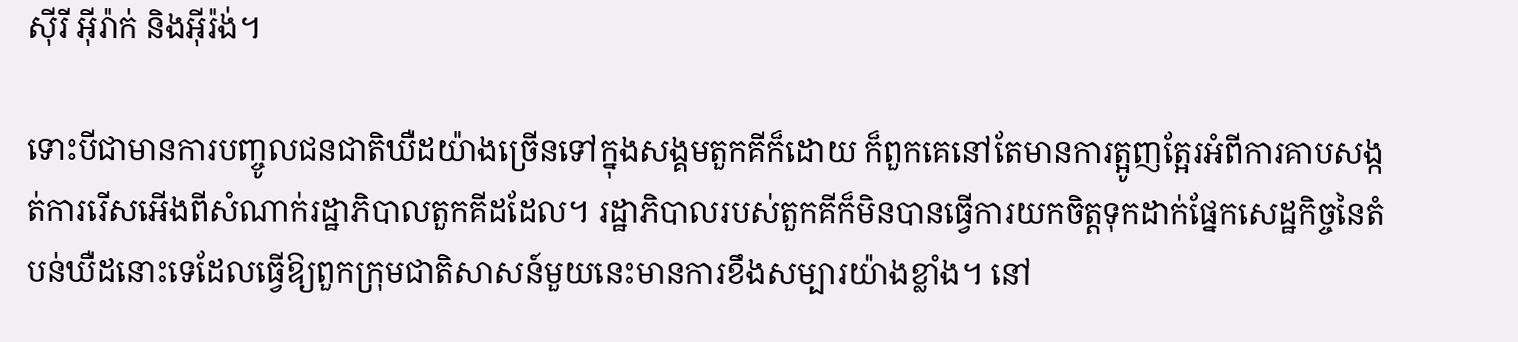ស៊ីរី អ៊ីរ៉ាក់ និងអ៊ីរ៉ង់។

ទោះបីជាមានការបញ្ចូលជនជាតិឃឺដយ៉ាងច្រើនទៅក្នុងសង្គមតួកគីក៏ដោយ ក៏ពួកគេនៅតែមានការត្អូញត្អែរអំពីការគាបសង្កត់ការរើសអើងពីសំណាក់រដ្ឋាភិបាលតួកគីដដែល។ រដ្ឋាភិបាលរបស់តួកគីក៏មិនបានធ្វើការយកចិត្តទុកដាក់ផ្នែកសេដ្ឋកិច្ចនៃតំបន់ឃឺដនោះទេដែលធ្វើឱ្យពួកក្រុមជាតិសាសន៍មួយនេះមានការខឹងសម្បារយ៉ាងខ្លាំង។ នៅ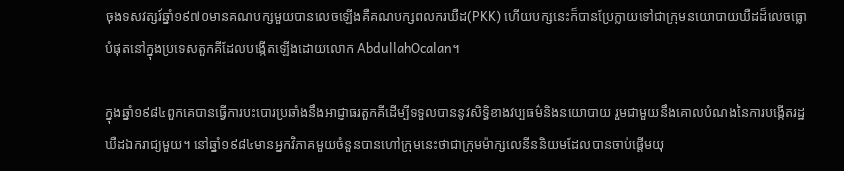ចុងទសវត្សរ៍ឆ្នាំ១៩៧០មានគណបក្សមួយបានលេចឡើងគឺគណបក្សពលករឃឺដ(PKK) ហើយបក្សនេះក៏បានប្រែក្លាយទៅជាក្រុមនយោបាយឃឺដដ៏លេចធ្លោបំផុតនៅក្នុងប្រទេសតួកគីដែលបង្កើតឡើងដោយលោក AbdullahOcalan។

ក្នុងឆ្នាំ១៩៨៤ពួកគេបានធ្វើការបះបោរប្រឆាំងនឹងអាជ្ញាធរតួកគីដើម្បីទទួលបាននូវសិទ្ធិខាងវប្បធម៌និងនយោបាយ រួមជាមួយនឹងគោលបំណងនៃការបង្កើតរដ្ឋឃឺដឯករាជ្យមួយ។ នៅឆ្នាំ១៩៨៤មានអ្នកវិភាគមួយចំនួនបានហៅក្រុមនេះថាជាក្រុមម៉ាក្សលេនីននិយមដែលបានចាប់ផ្តើមយុ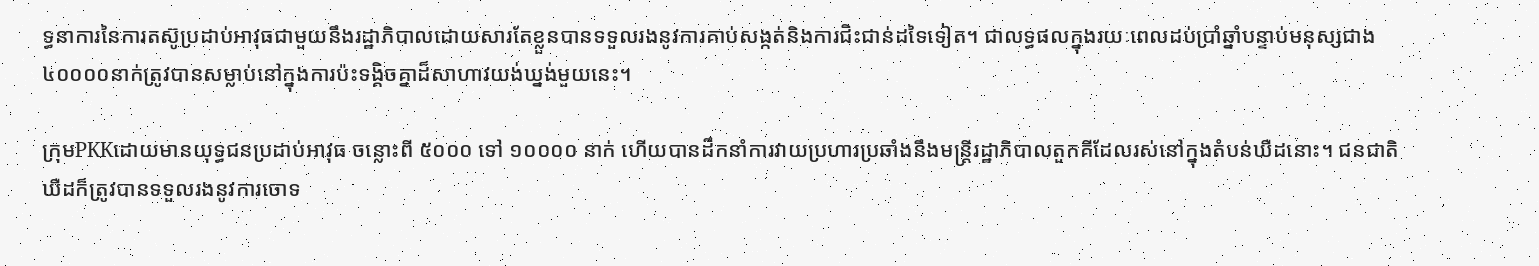ទ្ធនាការនៃការតស៊ូប្រដាប់អាវុធជាមួយនឹងរដ្ឋាភិបាលដោយសារតែខ្លួនបានទទួលរងនូវការគាប់សង្កត់និងការជិះជាន់ដទៃទៀត។ ជាលទ្ធផលក្នុងរយៈពេលដប់ប្រាំឆ្នាំបន្ទាប់មនុស្សជាង៤០០០០នាក់ត្រូវបានសម្លាប់នៅក្នុងការប៉ះទង្គិចគ្នាដ៏សាហាវយង់ឃ្នង់មួយនេះ។

ក្រុមPKKដោយមានយុទ្ធជនប្រដាប់អាវុធ ចន្លោះពី ៥០០០ ទៅ ១០០០០ នាក់ ហើយបានដឹកនាំការវាយប្រហារប្រឆាំងនឹងមន្ត្រីរដ្ឋាភិបាលតួកគីដែលរស់នៅក្នុងតំបន់ឃឺដនោះ។ ជនជាតិឃឺដក៏ត្រូវបានទទួលរងនូវការចោទ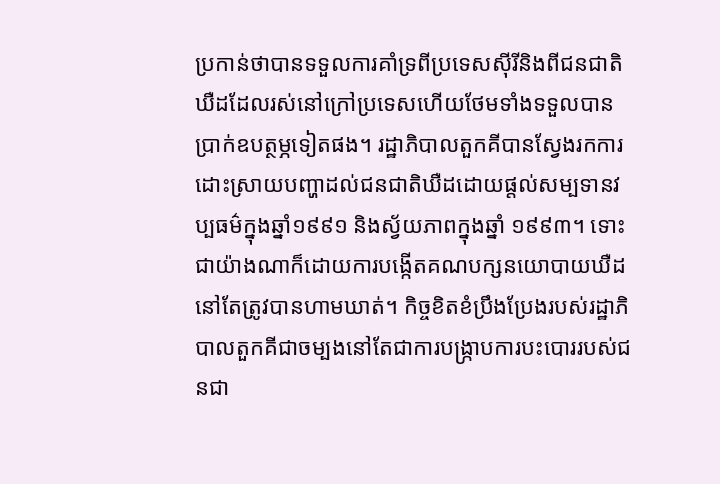ប្រកាន់ថាបានទទួលការគាំទ្រពីប្រទេសស៊ីរីនិងពីជនជាតិឃឺដដែលរស់នៅក្រៅប្រទេសហើយថែមទាំងទទួលបានប្រាក់ឧបត្ថម្ភទៀតផង។ រដ្ឋាភិបាលតួកគីបានស្វែងរកការដោះស្រាយបញ្ហាដល់ជនជាតិឃឺដដោយផ្តល់សម្បទានវប្បធម៌ក្នុងឆ្នាំ១៩៩១ និងស្វ័យភាពក្នុងឆ្នាំ ១៩៩៣។ ទោះជាយ៉ាងណាក៏ដោយការបង្កើតគណបក្សនយោបាយឃឺដនៅតែត្រូវបានហាមឃាត់។ កិច្ចខិតខំប្រឹងប្រែងរបស់រដ្ឋាភិបាលតួកគីជាចម្បងនៅតែជាការបង្ក្រាបការបះបោររបស់ជនជា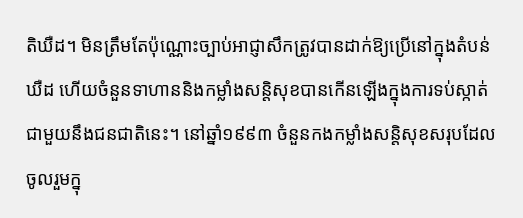តិឃឺដ។ មិនត្រឹមតែប៉ុណ្ណោះច្បាប់អាជ្ញាសឹកត្រូវបានដាក់ឱ្យប្រើនៅក្នុងតំបន់ឃឺដ ហើយចំនួនទាហាននិងកម្លាំងសន្តិសុខបានកើនឡើងក្នុងការទប់ស្កាត់ជាមួយនឹងជនជាតិនេះ។ នៅឆ្នាំ១៩៩៣ ចំនួនកងកម្លាំងសន្តិសុខសរុបដែលចូលរួមក្នុ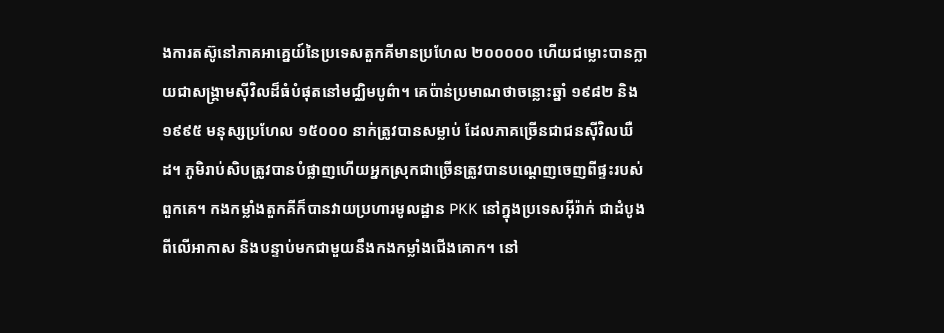ងការតស៊ូនៅភាគអាគ្នេយ៍នៃប្រទេសតួកគីមានប្រហែល ២០០០០០ ហើយជម្លោះបានក្លាយជាសង្រ្គាមស៊ីវិលដ៏ធំបំផុតនៅមជ្ឈិមបូព៌ា។ គេប៉ាន់ប្រមាណថាចន្លោះឆ្នាំ ១៩៨២ និង ១៩៩៥ មនុស្សប្រហែល ១៥០០០ នាក់ត្រូវបានសម្លាប់ ដែលភាគច្រើនជាជនស៊ីវិលឃឺដ។ ភូមិរាប់សិបត្រូវបានបំផ្លាញហើយអ្នកស្រុកជាច្រើនត្រូវបានបណ្តេញចេញពីផ្ទះរបស់ពួកគេ។ កងកម្លាំងតួកគីក៏បានវាយប្រហារមូលដ្ឋាន PKK នៅក្នុងប្រទេសអ៊ីរ៉ាក់ ជាដំបូងពីលើអាកាស និងបន្ទាប់មកជាមួយនឹងកងកម្លាំងជើងគោក។ នៅ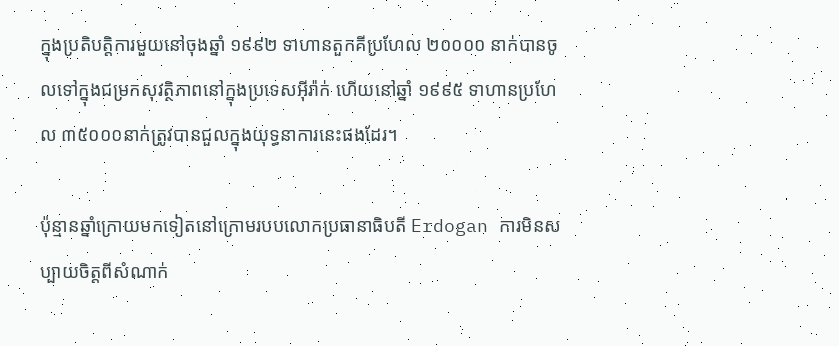ក្នុងប្រតិបត្តិការមួយនៅចុងឆ្នាំ ១៩៩២ ទាហានតួកគីប្រហែល ២០០០០ នាក់បានចូលទៅក្នុងជម្រកសុវត្ថិភាពនៅក្នុងប្រទេសអ៊ីរ៉ាក់ ហើយនៅឆ្នាំ ១៩៩៥ ទាហានប្រហែល ៣៥០០០នាក់ត្រូវបានជួលក្នុងយុទ្ធនាការនេះផងដែរ។

ប៉ុន្មានឆ្នាំក្រោយមកទៀតនៅក្រោមរបបលោកប្រធានាធិបតី Erdogan ការមិនសប្បាយចិត្តពីសំណាក់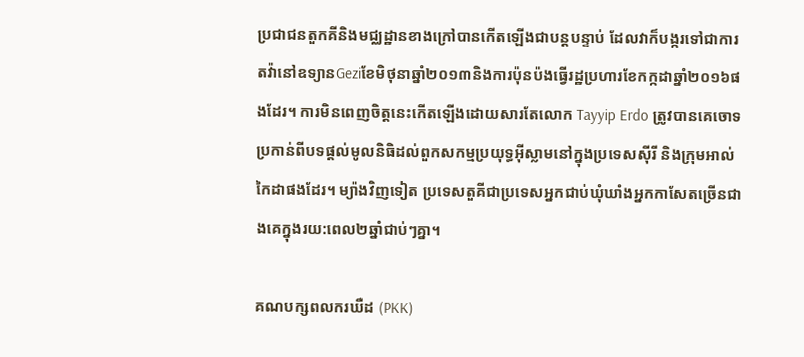ប្រជាជនតួកគីនិងមជ្ឈដ្ឋានខាងក្រៅបានកើតឡើងជាបន្តបន្ទាប់ ដែលវាក៏បង្ករទៅជាការតវ៉ានៅឧទ្យានGeziខែមិថុនាឆ្នាំ២០១៣និងការប៉ុនប៉ងធ្វើរដ្ឋប្រហារខែកក្កដាឆ្នាំ២០១៦ផងដែរ។ ការមិនពេញចិត្តនេះកើតឡើងដោយសារតែលោក Tayyip Erdo ត្រូវបានគេចោទប្រកាន់ពីបទផ្តល់មូលនិធិដល់ពួកសកម្មប្រយុទ្ធអ៊ីស្លាមនៅក្នុងប្រទេសស៊ីរី និងក្រុមអាល់កៃដាផងដែរ។ ម្យ៉ាងវិញទៀត ប្រទេសតួគីជាប្រទេសអ្នកជាប់ឃុំឃាំងអ្នកកាសែតច្រើនជាងគេក្នុងរយ:ពេល២ឆ្នាំជាប់ៗគ្នា។

គណបក្សពលករឃឺដ (PKK)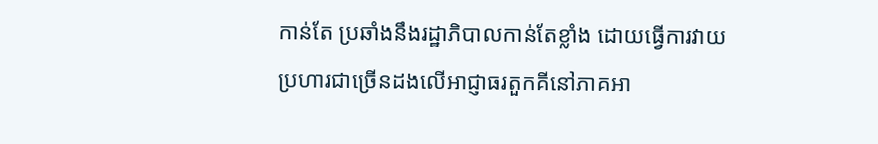កាន់តែ ប្រឆាំងនឹងរដ្ឋាភិបាលកាន់តែខ្លាំង ដោយធ្វើការវាយប្រហារជាច្រើនដងលើអាជ្ញាធរតួកគីនៅភាគអា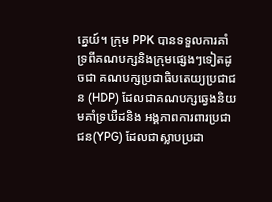គ្នេយ៍។ ក្រុម PPK បានទទួលការគាំទ្រពីគណបក្សនិងក្រុមផ្សេងៗទៀតដូចជា គណបក្សប្រជាធិបតេយ្យប្រជាជន (HDP) ដែលជាគណបក្សឆ្វេងនិយមគាំទ្រឃឺដនិង អង្គភាពការពារប្រជាជន(YPG) ដែលជាស្លាបប្រដា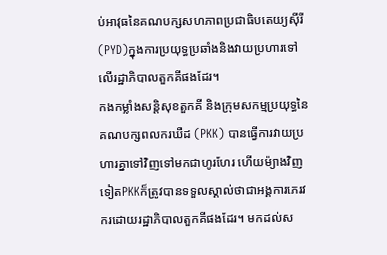ប់អាវុធនៃគណបក្សសហភាពប្រជាធិបតេយ្យស៊ីរី(PYD)ក្នុងការប្រយុទ្ធប្រឆាំងនិងវាយប្រហារទៅលើរដ្ឋាភិបាលតួកគីផងដែរ។
កងកម្លាំងសន្តិសុខតួកគី និងក្រុមសកម្មប្រយុទ្ធនៃគណបក្សពលករឃឺដ (PKK) បានធ្វើការវាយប្រហារគ្នាទៅវិញទៅមកជាហូរហែរ ហើយម៉្យាងវិញទៀតPKKក៏ត្រូវបានទទួលស្គាល់ថាជាអង្គការភេរវករដោយរដ្ឋាភិបាលតួកគីផងដែរ។ មកដល់ស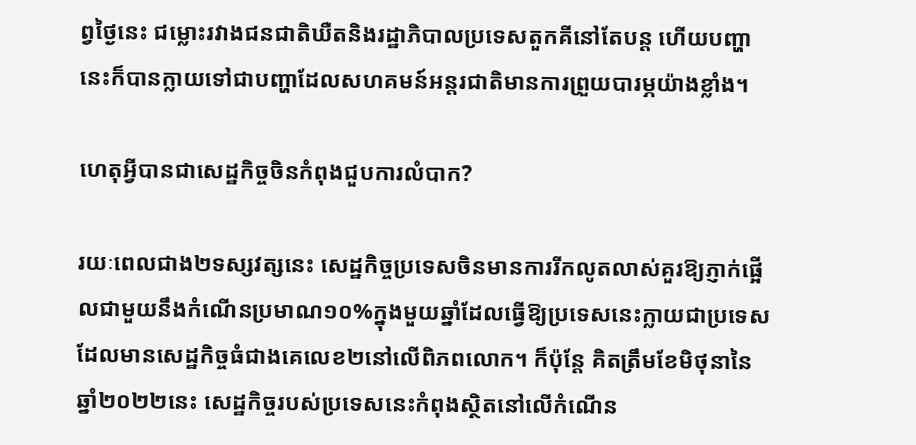ព្វថ្ងៃនេះ ជម្លោះរវាងជនជាតិឃឺតនិងរដ្ឋាភិបាលប្រទេសតួកគីនៅតែបន្ត ហើយបញ្ហានេះក៏បានក្លាយទៅជាបញ្ហាដែលសហគមន៍អន្តរជាតិមានការព្រួយបារម្ភយ៉ាងខ្លាំង។

ហេតុអ្វីបានជាសេដ្ឋកិច្ចចិនកំពុងជួបការលំបាក?

រយៈពេលជាង២ទស្សវត្សនេះ សេដ្ឋកិច្ចប្រទេសចិនមានការរីកលូតលាស់គួរឱ្យភ្ញាក់ផ្អើលជាមួយនឹងកំណើនប្រមាណ១០%ក្នុងមួយឆ្នាំដែលធ្វើឱ្យប្រទេសនេះក្លាយជាប្រទេសដែលមានសេដ្ឋកិច្ចធំជាងគេលេខ២នៅលើពិភពលោក។ ក៏ប៉ុន្តែ គិតត្រឹមខែមិថុនានៃឆ្នាំ២០២២នេះ សេដ្ឋកិច្ចរបស់ប្រទេសនេះកំពុងស្ថិតនៅលើកំណើន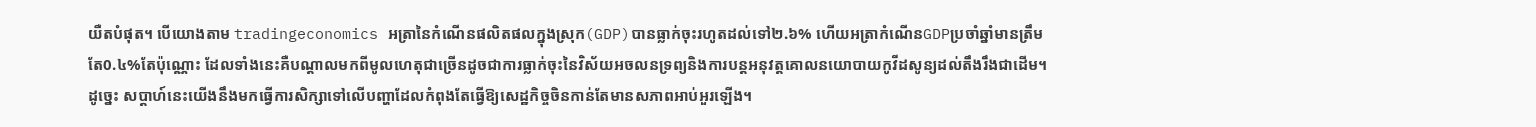យឺតបំផុត។ បើយោងតាម tradingeconomics អត្រានៃកំណើនផលិតផលក្នុងស្រុក(GDP)បានធ្លាក់ចុះរហូតដល់ទៅ២.៦% ហើយអត្រាកំណើនGDPប្រចាំឆ្នាំមានត្រឹមតែ0.៤%តែប៉ុណ្ណោះ ដែលទាំងនេះគឺបណ្តាលមកពីមូលហេតុជាច្រើនដូចជាការធ្លាក់ចុះនៃវិស័យអចលនទ្រព្យនិងការបន្តអនុវត្តគោលនយោបាយកូវីដសូន្យដល់តឹងរឹងជាដើម។ ដូច្នេះ សប្តាហ៍នេះយើងនឹងមកធ្វើការសិក្សាទៅលើបញ្ហាដែលកំពុងតែធ្វើឱ្យសេដ្ឋកិច្ចចិនកាន់តែមានសភាពអាប់អួរឡើង។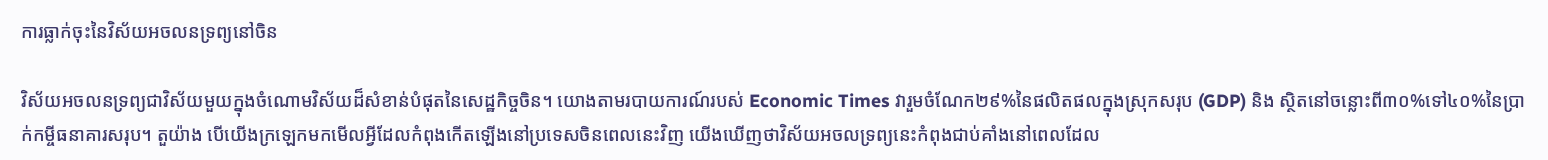ការធ្លាក់ចុះនៃវិស័យអចលនទ្រព្យនៅចិន

វិស័យអចលនទ្រព្យជាវិស័យមួយក្នុងចំណោមវិស័យដ៏សំខាន់បំផុតនៃសេដ្ឋកិច្ចចិន។ យោងតាមរបាយការណ៍របស់ Economic Times វារួមចំណែក២៩%នៃផលិតផលក្នុងស្រុកសរុប (GDP) និង ស្ថិតនៅចន្លោះពី៣០%ទៅ៤០%នៃប្រាក់កម្ចីធនាគារសរុប។ តួយ៉ាង បើយើងក្រឡេកមកមើលអ្វីដែលកំពុងកើតឡើងនៅប្រទេសចិនពេលនេះវិញ យើងឃើញថាវិស័យអចលទ្រព្យនេះកំពុងជាប់គាំងនៅពេលដែល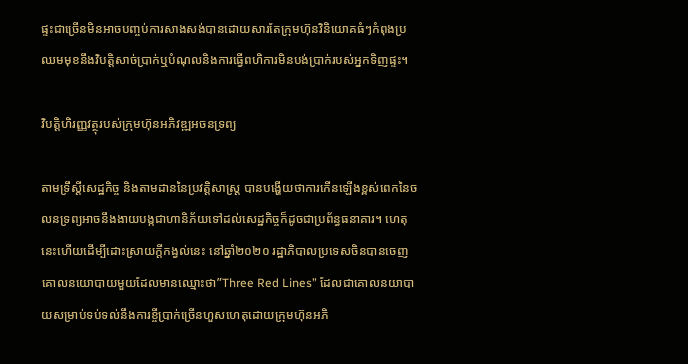ផ្ទះជាច្រើនមិនអាចបញ្ចប់ការសាងសង់បានដោយសារតែក្រុមហ៊ុនវិនិយោគធំៗកំពុងប្រឈមមុខនឹងវិបត្តិសាច់ប្រាក់ឬបំណុលនិងការធ្វើពហិការមិនបង់ប្រាក់របស់អ្នកទិញផ្ទះ។

វិបត្តិហិរញ្ញវត្ថុរបស់ក្រុមហ៊ុនអភិវឌ្ឍអចនទ្រព្យ

តាមទ្រឹស្ដីសេដ្ឋកិច្ច និងតាមដាននៃប្រវត្ដិសាស្ត្រ បានបង្ហើយថាការកើនឡើងខ្ពស់ពេកនៃចលនទ្រព្យអាចនឹងងាយបង្កជាហានិភ័យទៅដល់សេដ្ឋកិច្ចក៏ដូចជាប្រព័ន្ធធនាគារ។ ហេតុនេះហើយដើម្បីដោះស្រាយក្តីកង្វល់នេះ នៅឆ្នាំ២០២០ រដ្ឋាភិបាលប្រទេសចិនបានចេញគោលនយោបាយមួយដែលមានឈ្មោះថា”Three Red Lines” ដែលជាគោលនយាបាយសម្រាប់ទប់ទល់នឹងការខ្ចីប្រាក់ច្រើនហួសហេតុដោយក្រុមហ៊ុនអភិ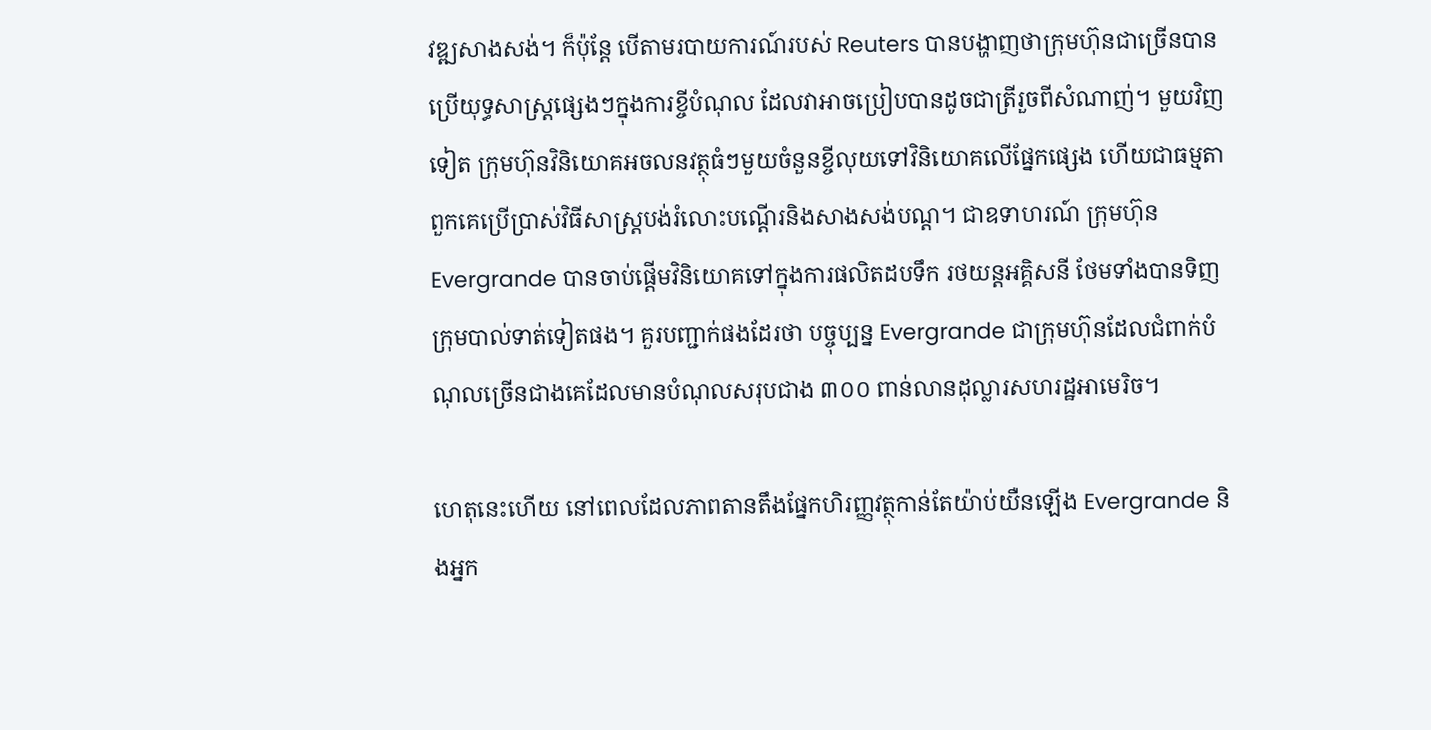វឌ្ឍសាងសង់។ ក៏ប៉ុន្តែ បើតាមរបាយការណ៍របស់ Reuters បានបង្ហាញថាក្រុមហ៊ុនជាច្រើនបានប្រើយុទ្ធសាស្ត្រផ្សេងៗក្នុងការខ្ចីបំណុល ដែលវាអាចប្រៀបបានដូចជាត្រីរួចពីសំណាញ់។ មួយវិញទៀត ក្រុមហ៊ុនវិនិយោគអចលនវត្ថុធំៗមួយចំនួនខ្ចីលុយទៅវិនិយោគលើផ្នែកផ្សេង ហើយជាធម្មតា ពួកគេប្រើប្រាស់វិធីសាស្ត្របង់រំលោះបណ្ដើរនិងសាងសង់បណ្ដ។ ជាឧទាហរណ៍ ក្រុមហ៊ុនEvergrande បានចាប់ផ្តើមវិនិយោគទៅក្នុងការផលិតដបទឹក រថយន្តអគ្គិសនី ថែមទាំងបានទិញក្រុមបាល់ទាត់ទៀតផង។ គួរបញ្ជាក់ផងដែរថា បច្ចុប្បន្ន Evergrande ជាក្រុមហ៊ុនដែលជំពាក់បំណុលច្រើនជាងគេដែលមានបំណុលសរុបជាង ៣០០ ពាន់លានដុល្លារសហរដ្ឋអាមេរិច។

ហេតុនេះហើយ នៅពេលដែលភាពតានតឹងផ្នែកហិរញ្ញវត្ថុកាន់តែយ៉ាប់យឺនឡើង Evergrande និងអ្នក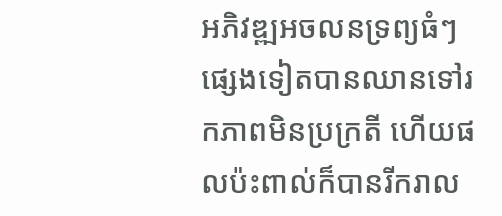អភិវឌ្ឍអចលនទ្រព្យធំៗផ្សេងទៀតបានឈានទៅរកភាពមិនប្រក្រតី ហើយផលប៉ះពាល់ក៏បានរីករាល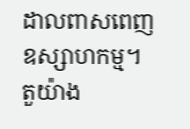ដាលពាសពេញឧស្សាហកម្ម។ តួយ៉ាង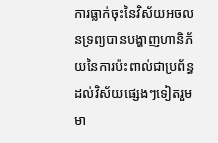ការធ្លាក់ចុះនៃវិស័យអចលនទ្រព្យបានបង្ហាញហានិភ័យនៃការប៉ះពាល់ជាប្រព័ន្ធដល់វិស័យផ្សេងៗទៀតរួមមា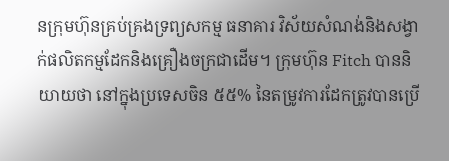នក្រុមហ៊ុនគ្រប់គ្រងទ្រព្យសកម្ម ធនាគារ វិស័យសំណង់និងសង្វាក់ផលិតកម្មដែកនិងគ្រឿងចក្រជាដើម។ ក្រុមហ៊ុន Fitch បាននិយាយថា នៅក្នុងប្រទេសចិន ៥៥% នៃតម្រូវការដែកត្រូវបានប្រើ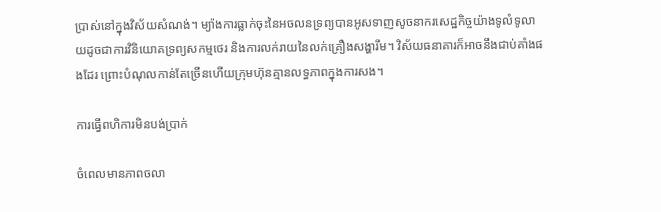ប្រាស់នៅក្នុងវិស័យសំណង់។ ម្យ៉ាងការធ្លាក់ចុះនៃអចលនទ្រព្យបានអូសទាញសូចនាករសេដ្ឋកិច្ចយ៉ាងទូលំទូលាយដូចជាការវិនិយោគទ្រព្យសកម្មថេរ និងការលក់រាយនៃលក់គ្រឿងសង្ហារឹម។ វិស័យធនាគារក៏អាចនឹងជាប់គាំងផងដែរ ព្រោះបំណុលកាន់តែច្រើនហើយក្រុមហ៊ុនគ្មានលទ្ធភាពក្នុងការសង។

ការធ្វើពហិការមិនបង់ប្រាក់

ចំពេលមានភាពចលា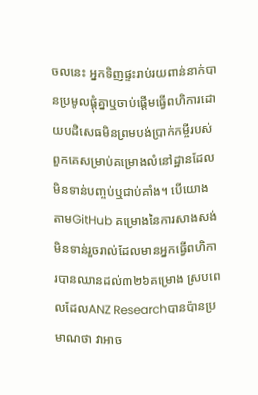ចលនេះ អ្នកទិញផ្ទះរាប់រយពាន់នាក់បានប្រមូលផ្តុំគ្នាឬចាប់ផ្តើមធ្វើពហិការដោយបដិសេធមិនព្រមបង់ប្រាក់កម្ចីរបស់ពួកគេសម្រាប់គម្រោងលំនៅដ្ឋានដែលមិនទាន់បញ្ចប់ឬជាប់គាំង។ បើយោងតាមGitHub គម្រោងនៃការសាងសង់មិនទាន់រួចរាល់ដែលមានអ្នកធ្វើពហិការបានឈានដល់៣២៦គម្រោង ស្របពេលដែលANZ Researchបានប៉ានប្រមាណថា វាអាច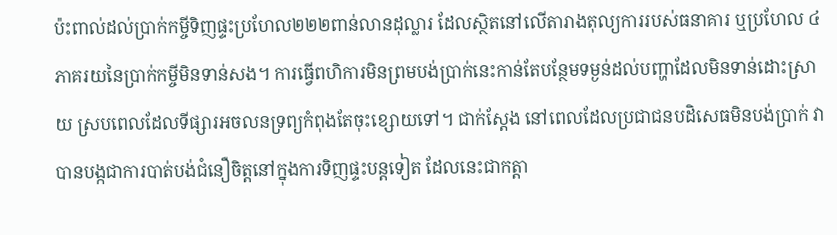ប៉ះពាល់ដល់ប្រាក់កម្ចីទិញផ្ទះប្រហែល២២២ពាន់លានដុល្លារ ដែលស្ថិតនៅលើតារាងតុល្យការរបស់ធនាគារ ឬប្រហែល ៤ភាគរយនៃប្រាក់កម្ចីមិនទាន់សង។ ការធ្វើពហិការមិនព្រមបង់ប្រាក់នេះកាន់តែបន្ថែមទម្ងន់ដល់បញ្ហាដែលមិនទាន់ដោះស្រាយ ស្របពេលដែលទីផ្សារអចលនទ្រព្យកំពុងតែចុះខ្សោយទៅ។ ជាក់ស្តែង នៅពេលដែលប្រជាជនបដិសេធមិនបង់ប្រាក់ វាបានបង្កជាការបាត់បង់ជំនឿចិត្តនៅក្នុងការទិញផ្ទះបន្តទៀត ដែលនេះជាកត្តា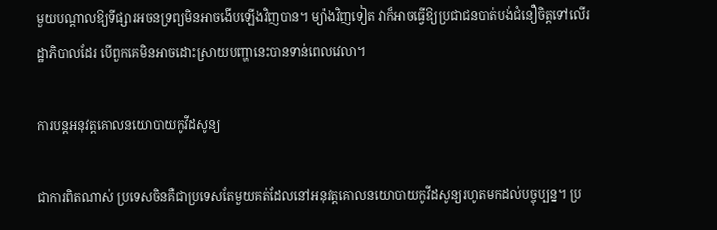មួយបណ្តាលឱ្យទីផ្សារអចនទ្រព្យមិនអាចងើបឡើងវិញបាន។ ម្យ៉ាងវិញទៀត វាក៏អាចធ្វើឱ្យប្រជាជនបាត់បង់ជំនឿចិត្តទៅលើរដ្ឋាភិបាលដែរ បើពួកគេមិនអាចដោះស្រាយបញ្ហានេះបានទាន់ពេលវេលា។

ការបន្តអនុវត្តគោលនយោបាយកូវីដសូន្យ

ជាការពិតណាស់ ប្រទេសចិនគឺជាប្រទេសតែមួយគត់ដែលនៅអនុវត្តគោលនយោបាយកូវីដសូន្យរហូតមកដល់បច្ចុប្បន្ន។ ប្រ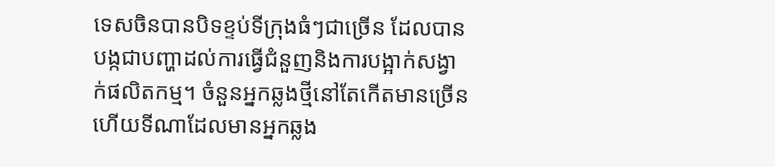ទេសចិនបានបិទខ្ទប់ទីក្រុងធំៗជាច្រើន ដែលបានបង្កជាបញ្ហាដល់ការធ្វើជំនួញនិងការបង្អាក់សង្វាក់ផលិតកម្ម។ ចំនួនអ្នកឆ្លងថ្មីនៅតែកើតមានច្រើន ហើយទីណាដែលមានអ្នកឆ្លង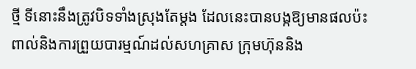ថ្មី ទីនោះនឹងត្រូវបិទទាំងស្រុងតែម្តង ដែលនេះបានបង្កឱ្យមានផលប៉ះពាល់និងការព្រួយបារម្មណ៍ដល់សហគ្រាស ក្រុមហ៊ុននិង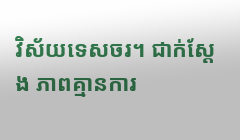វិស័យទេសចរ។ ជាក់ស្តែង ភាពគ្មានការ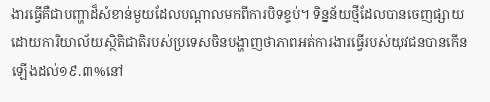ងារធ្វើគឺជាបញ្ហាដ៏សំខាន់មួយដែលបណ្តាលមកពីការបិទខ្ទប់។ ទិន្នន័យថ្មីដែលបានចេញផ្សាយ ដោយការិយាល័យស្ថិតិជាតិរបស់ប្រទេសចិនបង្ហាញថាភាពអត់ការងារធ្វើរបស់យុវជនបានកើនឡើងដល់១៩.៣%នៅ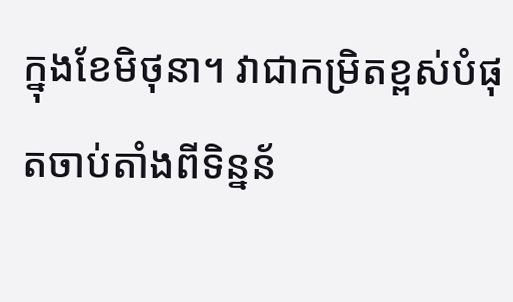ក្នុងខែមិថុនា។ វាជាកម្រិតខ្ពស់បំផុតចាប់តាំងពីទិន្នន័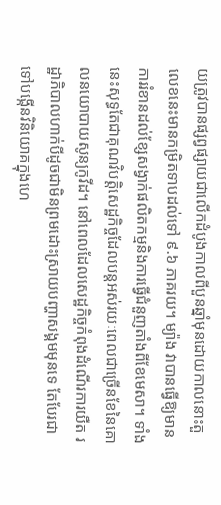យត្រូវបានផ្សព្វផ្សាយជាលើកដំបូងកាលពីបួនឆ្នាំមុនដោយកាលនោះតួលេខនេះមានកម្រិតទាបដល់ទៅ ៩.៦ ភាគរយ។ ម្យ៉ាង វាបានធ្វើឱ្យមានការរំខានដល់ខ្សែសង្វាក់ផលិតកម្មនិងការធ្វើជំនួញតាំងពីខែមេសា។ ទាំងនេះសុទ្ធតែជាគុណវិបត្តិសេដ្ឋកិច្ចដែលបន្តអស់រយៈពេលជាច្រើនខែនៃគោលនយោបាយសូន្យកូវីដ។ នៅពេលដែលសេដ្ឋកិច្ចកំពុងដំណើរការយឺត រដ្ឋាភិបាលហាក់បីដូចជាមិនព្រមដោះស្រាយបញ្ហាសង្គមមុនទេ តែបែរជាទៅបង្កើនវិនិយោគក្នុងហេ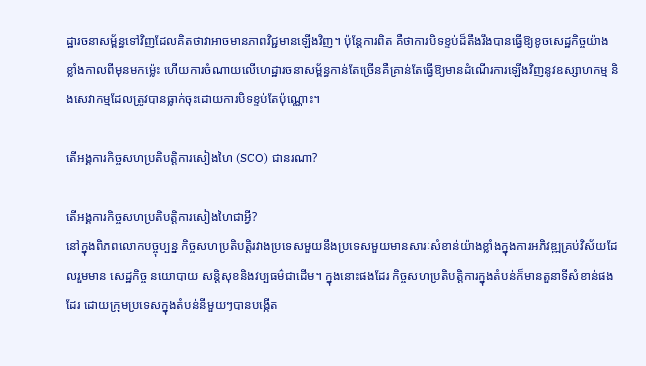ដ្ឋារចនាសម្ព័ន្ធទៅវិញដែលគិតថាវាអាចមានភាពវិជ្ជមានឡើងវិញ។ ប៉ុន្តែការពិត គឺថាការបិទខ្ទប់ដ៏តឹងរឹងបានធ្វើឱ្យខូចសេដ្ឋកិច្ចយ៉ាងខ្លាំងកាលពីមុនមកម្ល៉េះ ហើយការចំណាយលើហេដ្ឋារចនាសម្ព័ន្ធកាន់តែច្រើនគឺគ្រាន់តែធ្វើឱ្យមានដំណើរការឡើងវិញនូវឧស្សាហកម្ម និងសេវាកម្មដែលត្រូវបានធ្លាក់ចុះដោយការបិទខ្ទប់តែប៉ុណ្ណោះ។

តើអង្គការកិច្ចសហប្រតិបត្តិការសៀងហៃ (SCO) ជានរណា?

តើអង្គការកិច្ចសហប្រតិបត្តិការសៀងហៃជាអ្វី?
នៅក្នុងពិភពលោកបច្ចុប្បន្ន កិច្ចសហប្រតិបត្តិរវាងប្រទេសមួយនឹងប្រទេសមួយមានសារៈសំខាន់យ៉ាងខ្លាំងក្នុងការអភិវឌ្ឍគ្រប់វិស័យដែលរួមមាន សេដ្ឋកិច្ច នយោបាយ សន្តិសុខនិងវប្បធម៌ជាដើម។ ក្នុងនោះផងដែរ កិច្ចសហប្រតិបត្តិការក្នុងតំបន់ក៏មានតួនាទីសំខាន់ផងដែរ ដោយក្រុមប្រទេសក្នុងតំបន់នីមួយៗបានបង្កើត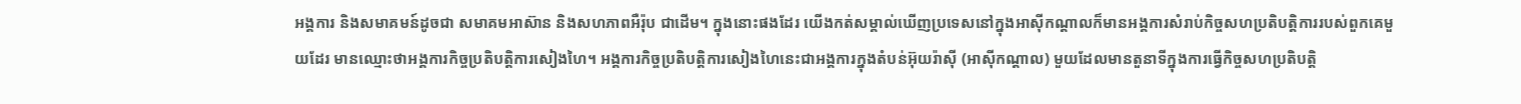អង្គការ និងសមាគមន៍ដូចជា សមាគមអាស៊ាន និងសហភាពអឺរ៉ុប ជាដើម។ ក្នុងនោះផងដែរ យើងកត់សម្គាល់ឃើញប្រទេសនៅក្នុងអាស៊ីកណ្តាលក៏មានអង្គការសំរាប់កិច្ចសហប្រតិបត្តិការរបស់ពួកគេមួយដែរ មានឈ្មោះថាអង្គការកិច្ចប្រតិបត្តិការសៀងហៃ។ អង្គការកិច្ចប្រតិបត្តិការសៀងហៃនេះជាអង្គការក្នុងតំបន់អ៊ុយរ៉ាស៊ី (អាស៊ីកណ្តាល) មួយដែលមានតួនាទីក្នុងការធ្វើកិច្ចសហប្រតិបត្តិ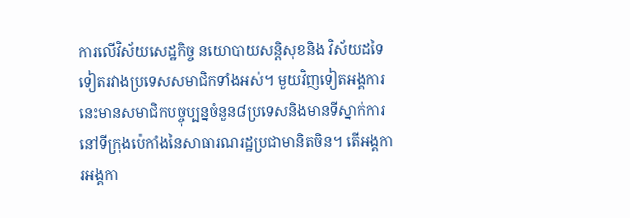ការលើវិស័យសេដ្ឋកិច្ច នយោបាយសន្តិសុខនិង វិស័យដទៃទៀតរវាងប្រទេសសមាជិកទាំងអស់។ មួយវិញទៀតអង្គការនេះមានសមាជិកបច្ចុប្បន្នចំនួន៨ប្រទេសនិងមានទីស្នាក់ការនៅទីក្រុងប៉េកាំងនៃសាធារណរដ្ឋប្រជាមានិតចិន។ តើអង្គការអង្គកា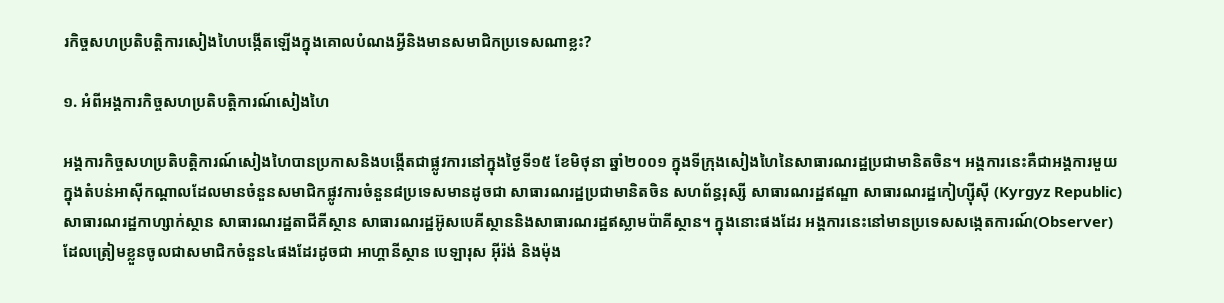រកិច្ចសហប្រតិបត្តិការសៀងហៃបង្កើតឡើងក្នុងគោលបំណងអ្វីនិងមានសមាជិកប្រទេសណាខ្លះ?

១. អំពីអង្គការកិច្ចសហប្រតិបត្តិការណ៍សៀងហៃ

អង្គការកិច្ចសហប្រតិបត្តិការណ៍សៀងហៃបានប្រកាសនិងបង្កើតជាផ្លូវការនៅក្នុងថ្ងៃទី១៥ ខែមិថុនា ឆ្នាំ២០០១ ក្នុងទីក្រុងសៀងហៃនៃសាធារណរដ្ឋប្រជាមានិតចិន។ អង្គការនេះគឺជាអង្គការមួយក្នុងតំបន់អាស៊ីកណ្តាលដែលមានចំនួនសមាជិកផ្លូវការចំនួន៨ប្រទេសមានដូចជា សាធារណរដ្ឋប្រជាមានិតចិន សហព័ន្ធរុស្សី សាធារណរដ្ឋឥណ្ឌា សាធារណរដ្ឋកៀហ្ស៊ីស៊ី (Kyrgyz Republic) សាធារណរដ្ឋកាហ្សាក់ស្ថាន សាធារណរដ្ឋតាជីគីស្ថាន សាធារណរដ្ឋអ៊ូសបេគីស្ថាននិងសាធារណរដ្ឋឥស្លាមប៉ាគីស្ថាន។ ក្នុងនោះផងដែរ អង្គការនេះនៅមានប្រទេសសង្កេតការណ៍(Observer)ដែលត្រៀមខ្លួនចូលជាសមាជិកចំនួន៤ផងដែរដូចជា អាហ្គានីស្ថាន បេឡារុស អ៊ីរ៉ង់ និងម៉ុង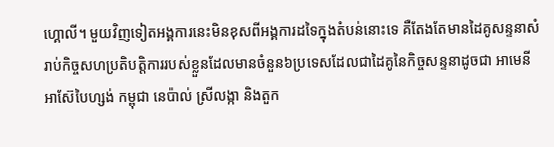ហ្គោលី។ មួយវិញទៀតអង្គការនេះមិនខុសពីអង្គការដទៃក្នុងតំបន់នោះទេ គឺតែងតែមានដៃគូសន្ទនាសំរាប់កិច្ចសហប្រតិបត្តិការរបស់ខ្លួនដែលមានចំនួន៦ប្រទេសដែលជាដៃគូនៃកិច្ចសន្ទនាដូចជា អាមេនី អាស៊ែបៃហ្សង់ កម្ពុជា នេប៉ាល់ ស្រីលង្កា និងតួក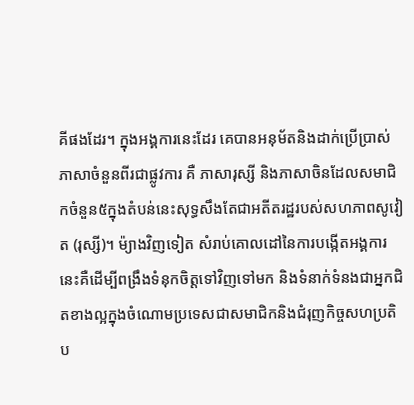គីផងដែរ។ ក្នុងអង្គការនេះដែរ គេបានអនុម័តនិងដាក់ប្រើប្រាស់ភាសាចំនួនពីរជាផ្លូវការ គឺ ភាសារុស្សី និងភាសាចិនដែលសមាជិកចំនួន៥ក្នុងតំបន់នេះសុទ្ធសឹងតែជាអតីតរដ្ឋរបស់សហភាពសូវៀត (រុស្សី)។ ម៉្យាងវិញទៀត សំរាប់គោលដៅនៃការបង្កើតអង្គការនេះគឺដើម្បីពង្រឹងទំនុកចិត្តទៅវិញទៅមក និងទំនាក់ទំនងជាអ្នកជិតខាងល្អក្នុងចំណោមប្រទេសជាសមាជិកនិងជំរុញកិច្ចសហប្រតិប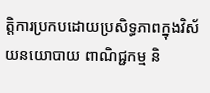ត្តិការប្រកបដោយប្រសិទ្ធភាពក្នុងវិស័យនយោបាយ ពាណិជ្ជកម្ម និ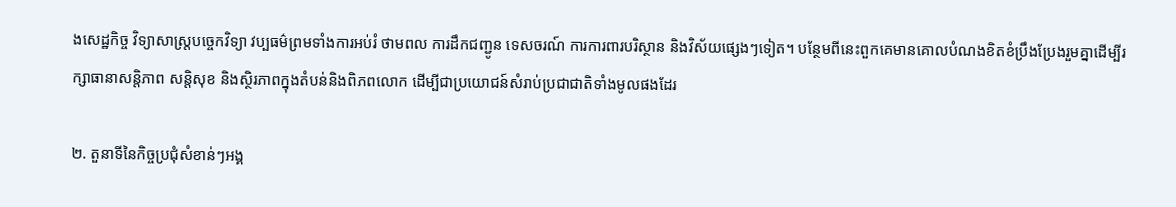ងសេដ្ឋកិច្ច វិទ្យាសាស្ត្របច្ចេកវិទ្យា វប្បធម៌ព្រមទាំងការអប់រំ ថាមពល ការដឹកជញ្ជូន ទេសចរណ៍ ការការពារបរិស្ថាន និងវិស័យផ្សេងៗទៀត។ បន្ថែមពីនេះពួកគេមានគោលបំណងខិតខំប្រឹងប្រែងរួមគ្នាដើម្បីរក្សាធានាសន្តិភាព សន្តិសុខ និងស្ថិរភាពក្នុងតំបន់និងពិភពលោក ដើម្បីជាប្រយោជន៍សំរាប់ប្រជាជាតិទាំងមូលផងដែរ

២. តួនាទីនៃកិច្ចប្រជុំសំខាន់ៗអង្គ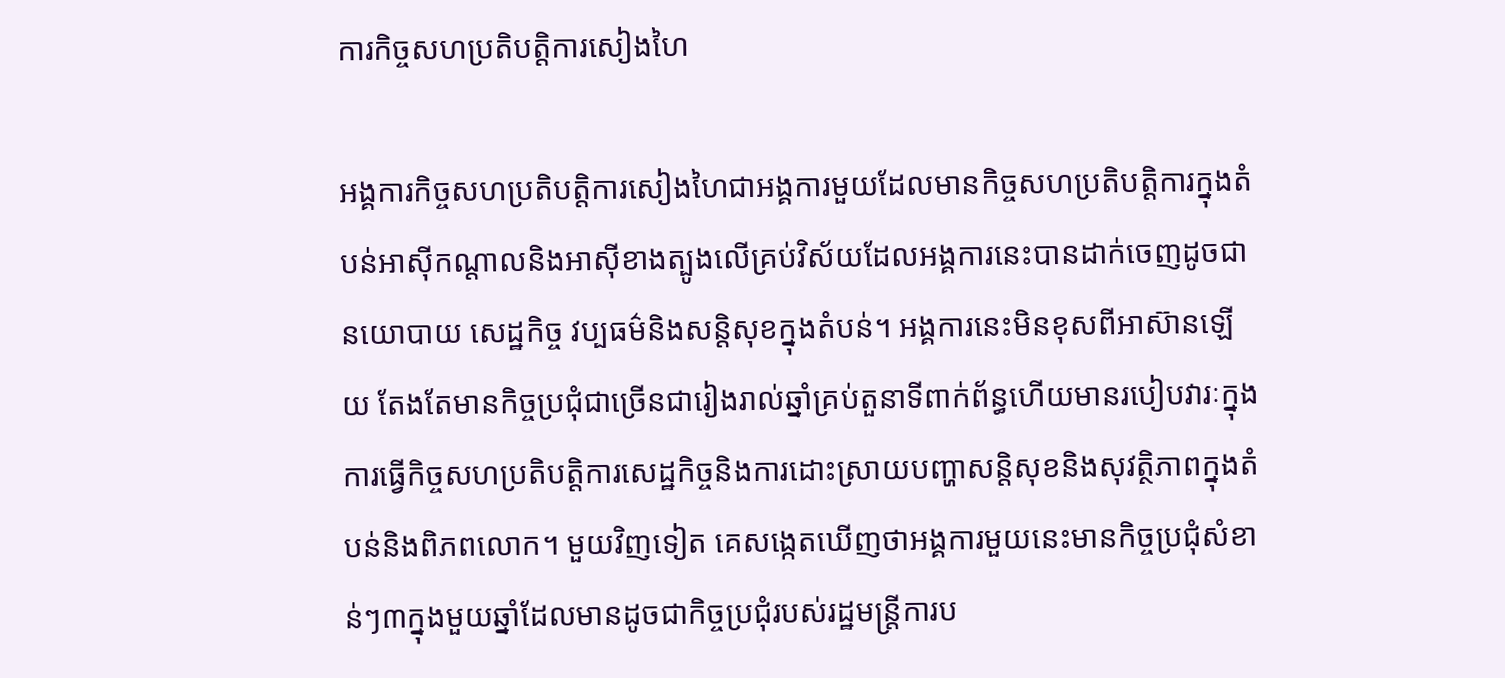ការកិច្ចសហប្រតិបត្តិការសៀងហៃ

អង្គការកិច្ចសហប្រតិបត្តិការសៀងហៃជាអង្គការមួយដែលមានកិច្ចសហប្រតិបត្តិការក្នុងតំបន់អាស៊ីកណ្តាលនិងអាស៊ីខាងត្បូងលើគ្រប់វិស័យដែលអង្គការនេះបានដាក់ចេញដូចជានយោបាយ សេដ្ឋកិច្ច វប្បធម៌និងសន្តិសុខក្នុងតំបន់។ អង្គការនេះមិនខុសពីអាស៊ានឡើយ តែងតែមានកិច្ចប្រជុំជាច្រើនជារៀងរាល់ឆ្នាំគ្រប់តួនាទីពាក់ព័ន្ធហើយមានរបៀបវារៈក្នុងការធ្វើកិច្ចសហប្រតិបត្តិការសេដ្ឋកិច្ចនិងការដោះស្រាយបញ្ហាសន្តិសុខនិងសុវត្ថិភាពក្នុងតំបន់និងពិភពលោក។ មួយវិញទៀត គេសង្កេតឃើញថាអង្គការមួយនេះមានកិច្ចប្រជុំសំខាន់ៗ៣ក្នុងមួយឆ្នាំដែលមានដូចជាកិច្ចប្រជុំរបស់រដ្ឋមន្រ្តីការប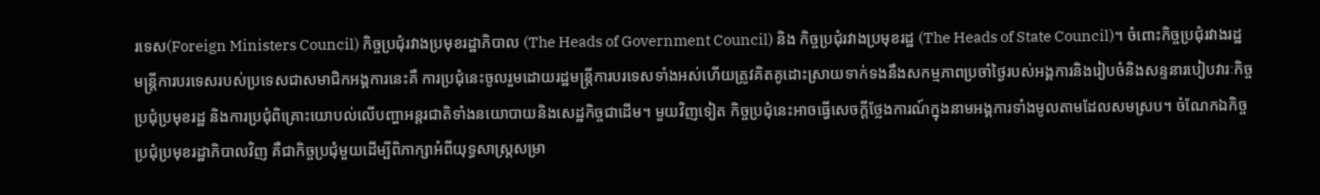រទេស(Foreign Ministers Council) កិច្ចប្រជុំរវាងប្រមុខរដ្ឋាភិបាល (The Heads of Government Council) និង កិច្ចប្រជុំរវាងប្រមុខរដ្ឋ (The Heads of State Council)។ ចំពោះកិច្ចប្រជុំរវាងរដ្ឋមន្រ្តីការបរទេសរបស់ប្រទេសជាសមាជិកអង្គការនេះគឺ ការប្រជុំនេះចូលរួមដោយរដ្ឋមន្រ្តីការបរទេសទាំងអស់ហើយត្រូវគិតគូដោះស្រាយទាក់ទងនឹងសកម្មភាពប្រចាំថ្ងៃរបស់អង្គការនិងរៀបចំនិងសន្ទនារបៀបវារៈកិច្ចប្រជុំប្រមុខរដ្ឋ និងការប្រជុំពិគ្រោះយោបល់លើបញ្ហាអន្តរជាតិទាំងនយោបាយនិងសេដ្ឋកិច្ចជាដើម។ មួយវិញទៀត កិច្ចប្រជុំនេះអាចធ្វើសេចក្តីថ្លែងការណ៍ក្នុងនាមអង្គការទាំងមូលតាមដែលសមស្រប។ ចំណែកឯកិច្ចប្រជុំប្រមុខរដ្ឋាភិបាលវិញ គឺជាកិច្ចប្រជុំមួយដើម្បីពិភាក្សាអំពីយុទ្ធសាស្ត្រសម្រា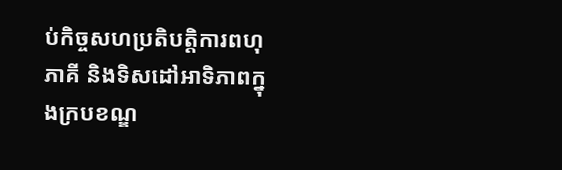ប់កិច្ចសហប្រតិបត្តិការពហុភាគី និងទិសដៅអាទិភាពក្នុងក្របខណ្ឌ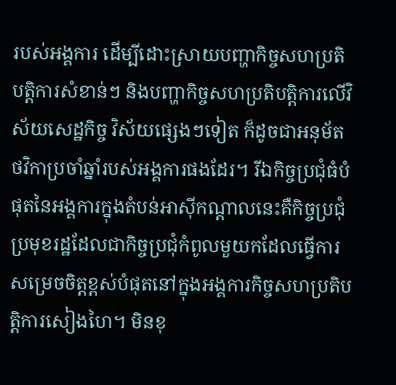របស់អង្គការ ដើម្បីដោះស្រាយបញ្ហាកិច្ចសហប្រតិបត្តិការសំខាន់ៗ និងបញ្ហាកិច្ចសហប្រតិបត្តិការលើវិស័យសេដ្ឋកិច្ច វិស័យផ្សេងៗទៀត ក៏ដូចជាអនុម័តថវិកាប្រចាំឆ្នាំរបស់អង្គការផងដែរ។ រីឯកិច្ចប្រជុំធំបំផុតនៃអង្គការក្នុងតំបន់អាស៊ីកណ្តាលនេះគឺកិច្ចប្រជុំប្រមុខរដ្ឋដែលជាកិច្ចប្រជុំកំពូលមួយកដែលធ្វើការសម្រេចចិត្តខ្ពស់បំផុតនៅក្នុងអង្គការកិច្ចសហប្រតិបត្តិការសៀងហៃ។ មិនខុ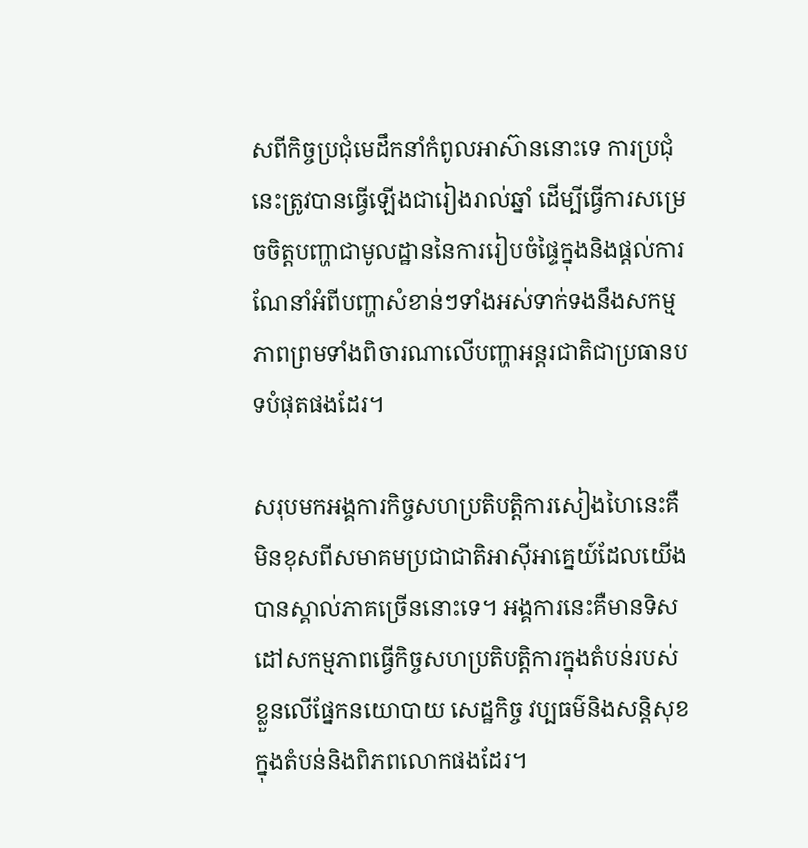សពីកិច្ចប្រជុំមេដឹកនាំកំពូលអាស៊ាននោះទេ ការប្រជុំនេះត្រូវបានធ្វើឡើងជារៀងរាល់ឆ្នាំ ដើម្បីធ្វើការសម្រេចចិត្តបញ្ហាជាមូលដ្ឋាននៃការរៀបចំផ្ទៃក្នុងនិងផ្តល់ការណែនាំអំពីបញ្ហាសំខាន់ៗទាំងអស់ទាក់ទងនឹងសកម្មភាពព្រមទាំងពិចារណាលើបញ្ហាអន្តរជាតិជាប្រធានបទបំផុតផងដែរ។

សរុបមកអង្គការកិច្ចសហប្រតិបត្តិការសៀងហៃនេះគឺមិនខុសពីសមាគមប្រជាជាតិអាស៊ីអាគេ្នយ៍ដែលយើងបានស្គាល់ភាគច្រើននោះទេ។ អង្គការនេះគឺមានទិសដៅសកម្មភាពធ្វើកិច្ចសហប្រតិបត្តិការក្នុងតំបន់របស់ខ្លួនលើផ្នែកនយោបាយ សេដ្ឋកិច្ច វប្បធម៌និងសន្តិសុខក្នុងតំបន់និងពិភពលោកផងដែរ។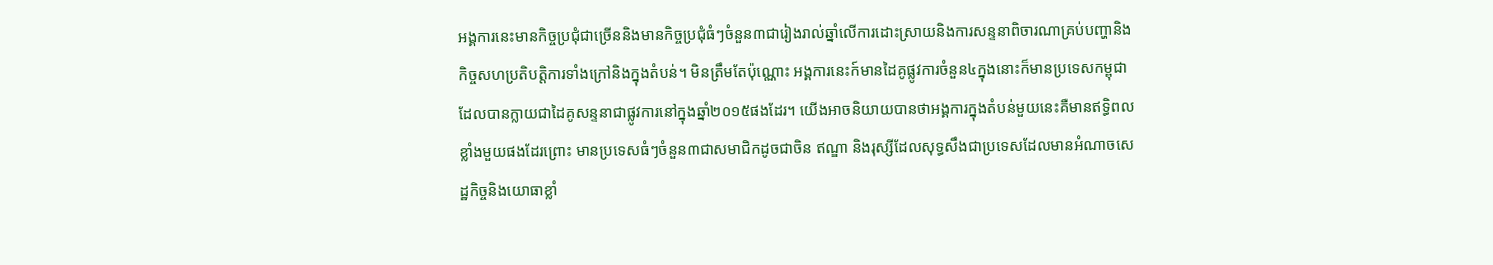អង្គការនេះមានកិច្ចប្រជុំជាច្រើននិងមានកិច្ចប្រជុំធំៗចំនួន៣ជារៀងរាល់ឆ្នាំលើការដោះស្រាយនិងការសន្ទនាពិចារណាគ្រប់បញ្ហានិងកិច្ចសហប្រតិបត្តិការទាំងក្រៅនិងក្នុងតំបន់។ មិនត្រឹមតែប៉ុណ្ណោះ អង្គការនេះក៍មានដៃគូផ្លូវការចំនួន៤ក្នុងនោះក៏មានប្រទេសកម្ពុជាដែលបានក្លាយជាដៃគូសន្ទនាជាផ្លូវការនៅក្នុងឆ្នាំ២០១៥ផងដែរ។ យើងអាចនិយាយបានថាអង្គការក្នុងតំបន់មួយនេះគឺមានឥទ្ធិពលខ្លាំងមួយផងដែរព្រោះ មានប្រទេសធំៗចំនួន៣ជាសមាជិកដូចជាចិន ឥណ្ឌា និងរុស្សីដែលសុទ្ធសឹងជាប្រទេសដែលមានអំណាចសេដ្ឋកិច្ចនិងយោធាខ្លាំ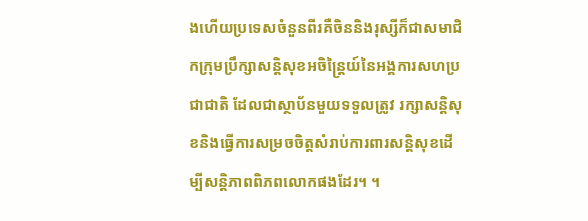ងហើយប្រទេសចំនួនពីរគឺចិននិងរុស្សីក៏ជាសមាជិកក្រុមប្រឹក្សាសន្តិសុខអចិន្ត្រៃយ៍នៃអង្គការសហប្រជាជាតិ ដែលជាស្ថាប័នមួយទទួលត្រូវ រក្សាសន្តិសុខនិងធ្វើការសម្រចចិត្តសំរាប់ការពារសន្តិសុខដើម្បីសន្តិភាពពិភពលោកផងដែរ។ ។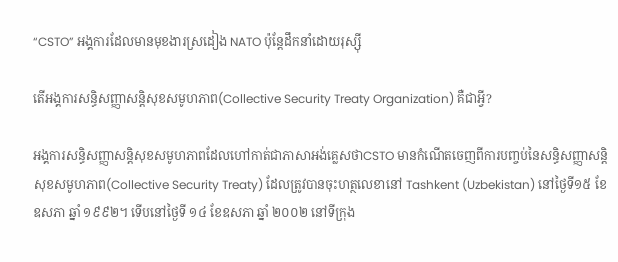“CSTO” អង្គការដែលមានមុខងារស្រដៀង NATO ប៉ុន្តែដឹកនាំដោយរុស្ស៊ី

តើអង្គការសន្ធិសញ្ញាសន្តិសុខសមូហភាព(Collective Security Treaty Organization) គឺជាអ្វី?

អង្គការសន្ធិសញ្ញាសន្តិសុខសមូហភាពដែលហៅកាត់ជាភាសាអង់គ្លេសថាCSTO មានកំណើតចេញពីការបញ្ចប់នៃសន្ធិសញ្ញាសន្តិសុខសមូហភាព(Collective Security Treaty) ដែលត្រូវបានចុះហត្ថលេខានៅ Tashkent (Uzbekistan) នៅថ្ងៃទី១៥ ខែឧសភា ឆ្នាំ ១៩៩២។ ទើបនៅថ្ងៃទី ១៤ ខែឧសភា ឆ្នាំ ២០០២ នៅទីក្រុង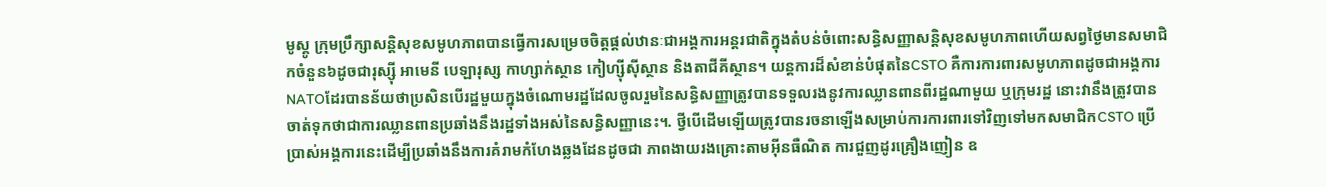មូស្គូ ក្រុមប្រឹក្សាសន្តិសុខសមូហភាពបានធ្វើការសម្រេចចិត្តផ្តល់ឋានៈជាអង្គការអន្តរជាតិក្នុងតំបន់ចំពោះសន្ធិសញ្ញាសន្តិសុខសមូហភាពហើយសព្វថ្ងៃមានសមាជិកចំនួន៦ដូចជារុស្ស៊ី អាមេនី បេឡារុស្ស កាហ្សាក់ស្ថាន កៀហ្ស៊ីស៊ីស្ថាន និងតាជីគីស្ថាន។ យន្តការដ៏សំខាន់បំផុតនៃCSTO គឺការការពារសមូហភាពដូចជាអង្គការNATOដែរបានន័យថាប្រសិនបើរដ្ឋមួយក្នុងចំណោមរដ្ឋដែលចូលរួមនៃសន្ធិសញ្ញាត្រូវបានទទួលរងនូវការឈ្លានពានពីរដ្ឋណាមួយ ឬក្រុមរដ្ឋ នោះវានឹងត្រូវបានចាត់ទុកថាជាការឈ្លានពានប្រឆាំងនឹងរដ្ឋទាំងអស់នៃសន្ធិសញ្ញានេះ។. ថ្វីបើដើមឡើយត្រូវបានរចនាឡើងសម្រាប់ការការពារទៅវិញទៅមកសមាជិកCSTO ប្រើប្រាស់អង្គការនេះដើម្បីប្រឆាំងនឹងការគំរាមកំហែងឆ្លងដែនដូចជា ភាពងាយរងគ្រោះតាមអ៊ីនធឺណិត ការជួញដូរគ្រឿងញៀន ឧ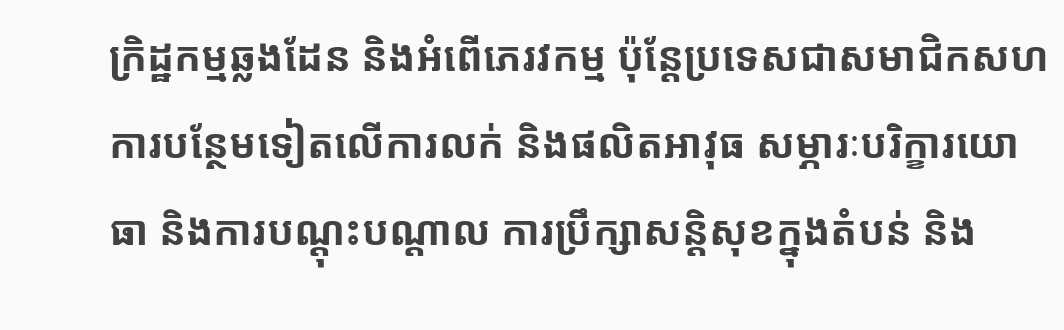ក្រិដ្ឋកម្មឆ្លងដែន និងអំពើភេរវកម្ម ប៉ុន្តែប្រទេសជាសមាជិកសហការបន្ថែមទៀតលើការលក់ និងផលិតអាវុធ សម្ភារៈបរិក្ខារយោធា និងការបណ្តុះបណ្តាល ការប្រឹក្សាសន្តិសុខក្នុងតំបន់ និង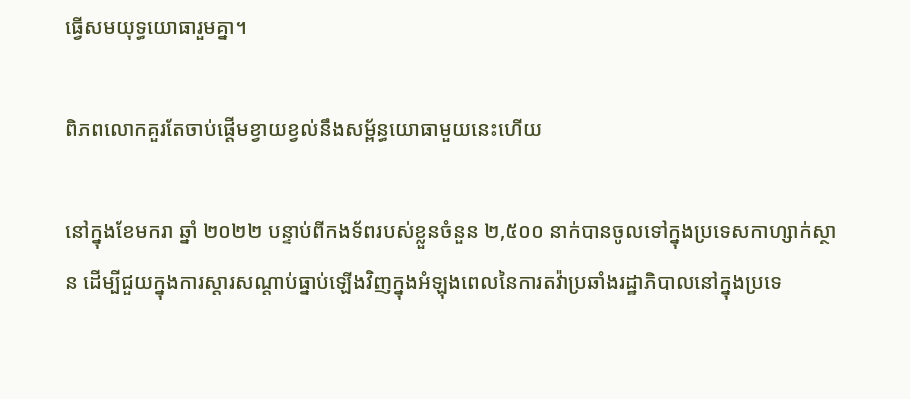ធ្វើសមយុទ្ធយោធារួមគ្នា។

ពិភពលោកគួរតែចាប់ផ្តើមខ្វាយខ្វល់នឹងសម្ព័ន្ធយោធាមួយនេះហើយ

នៅក្នុងខែមករា ឆ្នាំ ២០២២ បន្ទាប់ពីកងទ័ពរបស់ខ្លួនចំនួន ២,៥០០ នាក់បានចូលទៅក្នុងប្រទេសកាហ្សាក់ស្ថាន ដើម្បីជួយក្នុងការស្តារសណ្តាប់ធ្នាប់ឡើងវិញក្នុងអំឡុងពេលនៃការតវ៉ាប្រឆាំងរដ្ឋាភិបាលនៅក្នុងប្រទេ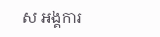ស អង្គការ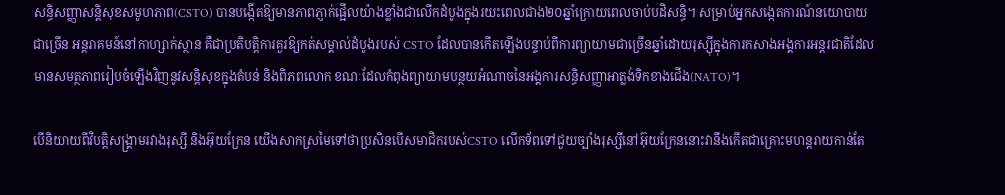សន្ធិសញ្ញាសន្តិសុខសមូហភាព(CSTO) បានបង្កើតឱ្យមានភាពភ្ញាក់ផ្អើលយ៉ាងខ្លាំងជាលើកដំបូងក្នុងរយះពេលជាង២០ឆ្នាំក្រោយពេលចាប់បដិសន្ធិ។ សម្រាប់អ្នកសង្កេតការណ៍នយោបាយជាច្រើន អន្តរាគមន៍នៅកាហ្សាក់ស្ថាន គឺជាប្រតិបត្តិការគួរឱ្យកត់សម្គាល់ដំបូងរបស់ CSTO ដែលបានកើតឡើងបន្ទាប់ពីការព្យាយាមជាច្រើនឆ្នាំដោយរុស្ស៊ីក្នុងការកសាងអង្គការអន្តរជាតិដែលមានសមត្ថភាពរៀបចំឡើងវិញនូវសន្តិសុខក្នុងតំបន់ និងពិភពលោក ខណៈដែលកំពុងព្យាយាមបន្ថយអំណាចនៃអង្គការសន្ធិសញ្ញាអាត្លង់ទិកខាងជើង(NATO)។

បើនិយាយពីវិបត្តិសង្គ្រាមរវាងរុស្សី និងអ៊ុយក្រែន យើងសាកស្រមៃទៅថាប្រសិនបើសមាជិករបស់CSTO លើកទ័ពទៅជួយច្បាំងរុស្សីនៅអ៊ុយក្រែននោះវានឹងកើតជាគ្រោះមហន្តរាយកាន់តែ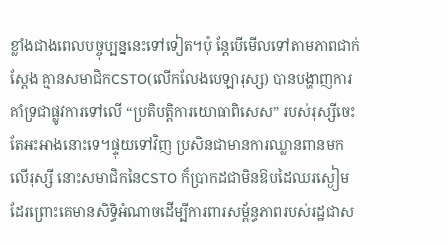ខ្លាំងជាងពេលបច្ចុប្បន្ននេះទៅទៀត។ប៉ុ ន្តែបើមើលទៅតាមភាពជាក់ស្តែង គ្មានសមាជិកCSTO(លើកលែងបេឡារុស្ស) បានបង្ហាញការគាំទ្រជាផ្លូវការទៅលើ “ប្រតិបត្តិការយោធាពិសេស” របស់រុស្សីចេះតែអះអាងនោះទេ។ផ្ទុយទៅវិញ ប្រសិនជាមានការឈ្លានពានមកលើរុស្សី នោះសមាជិកនៃCSTO ក៏ប្រាកដជាមិនឱបដៃឈរស្ងៀមដែរព្រោះគេមានសិទ្ធិអំណាចដើម្បីការពារសម្ព័ន្ធភាពរបស់រដ្ឋជាស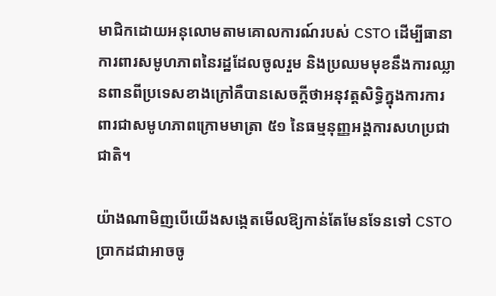មាជិកដោយអនុលោមតាមគោលការណ៍របស់ CSTO ដើម្បីធានាការពារសមូហភាពនៃរដ្ឋដែលចូលរួម និងប្រឈមមុខនឹងការឈ្លានពានពីប្រទេសខាងក្រៅគឺបានសេចក្តីថាអនុវត្តសិទ្ធិក្នុងការការពារជាសមូហភាពក្រោមមាត្រា ៥១ នៃធម្មនុញ្ញអង្គការសហប្រជាជាតិ។

យ៉ាងណាមិញបើយើងសង្កេតមើលឱ្យកាន់តែមែនទែនទៅ CSTO ប្រាកដជាអាចចូ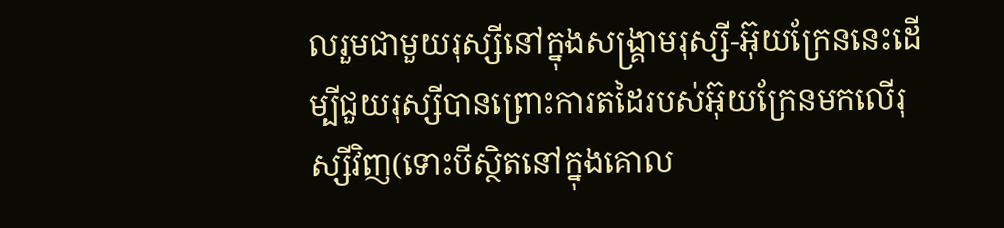លរួមជាមួយរុស្សីនៅក្នុងសង្គ្រាមរុស្សី-អ៊ុយក្រែននេះដើម្បីជួយរុស្សីបានព្រោះការតដៃរបស់អ៊ុយក្រែនមកលើរុស្សីវិញ(ទោះបីស្ថិតនៅក្នុងគោល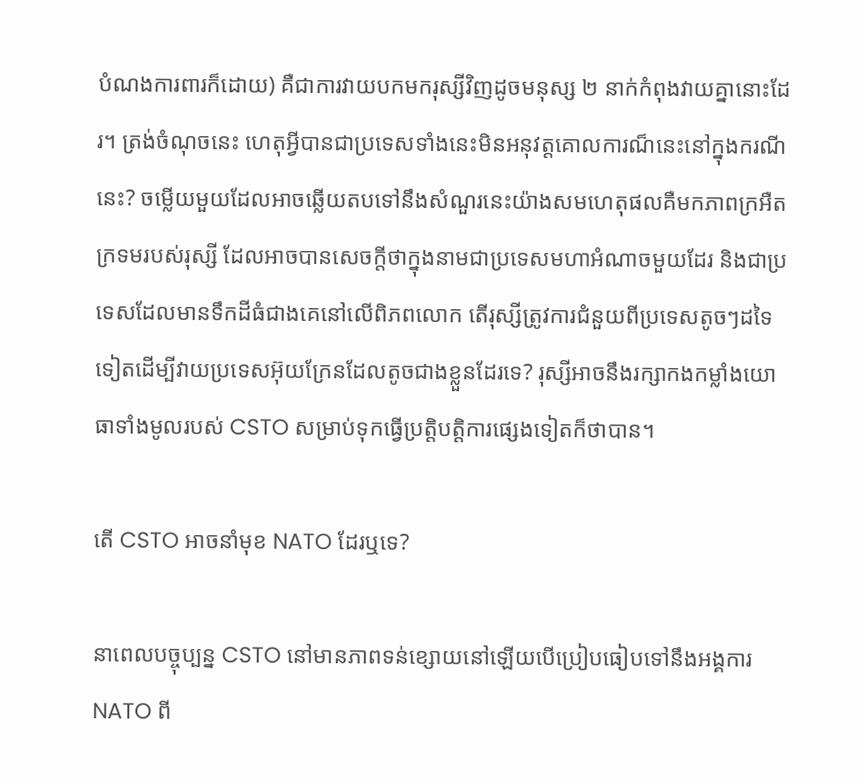បំណងការពារក៏ដោយ) គឺជាការវាយបកមករុស្សីវិញដូចមនុស្ស ២ នាក់កំពុងវាយគ្នានោះដែរ។ ត្រង់ចំណុចនេះ ហេតុអ្វីបានជាប្រទេសទាំងនេះមិនអនុវត្តគោលការណ៏នេះនៅក្នុងករណីនេះ? ចម្លើយមួយដែលអាចឆ្លើយតបទៅនឹងសំណួរនេះយ៉ាងសមហេតុផលគឺមកភាពក្រអឺតក្រទមរបស់រុស្សី ដែលអាចបានសេចក្តីថាក្នុងនាមជាប្រទេសមហាអំណាចមួយដែរ និងជាប្រទេសដែលមានទឹកដីធំជាងគេនៅលើពិភពលោក តើរុស្សីត្រូវការជំនួយពីប្រទេសតូចៗដទៃទៀតដើម្បីវាយប្រទេសអ៊ុយក្រែនដែលតូចជាងខ្លួនដែរទេ? រុស្សីអាចនឹងរក្សាកងកម្លាំងយោធាទាំងមូលរបស់ CSTO សម្រាប់ទុកធ្វើប្រត្តិបត្តិការផ្សេងទៀតក៏ថាបាន។

តើ CSTO អាចនាំមុខ NATO ដែរឬទេ?

នាពេលបច្ចុប្បន្ន CSTO នៅមានភាពទន់ខ្សោយនៅឡើយបើប្រៀបធៀបទៅនឹងអង្គការNATO ពី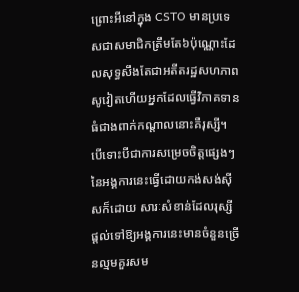ព្រោះអីនៅក្នុង CSTO មានប្រទេសជាសមាជិកត្រឹមតែ៦ប៉ុណ្ណោះដែលសុទ្ធសឹងតែជាអតីតរដ្ឋសហភាពសូវៀតហើយអ្នកដែលធ្វើវិភាគទានធំជាងពាក់កណ្តាលនោះគឺរុស្សី។ បើទោះបីជាការសម្រេចចិត្តផ្សេងៗនៃអង្គការនេះធ្វើដោយកង់សង់ស៊ីសក៏ដោយ សារៈសំខាន់ដែលរុស្សីផ្តល់ទៅឱ្យអង្គការនេះមានចំនួនច្រើនល្មមគួរសម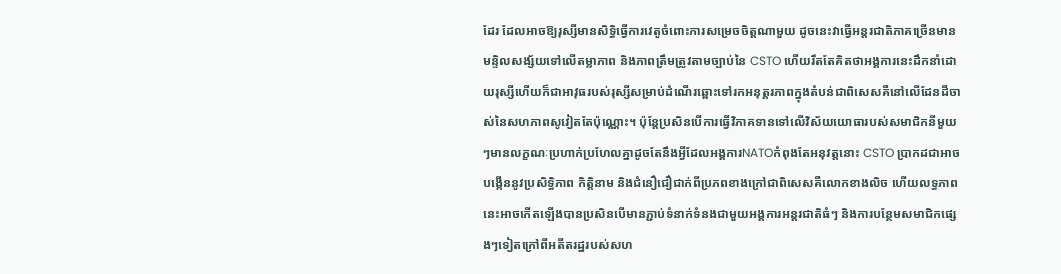ដែរ ដែលអាចឱ្យរុស្សីមានសិទ្ធិធ្វើការវេតូចំពោះការសម្រេចចិត្តណាមួយ ដូចនេះវាធ្វើអន្តរជាតិភាគច្រើនមានមន្ទិលសង្ស័យទៅលើតម្លាភាព និងភាពត្រឹមត្រូវតាមច្បាប់នៃ CSTO ហើយរឹតតែគិតថាអង្គការនេះដឹកនាំដោយរុស្សីហើយក៏ជាអាវុធរបស់រុស្សីសម្រាប់ដំណើរឆ្ពោះទៅរកអនុត្តរភាពក្នុងតំបន់ជាពិសេសគឺនៅលើដែនដីចាស់នៃសហភាពសូវៀតតែប៉ុណ្ណោះ។ ប៉ុន្តែប្រសិនបើការធ្វើវិភាគទានទៅលើវិស័យយោធារបស់សមាជិកនីមួយៗមានលក្ខណៈប្រហាក់ប្រហែលគ្នាដូចតែនឹងអ្វីដែលអង្គការNATOកំពុងតែអនុវត្តនោះ CSTO ប្រាកដជាអាចបង្កើននូវប្រសិទ្ធិភាព កិត្តិនាម និងជំនឿជឿជាក់ពីប្រភពខាងក្រៅជាពិសេសគឺលោកខាងលិច ហើយលទ្ធភាពនេះអាចកើតឡើងបានប្រសិនបើមានភ្ជាប់ទំនាក់ទំនងជាមួយអង្គការអន្តរជាតិធំៗ និងការបន្ថែមសមាជិកផ្សេងៗទៀតក្រៅពីអតីតរដ្ឋរបស់សហ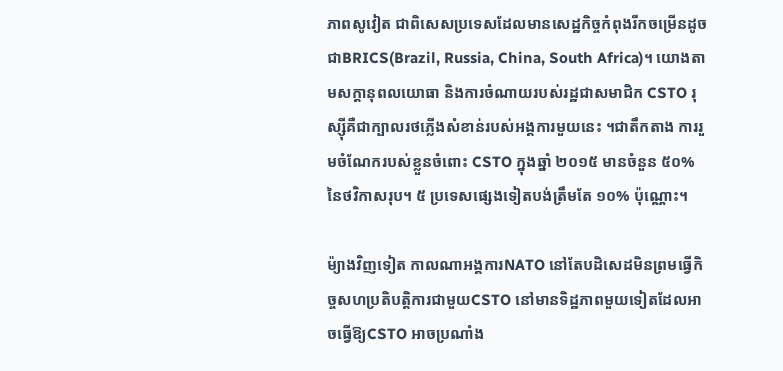ភាពសូវៀត ជាពិសេសប្រទេសដែលមានសេដ្ឋកិច្ចកំពុងរីកចម្រើនដូចជាBRICS(Brazil, Russia, China, South Africa)។ យោងតាមសក្ដានុពលយោធា និងការចំណាយរបស់រដ្ឋជាសមាជិក CSTO រុស្ស៊ីគឺជាក្បាលរថភ្លើងសំខាន់របស់អង្គការមួយនេះ ។ជាតឹកតាង ការរួមចំណែករបស់ខ្លួនចំពោះ CSTO ក្នុងឆ្នាំ ២០១៥ មានចំនួន ៥០% នៃថវិកាសរុប។ ៥ ប្រទេសផ្សេងទៀតបង់ត្រឹមតែ ១០% ប៉ុណ្ណោះ។

ម៉្យាងវិញទៀត កាលណាអង្គការNATO នៅតែបដិសេដមិនព្រមធ្វើកិច្ចសហប្រតិបត្តិការជាមួយCSTO នៅមានទិដ្ឋភាពមួយទៀតដែលអាចធ្វើឱ្យCSTO អាចប្រណាំង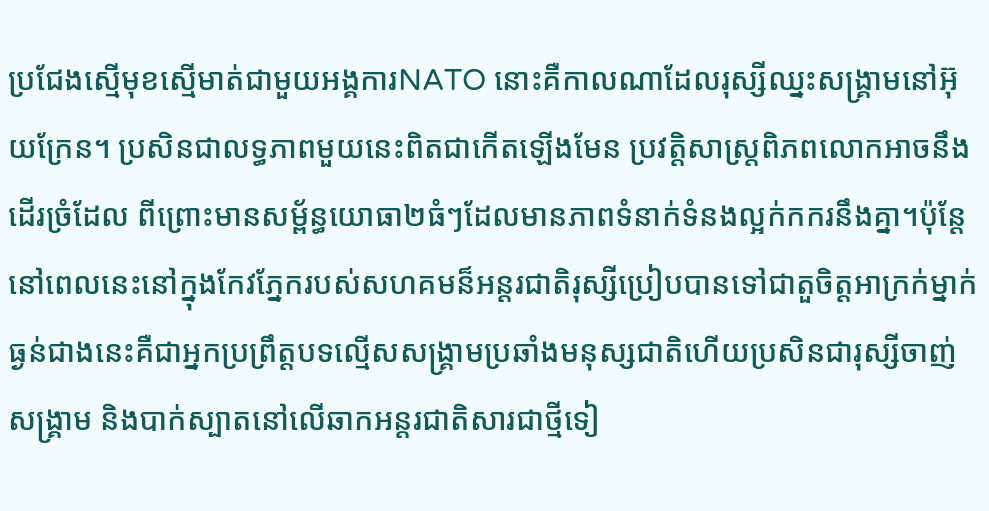ប្រជែងស្មើមុខស្មើមាត់ជាមួយអង្គការNATO នោះគឺកាលណាដែលរុស្សីឈ្នះសង្គ្រាមនៅអ៊ុយក្រែន។ ប្រសិនជាលទ្ធភាពមួយនេះពិតជាកើតឡើងមែន ប្រវត្តិសាស្រ្តពិភពលោកអាចនឹងដើរច្រំដែល ពីព្រោះមានសម្ព័ន្ធយោធា២ធំៗដែលមានភាពទំនាក់ទំនងល្អក់កករនឹងគ្នា។ប៉ុន្តែ នៅពេលនេះនៅក្នុងកែវភ្នែករបស់សហគមន៏អន្តរជាតិរុស្សីប្រៀបបានទៅជាតួចិត្តអាក្រក់ម្នាក់ ធ្ងន់ជាងនេះគឺជាអ្នកប្រព្រឹត្តបទល្មើសសង្គ្រាមប្រឆាំងមនុស្សជាតិហើយប្រសិនជារុស្សីចាញ់សង្គ្រាម និងបាក់ស្បាតនៅលើឆាកអន្តរជាតិសារជាថ្មីទៀ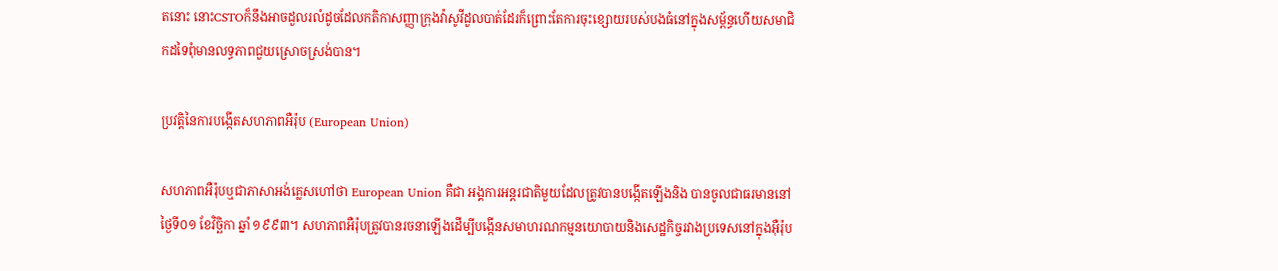តនោះ នោះCSTOក៏នឹងអាចដួលរលំដូចដែលកតិកាសញ្ញាក្រុងវ៉ាសូវីដួលបាត់ដែរក៏ព្រោះតែការចុះខ្សោយរបស់បងធំនៅក្នុងសម្ព័ន្ធហើយសមាជិកដទៃពុំមានលទ្ធភាពជួយស្រោចស្រង់បាន។

ប្រវត្ដិនៃការបង្កើតសហភាពអឺរ៉ុប (European Union)

សហភាពអឺរ៉ុបឬជាភាសាអង់គ្លេសហៅថា European Union គឺជា អង្គការអន្តរជាតិមួយដែលត្រូវបានបង្កើតឡើងនិង បានចូលជាធរមាននៅថ្ងៃទី០១ ខែវិច្ឆិកា ឆ្នាំ ១៩៩៣។ សហភាពអឺរ៉ុបត្រូវបានរចនាឡើងដើម្បីបង្កើនសមាហរណកម្មនយោបាយនិងសេដ្ឋកិច្ចរវាងប្រទេសនៅក្នុងអ៊ឺរ៉ុប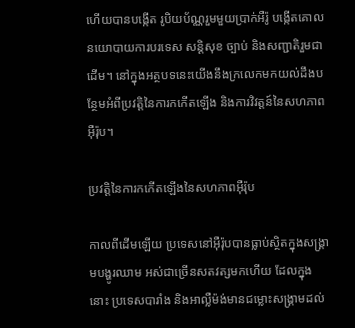ហើយបានបង្កើត រូបិយប័ណ្ណរួមមួយប្រាក់អឺរ៉ូ បង្កើតគោលនយោបាយការបរទេស សន្តិសុខ ច្បាប់ និងសញ្ជាតិរួមជាដើម។ នៅក្នុងអត្ថបទនេះយើងនឹងក្រលេកមកយល់ដឹងបន្ថែមអំពីប្រវត្តិនៃការកកើតឡើង និងការវិវត្តន៍នៃសហភាពអ៊ឺរ៉ុប។

ប្រវត្តិនៃការកកើតឡើងនៃសហភាពអ៊ឺរ៉ុប

កាលពីដើមឡើយ ប្រទេសនៅអ៊ឺរ៉ុបបានធ្លាប់ស្ថិតក្នុងសង្រ្គាមបង្ហូរឈាម អស់ជាច្រើនសតវត្សមកហើយ ដែលក្នុងនោះ ប្រទេសបារាំង និងអាល្លឺម៉ង់មានជម្លោះសង្រ្គាមដល់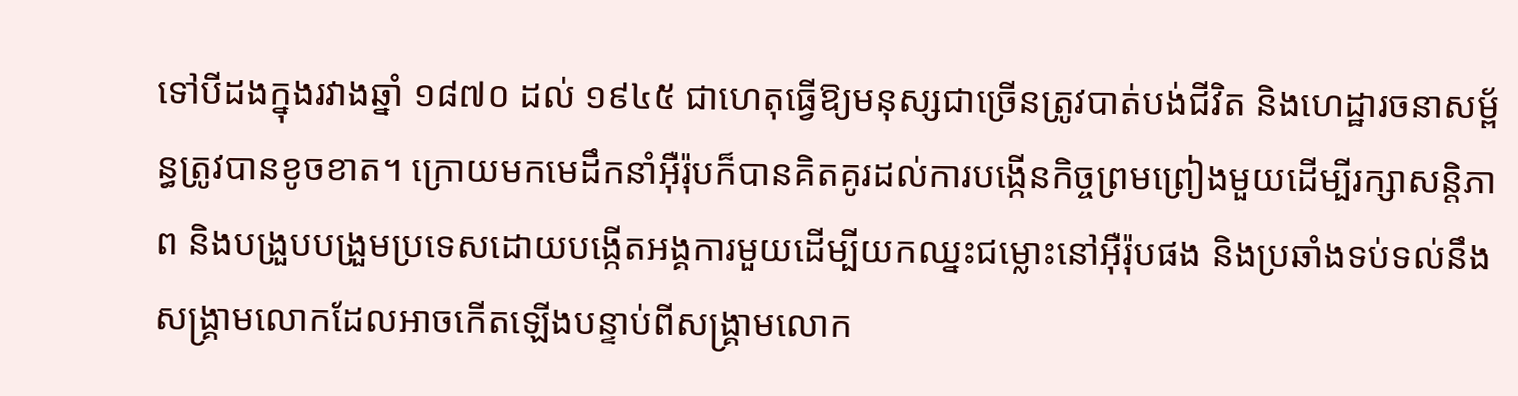ទៅបីដងក្នុងរវាងឆ្នាំ ១៨៧០ ដល់ ១៩៤៥ ជាហេតុធ្វើឱ្យមនុស្សជាច្រើនត្រូវបាត់បង់ជីវិត និងហេដ្ឋារចនាសម្ព័ន្ធត្រូវបានខូចខាត។ ក្រោយមកមេដឹកនាំអ៊ឺរ៉ុបក៏បានគិតគូរដល់ការបង្កើនកិច្ចព្រមព្រៀងមួយដើម្បីរក្សាសន្តិភាព និងបង្រួបបង្រួមប្រទេសដោយបង្កើតអង្គការមួយដើម្បីយកឈ្នះជម្លោះនៅអ៊ឺរ៉ុបផង និងប្រឆាំងទប់ទល់នឹងសង្រ្គាមលោកដែលអាចកើតឡើងបន្ទាប់ពីសង្គ្រាមលោក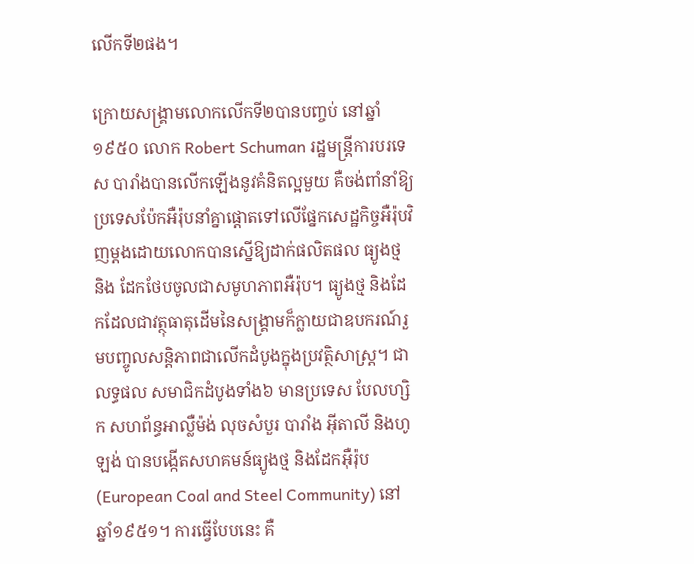លើកទី២ផង។

ក្រោយសង្រ្គាមលោកលើកទី២បានបញ្ចប់ នៅឆ្នាំ ១៩៥០ លោក Robert Schuman រដ្ឋមន្រ្តីការបរទេស បារាំងបានលើកឡើងនូវគំនិតល្អមួយ គឺចង់ពាំនាំឱ្យប្រទេសប៉ែកអឺរ៉ុបនាំគ្នាផ្ដោតទៅលើផ្នែកសេដ្ឋកិច្ចអឺរ៉ុបវិញម្តងដោយលោកបានស្នើឱ្យដាក់ផលិតផល ធ្យូងថ្ម និង ដែកថែបចូលជាសមូហភាពអឺរ៉ុប។ ធ្យូងថ្ម និងដែកដែលជាវត្ថុធាតុដើមនៃសង្រ្គាមក៏ក្លាយជាឧបករណ៍រួមបញ្ចូលសន្តិភាពជាលើកដំបូងក្នុងប្រវត្ថិសាស្រ្ត។ ជាលទ្ធផល សមាជិកដំបូងទាំង៦ មានប្រទេស បែលហ្សិក សហព័ន្ធអាល្លឺម៉ង់ លុចសំបួរ បារាំង អ៊ីតាលី និងហូឡង់ បានបង្កើតសហគមន៍ធ្យូងថ្ម និងដែកអ៊ឺរ៉ុប(European Coal and Steel Community) នៅឆ្នាំ១៩៥១។ ការធ្វើបែបនេះ គឺ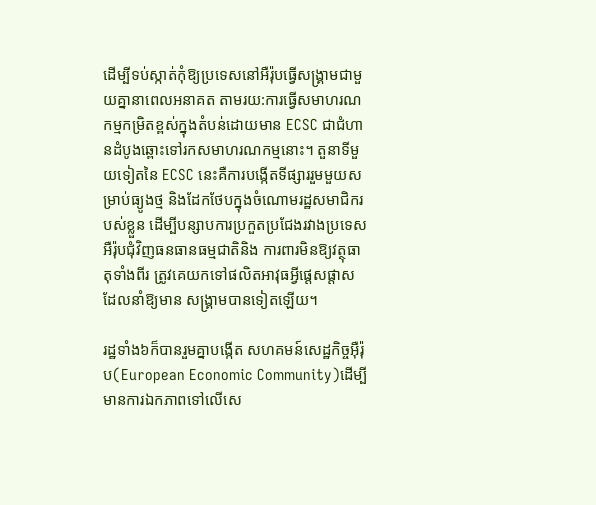ដើម្បីទប់ស្កាត់កុំឱ្យប្រទេសនៅអឺរ៉ុបធ្វើសង្គ្រាមជាមួយគ្នានាពេលអនាគត តាមរយ:ការធ្វើសមាហរណកម្មកម្រិតខ្ពស់ក្នុងតំបន់ដោយមាន ECSC ជាជំហានដំបូងឆ្ពោះទៅរកសមាហរណកម្មនោះ។ តួនាទីមួយទៀតនៃ ECSC នេះគឺការបង្កើតទីផ្សាររួមមួយសម្រាប់ធ្យូងថ្ម និងដែកថែបក្នុងចំណោមរដ្ឋសមាជិករបស់ខ្លួន ដើម្បីបន្សាបការប្រកួតប្រជែងរវាងប្រទេសអឺរ៉ុបជុំវិញធនធានធម្មជាតិនិង ការពារមិនឱ្យវត្ថុធាតុទាំងពីរ ត្រូវគេយកទៅផលិតអាវុធអ្វីផ្តេសផ្តាស ដែលនាំឱ្យមាន សង្គ្រាមបានទៀតឡើយ។

រដ្ឋទាំង៦ក៏បានរួមគ្នាបង្កើត សហគមន៍សេដ្ឋកិច្ចអ៊ឺរ៉ុប(European Economic Community)ដើម្បីមានការឯកភាពទៅលើសេ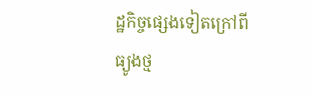ដ្ឋកិច្ចផ្សេងទៀតក្រៅពីធ្យូងថ្ម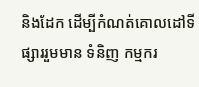និងដែក ដើម្បីកំណត់គោលដៅទីផ្សាររួមមាន ទំនិញ កម្មករ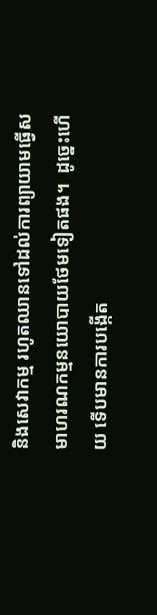និងសេវាកម្ម រហូតឈានទៅដល់ការព្យាយាមធ្វើសមាហរណកម្មនយោបាយថែមទៀតផង។  ដូច្នេះហើយ ទើបមានការបង្កើត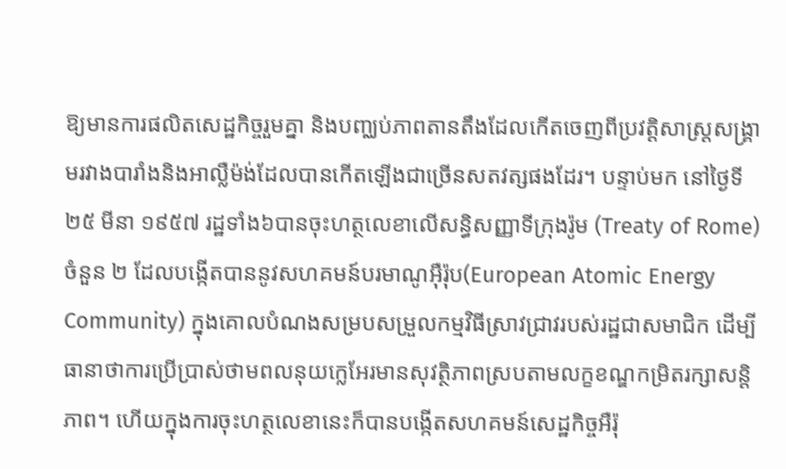ឱ្យមានការផលិតសេដ្ឋកិច្ចរួមគ្នា និងបញ្ឈប់ភាពតានតឹងដែលកើតចេញពីប្រវត្តិសាស្រ្តសង្គ្រាមរវាងបារាំងនិងអាល្លឺម៉ង់ដែលបានកើតឡើងជាច្រើនសតវត្សផងដែរ។ បន្ទាប់មក នៅថ្ងៃទី២៥ មីនា ១៩៥៧ រដ្ឋទាំង៦បានចុះហត្ថលេខាលើសន្ធិសញ្ញាទីក្រុងរ៉ូម (Treaty of Rome) ចំនួន ២ ដែលបង្កើតបាននូវសហគមន៍បរមាណូអ៊ឺរ៉ុប(European Atomic Energy Community) ក្នុងគោលបំណងសម្របសម្រួលកម្មវិធីស្រាវជ្រាវរបស់រដ្ឋជាសមាជិក ដើម្បីធានាថាការប្រើប្រាស់ថាមពលនុយក្លេអែរមានសុវត្ថិភាពស្របតាមលក្ខខណ្ឌកម្រិតរក្សាសន្តិភាព។ ហើយក្នុងការចុះហត្ថលេខានេះក៏បានបង្កើតសហគមន៍សេដ្ឋកិច្ចអឺរ៉ុ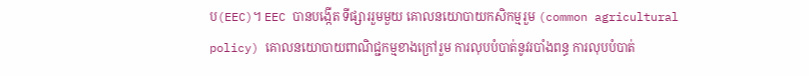ប(EEC)។ EEC បានបង្កើត ទីផ្សាររួមមួយ គោលនយោបាយកសិកម្មរួម (common agricultural policy) គោលនយោបាយពាណិជ្ជកម្មខាងក្រៅរួម ការលុបបំបាត់នូវរបាំងពន្ធ ការលុបបំបាត់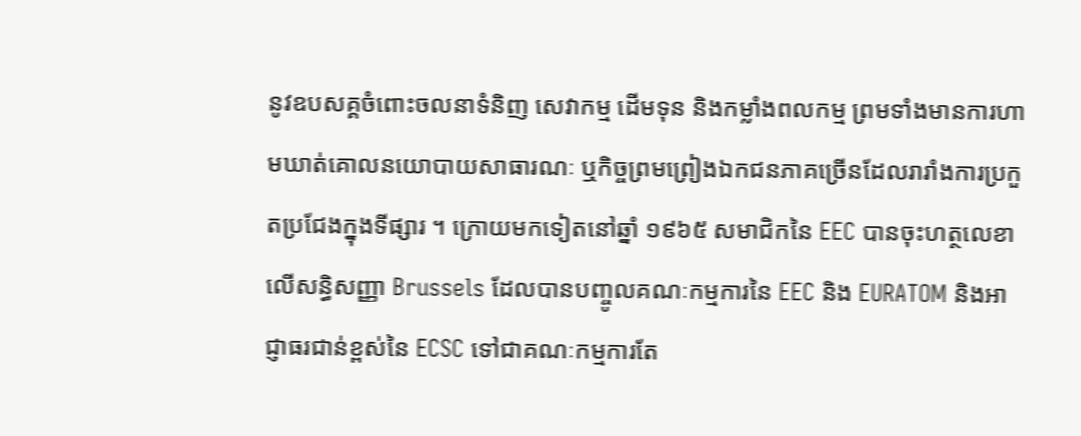នូវឧបសគ្គចំពោះចលនាទំនិញ សេវាកម្ម ដើមទុន និងកម្លាំងពលកម្ម ព្រមទាំងមានការហាមឃាត់គោលនយោបាយសាធារណៈ ឬកិច្ចព្រមព្រៀងឯកជនភាគច្រើនដែលរារាំងការប្រកួតប្រជែងក្នុងទីផ្សារ ។ ក្រោយមកទៀតនៅឆ្នាំ ១៩៦៥ សមាជិកនៃ EEC បានចុះហត្ថលេខាលើសន្ធិសញ្ញា Brussels ដែលបានបញ្ចូលគណៈកម្មការនៃ EEC និង EURATOM និងអាជ្ញាធរជាន់ខ្ពស់នៃ ECSC ទៅជាគណៈកម្មការតែ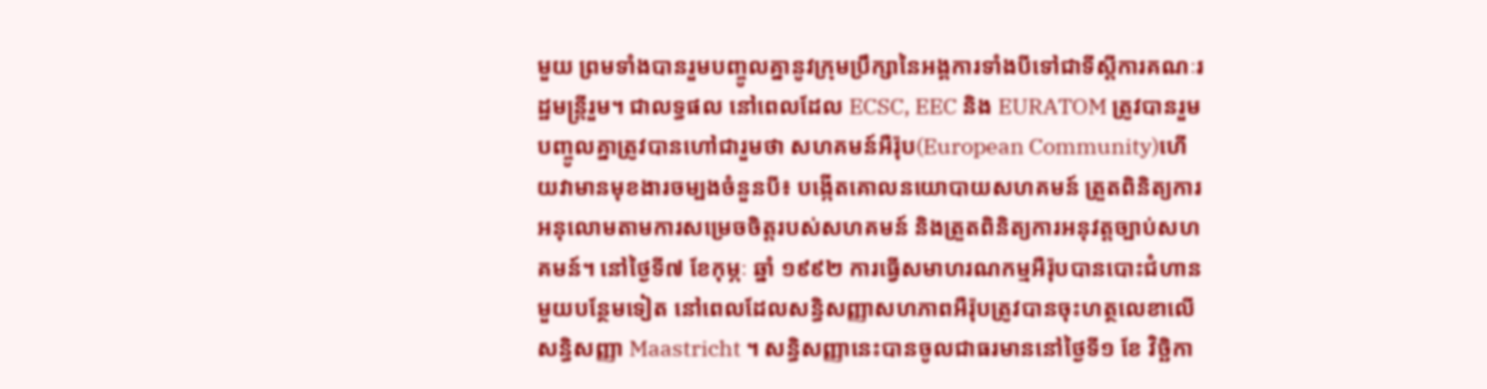មួយ ព្រមទាំងបានរួមបញ្ចូលគ្នានូវក្រុមប្រឹក្សានៃអង្គការទាំងបីទៅជាទីស្តីការគណៈរដ្ឋមន្ត្រីរួម។ ជាលទ្ធផល នៅពេលដែល ECSC, EEC និង EURATOM ត្រូវបានរួមបញ្ចូលគ្នាត្រូវបានហៅជារួមថា សហគមន៍អឺរ៉ុប(European Community)ហើយវាមានមុខងារចម្បងចំនួនបី៖ បង្កើតគោលនយោបាយសហគមន៍ ត្រួតពិនិត្យការអនុលោមតាមការសម្រេចចិត្តរបស់សហគមន៍ និងត្រួតពិនិត្យការអនុវត្តច្បាប់សហគមន៍។ នៅថ្ងៃទី៧ ខែកុម្ភៈ ឆ្នាំ ១៩៩២ ការធ្វើសមាហរណកម្មអឺរ៉ុបបានបោះជំហានមួយបន្ថែមទៀត នៅពេលដែលសន្ធិសញ្ញាសហភាពអឺរ៉ុបត្រូវបានចុះហត្ថលេខាលើសន្ធិសញ្ញា Maastricht ។ សន្ធិសញ្ញានេះបានចូលជាធរមាននៅថ្ងៃទី១ ខែ វិច្ឆិកា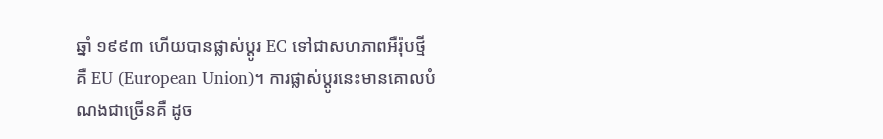ឆ្នាំ ១៩៩៣ ហើយបានផ្លាស់ប្តូរ EC ទៅជាសហភាពអឺរ៉ុបថ្មីគឺ EU (European Union)។ ការផ្លាស់ប្តូរនេះមានគោលបំណងជាច្រើនគឺ ដូច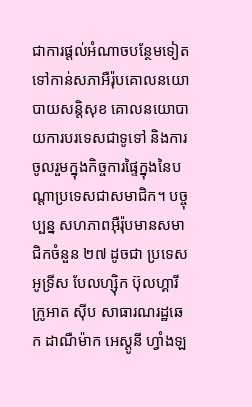ជាការផ្តល់អំណាចបន្ថែមទៀតទៅកាន់សភាអឺរ៉ុបគោលនយោបាយសន្តិសុខ គោលនយោបាយការបរទេសជាទូទៅ និងការចូលរួមក្នុងកិច្ចការផ្ទៃក្នុងនៃបណ្តាប្រទេសជាសមាជិក។ បច្ចុប្បន្ន សហភាពអ៊ឺរ៉ុបមានសមាជិកចំនួន ២៧ ដូចជា ប្រទេសអូទ្រីស បែលហ្ស៊ិក ប៊ុលហ្គារី ក្រូអាត ស៊ីប សាធារណរដ្ឋឆេក ដាណឺម៉ាក អេស្តូនី ហ្វាំងឡ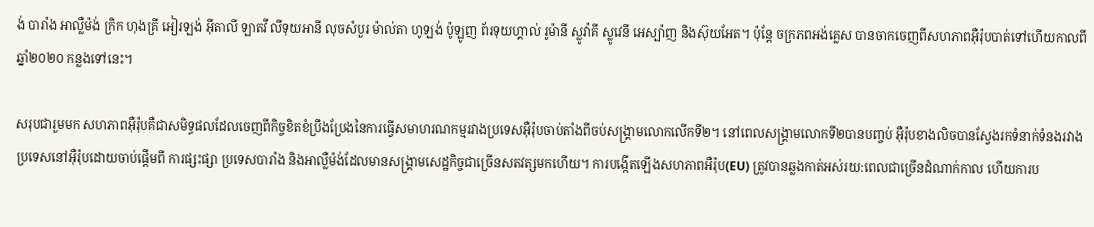ង់ បារាំង អាល្លឺម៉ង់ ក្រិក ហុងគ្រី អៀរឡង់ អ៊ីតាលី ឡាតវី លីទុយអានី លុចសំបួរ ម៉ាល់តា ហូឡង់ ប៉ូឡូញ ព័រទុយហ្គាល់ រូម៉ានី ស្លូវ៉ាគី ស្លូវេនី អេស្ប៉ាញ និងស៊ុយអែត។ ប៉ុន្តែ ចក្រភពអង់គ្លេស បានចាកចេញពីសហភាពអ៊ឺរ៉ុបបាត់ទៅហើយកាលពីឆ្នាំ២០២០ កន្លងទៅនេះ។

សរុបជារួមមក សហភាពអ៊ឺរ៉ុបគឺជាសមិទ្ធផលដែលចេញពីកិច្ចខិតខំប្រឹងប្រែងនៃការធ្វើសមាហរណកម្មរវាងប្រទេសអ៊ឺរ៉ុបចាប់តាំងពីចប់សង្រ្គាមលោកលើកទី២។ នៅពេលសង្រ្គាមលោកទី២បានបញ្ចប់ អ៊ឺរ៉ុបខាងលិចបានស្វែងរកទំនាក់ទំនងរវាងប្រទេសនៅអ៊ឺរ៉ុបដោយចាប់ផ្តើមពី ការផ្សះផ្សា ប្រទេសបារាំង និងអាល្លឺម៉ង់ដែលមានសង្រ្គាមសេដ្ឋកិច្ចជាច្រើនសតវត្សមកហើយ។ ការបង្កើតឡើងសហភាពអឺរ៉ុប(EU) ត្រូវបានឆ្លងកាត់អស់រយ:ពេលជាច្រើនដំណាក់កាល ហើយការប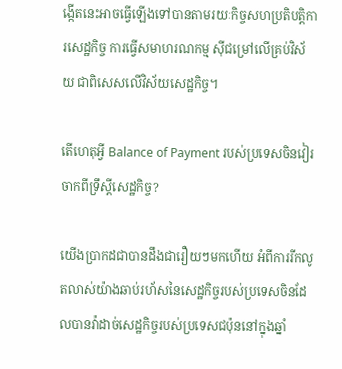ង្កើតនេះអាចធ្វើឡើងទៅបានតាមរយៈកិច្ចសហប្រតិបត្តិការសេដ្ឋកិច្ច ការធ្វើសមាហរណកម្ម ស៊ីជម្រៅលើគ្រប់វិស័យ ជាពិសេសលើវិស័យសេដ្ឋកិច្ច។

តើហេតុអ្វី Balance of Payment របស់ប្រទេសចិនវៀរចាកពីទ្រឹស្តីសេដ្ឋកិច្ច?

យើងប្រាកដជាបានដឹងជារឿយៗមកហើយ អំពីការរីកលូតលាស់យ៉ាងឆាប់រហ័សនៃសេដ្ឋកិច្ចរបស់ប្រទេសចិនដែលបានវ៉ាដាច់សេដ្ឋកិច្ចរបស់ប្រទេសជប៉ុននៅក្នុងឆ្នាំ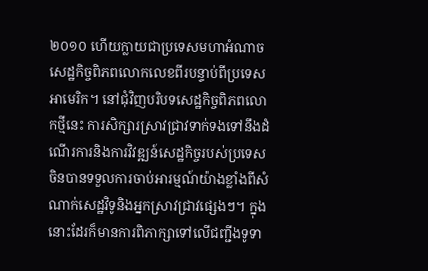២០១០ ហើយក្លាយជាប្រទេសមហាអំណាចសេដ្ឋកិច្ចពិភពលោកលេខពីរបន្ទាប់ពីប្រទេសអាមេរិក។ នៅជុំវិញបរិបទសេដ្ឋកិច្ចពិភពលោកថ្មីនេះ ការសិក្សារស្រាវជ្រាវទាក់ទងទៅនឹងដំណើរការនិងការវិវឌ្ឍន៍សេដ្ឋកិច្ចរបស់ប្រទេសចិនបានទទួលការចាប់អារម្មណ៍យ៉ាងខ្លាំងពីសំណាក់សេដ្ឋវិទូនិងអ្នកស្រាវជ្រាវផ្សេងៗ។ ក្នុងនោះដែរក៏មានការពិភាក្សាទៅលើជញ្ជីងទូទា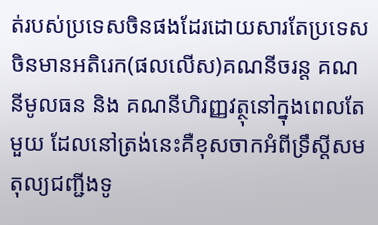ត់របស់ប្រទេសចិនផងដែរដោយសារតែប្រទេសចិនមានអតិរេក(ផលលើស)គណនីចរន្ត គណនីមូលធន និង គណនីហិរញ្ញវត្ថុនៅក្នុងពេលតែមួយ ដែលនៅត្រង់នេះគឺខុសចាកអំពីទ្រឹស្តីសមតុល្យជញ្ជីងទូ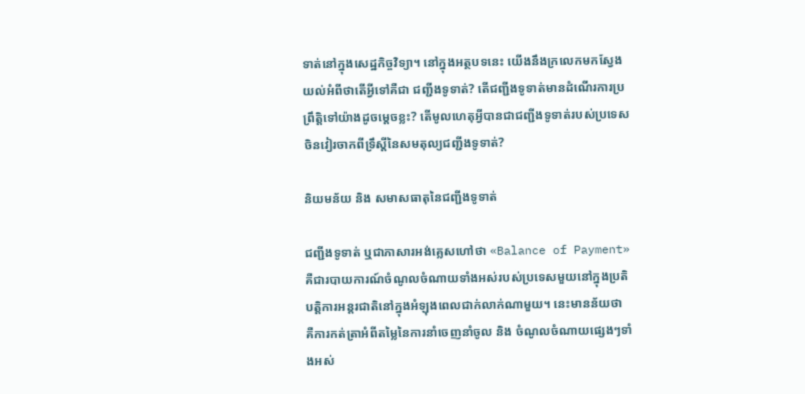ទាត់នៅក្នុងសេដ្ឋកិច្ចវិទ្យា។ នៅក្នុងអត្ថបទនេះ យើងនឹងក្រលេកមកស្វែងយល់អំពីថាតើអ្វីទៅគឺជា ជញ្ជីងទូទាត់? តើជញ្ជីងទូទាត់មានដំណើរការប្រព្រឹត្តិទៅយ៉ាងដូចម្តេចខ្លះ? តើមូលហេតុអ្វីបានជាជញ្ជីងទូទាត់របស់ប្រទេសចិនវៀរចាកពីទ្រឹស្តីនៃសមតុល្យជញ្ជីងទូទាត់?

និយមន័យ និង សមាសធាតុនៃជញ្ជីងទូទាត់

ជញ្ជីងទូទាត់ ឬជាភាសារអង់គ្លេសហៅថា «Balance of Payment» គឺជារបាយការណ៍ចំណូលចំណាយទាំងអស់របស់ប្រទេសមួយនៅក្នុងប្រតិបត្តិការអន្តរជាតិនៅក្នុងអំឡុងពេលជាក់លាក់ណាមួយ។ នេះមានន័យថា គឺការកត់ត្រាអំពីតម្លៃនៃការនាំចេញនាំចូល និង ចំណូលចំណាយផ្សេងៗទាំងអស់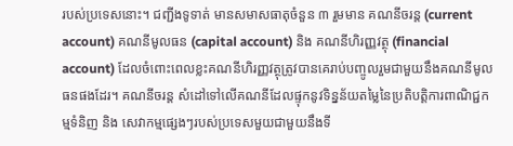របស់ប្រទេសនោះ។ ជញ្ជីងទូទាត់ មានសមាសធាតុចំនួន ៣ រួមមាន គណនីចរន្ត (current account) គណនីមូលធន (capital account) និង គណនីហិរញ្ញវត្ថុ (financial account) ដែលចំពោះពេលខ្លះគណនីហិរញ្ញវត្ថុត្រូវបានគេរាប់បញ្ចូលរួមជាមួយនឹងគណនីមូលធនផងដែរ។ គណនីចរន្ត សំដៅទៅលើគណនីដែលផ្ទុកនូវទិន្នន័យតម្លៃនៃប្រតិបត្តិការពាណិជ្ជកម្មទំនិញ និង សេវាកម្មផ្សេងៗរបស់ប្រទេសមួយជាមួយនឹងទី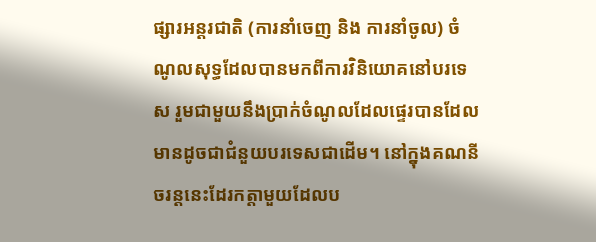ផ្សារអន្តរជាតិ (ការនាំចេញ និង ការនាំចូល) ចំណូលសុទ្ធដែលបានមកពីការវិនិយោគនៅបរទេស រួមជាមួយនឹងប្រាក់ចំណូលដែលផ្ទេរបានដែលមានដូចជាជំនួយបរទេសជាដើម។ នៅក្នុងគណនីចរន្តនេះដែរកត្តាមួយដែលប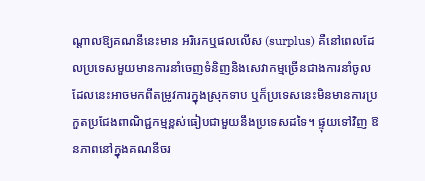ណ្តាលឱ្យគណនីនេះមាន អរិរេកឬផលលើស (surplus) គឺនៅពេលដែលប្រទេសមួយមានការនាំចេញទំនិញនិងសេវាកម្មច្រើនជាងការនាំចូល ដែលនេះអាចមកពីតម្រូវការក្នុងស្រុកទាប ឬក៏ប្រទេសនេះមិនមានការប្រកួតប្រជែងពាណិជ្ជកម្មខ្ពស់ធៀបជាមួយនឹងប្រទេសដទៃ។ ផ្ទុយទៅវិញ ឱនភាពនៅក្នុងគណនីចរ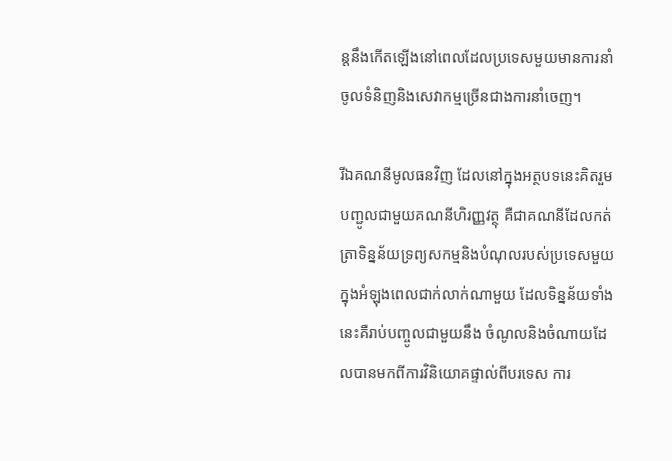ន្តនឹងកើតឡើងនៅពេលដែលប្រទេសមួយមានការនាំចូលទំនិញនិងសេវាកម្មច្រើនជាងការនាំចេញ។

រីឯគណនីមូលធនវិញ ដែលនៅក្នុងអត្ថបទនេះគិតរួមបញ្ជូលជាមួយគណនីហិរញ្ញវត្ថុ គឺជាគណនីដែលកត់ត្រាទិន្នន័យទ្រព្យសកម្មនិងបំណុលរបស់ប្រទេសមួយក្នុងអំឡុងពេលជាក់លាក់ណាមួយ ដែលទិន្នន័យទាំងនេះគឺរាប់បញ្ចូលជាមួយនឹង ចំណូលនិងចំណាយដែលបានមកពីការវិនិយោគផ្ទាល់ពីបរទេស ការ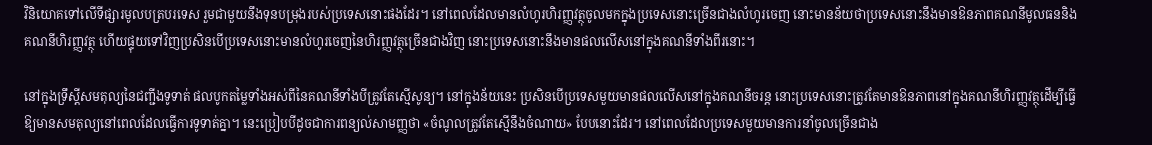វិនិយោគទៅលើទីផ្សារមូលបត្របរទេស រួមជាមួយនឹងទុនបម្រុងរបស់ប្រទេសនោះផងដែរ។ នៅពេលដែលមានលំហូរហិរញ្ញវត្ថុចូលមកក្នុងប្រទេសនោះច្រើនជាងលំហូរចេញ នោះមានន័យថាប្រទេសនោះនឹងមានឱនភាពគណនីមូលធននិងគណនីហិរញ្ញវត្ថុ ហើយផ្ទុយទៅវិញប្រសិនបើប្រទេសនោះមានលំហូរចេញនៃហិរញ្ញវត្ថុច្រើនជាងវិញ នោះប្រទេសនោះនឹងមានផលលើសនៅក្នុងគណនីទាំងពីរនោះ។

នៅក្នុងទ្រឹស្តីសមតុល្យនៃជញ្ជីងទូទាត់ ផលបូកតម្លៃទាំងអស់ពីនៃគណនីទាំងបីត្រូវតែស្មើសូន្យ។ នៅក្នុងន័យនេះ ប្រសិនបើប្រទេសមួយមានផលលើសនៅក្នុងគណនីចរន្ត នោះប្រទេសនោះត្រូវតែមានឱនភាពនៅក្នុងគណនីហិរញ្ញវត្ថុដើម្បីធ្វើឱ្យមានសមតុល្យនៅពេលដែលធ្វើការទូទាត់គ្នា។ នេះប្រៀបបីដូចជាការពន្យល់សាមញ្ញថា «ចំណូលត្រូវតែស្មើនឹងចំណាយ» បែបនោះដែរ។ នៅពេលដែលប្រទេសមួយមានការនាំចូលច្រើនជាង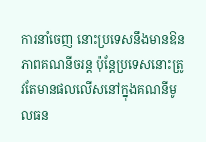ការនាំចេញ នោះប្រទេសនឹងមានឱនភាពគណនីចរន្ត ប៉ុន្តែប្រទេសនោះត្រូវតែមានផលលើសនៅក្នុងគណនីមូលធន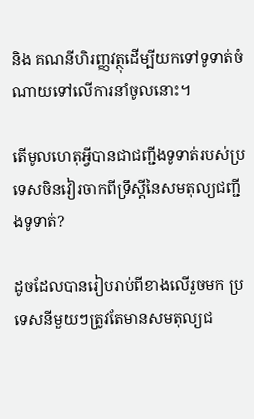និង គណនីហិរញ្ញវត្ថុដើម្បីយកទៅទូទាត់ចំណាយទៅលើការនាំចូលនោះ។

តើមូលហេតុអ្វីបានជាជញ្ជីងទូទាត់របស់ប្រទេសចិនវៀរចាកពីទ្រឹស្តីនៃសមតុល្យជញ្ជីងទូទាត់?

ដូចដែលបានរៀបរាប់ពីខាងលើរួចមក ប្រទេសនីមួយៗត្រូវតែមានសមតុល្យជ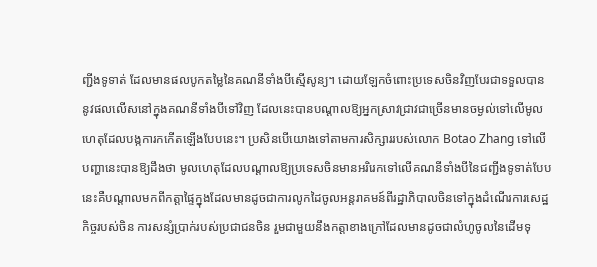ញ្ជីងទូទាត់ ដែលមានផលបូកតម្លៃនៃគណនីទាំងបីស្មើសូន្យ។ ដោយឡែកចំពោះប្រទេសចិនវិញបែរជាទទួលបាននូវផលលើសនៅក្នុងគណនីទាំងបីទៅវិញ ដែលនេះបានបណ្តាលឱ្យអ្នកស្រាវជ្រាវជាច្រើនមានចម្ងល់ទៅលើមូលហេតុដែលបង្កការកកើតឡើងបែបនេះ។ ប្រសិនបើយោងទៅតាមការសិក្សាររបស់លោក Botao Zhang ទៅលើបញ្ហានេះបានឱ្យដឹងថា មូលហេតុដែលបណ្តាលឱ្យប្រទេសចិនមានអរិរេកទៅលើគណនីទាំងបីនៃជញ្ជីងទូទាត់បែបនេះគឺបណ្តាលមកពីកត្តាផ្ទៃក្នុងដែលមានដូចជាការលូកដៃចូលអន្តរាគមន៍ពីរដ្ឋាភិបាលចិនទៅក្នុងដំណើរការសេដ្ឋកិច្ចរបស់ចិន ការសន្សំប្រាក់របស់ប្រជាជនចិន រួមជាមួយនឹងកត្តាខាងក្រៅដែលមានដូចជាលំហូចូលនៃដើមទុ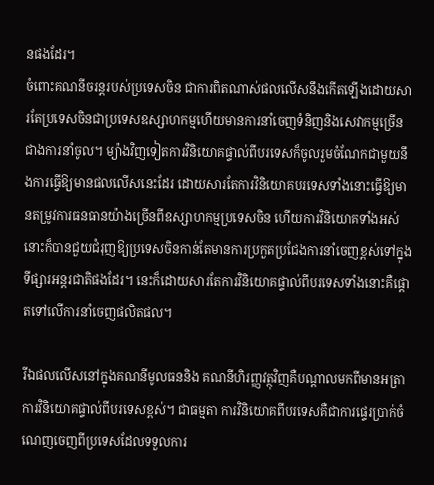នផងដែរ។
ចំពោះគណនីចរន្តរបស់ប្រទេសចិន ជាការពិតណាស់ផលលើសនឹងកើតឡើងដោយសារតែប្រទេសចិនជាប្រទេសឧស្សាហកម្មហើយមានការនាំចេញទំនិញនិងសេវាកម្មច្រើនជាងការនាំចូល។ ម្យ៉ាងវិញទៀតការវិនិយោគផ្ទាល់ពីបរទេសក៏ចូលរួមចំណែកជាមួយនឹងការធ្វើឱ្យមានផលលើសនេះដែរ ដោយសារតែការវិនិយោគបរទេសទាំងនោះធ្វើឱ្យមានតម្រូវការធនធានយ៉ាងច្រើនពីឧស្សាហកម្មប្រទេសចិន ហើយការវិនិយោគទាំងអស់នោះក៏បានជួយជំរុញឱ្យប្រទេសចិនកាន់តែមានការប្រកួតប្រជែងការនាំចេញខ្ពស់ទៅក្នុងទីផ្សារអន្តរជាតិផងដែរ។ នេះក៏ដោយសារតែការវិនិយោគផ្ទាល់ពីបរទេសទាំងនោះគឺផ្តោតទៅលើការនាំចេញផលិតផល។

រីឯផលលើសនៅក្នុងគណនីមូលធននិង គណនីហិរញ្ញវត្ថុវិញគឺបណ្តាលមកពីមានអត្រាការវិនិយោគផ្ទាល់ពីបរទេសខ្ពស់។ ជាធម្មតា ការវិនិយោគពីបរទេសគឺជាការផ្ទេរប្រាក់ចំណេញចេញពីប្រទេសដែលទទួលការ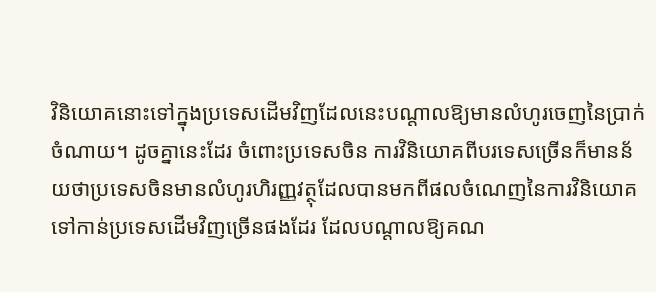វិនិយោគនោះទៅក្នុងប្រទេសដើមវិញដែលនេះបណ្តាលឱ្យមានលំហូរចេញនៃប្រាក់ចំណាយ។ ដូចគ្នានេះដែរ ចំពោះប្រទេសចិន ការវិនិយោគពីបរទេសច្រើនក៏មានន័យថាប្រទេសចិនមានលំហូរហិរញ្ញវត្ថុដែលបានមកពីផលចំណេញនៃការវិនិយោគទៅកាន់ប្រទេសដើមវិញច្រើនផងដែរ ដែលបណ្តាលឱ្យគណ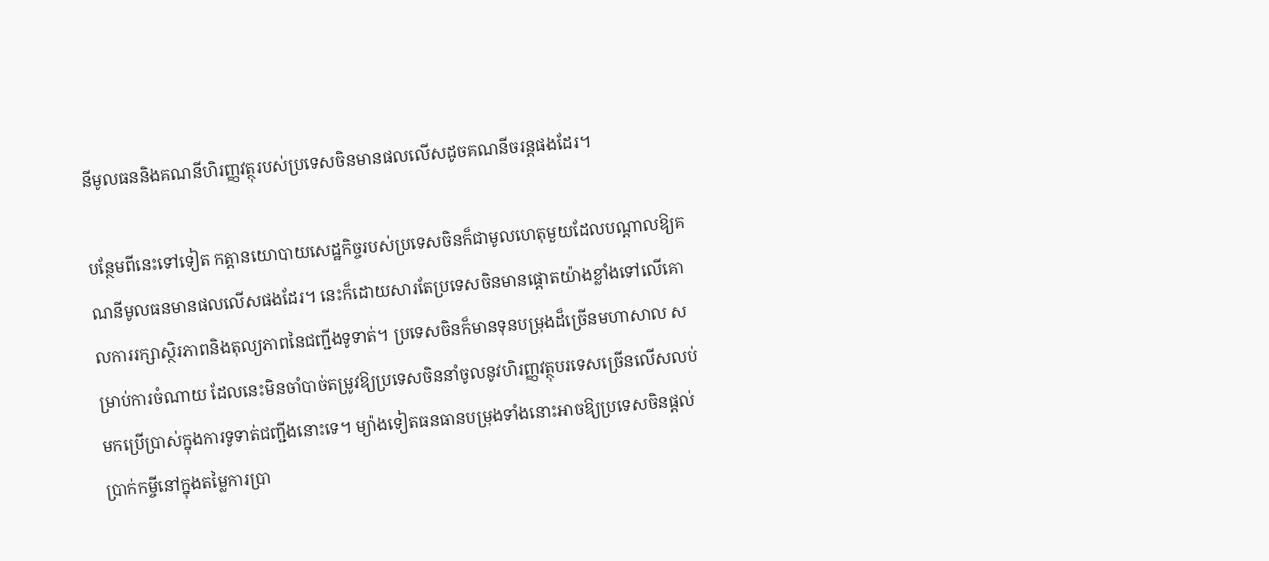នីមូលធននិងគណនីហិរញ្ញវត្ថុរបស់ប្រទេសចិនមានផលលើសដូចគណនីចរន្តផងដែរ។

បន្ថែមពីនេះទៅទៀត កត្តានយោបាយសេដ្ឋកិច្ចរបស់ប្រទេសចិនក៏ជាមូលហេតុមួយដែលបណ្តាលឱ្យគណនីមូលធនមានផលលើសផងដែរ។ នេះក៏ដោយសារតែប្រទេសចិនមានផ្តោតយ៉ាងខ្លាំងទៅលើគោលការរក្សាស្ថិរភាពនិងតុល្យភាពនៃជញ្ជីងទូទាត់។ ប្រទេសចិនក៏មានទុនបម្រុងដ៏ច្រើនមហាសាល សម្រាប់ការចំណាយ ដែលនេះមិនចាំបាច់តម្រូវឱ្យប្រទេសចិននាំចូលនូវហិរញ្ញវត្ថុបរទេសច្រើនលើសលប់មកប្រើប្រាស់ក្នុងការទូទាត់ជញ្ជីងនោះទេ។ ម្យ៉ាងទៀតធនធានបម្រុងទាំងនោះអាចឱ្យប្រទេសចិនផ្តល់ប្រាក់កម្ចីនៅក្នុងតម្លៃការប្រា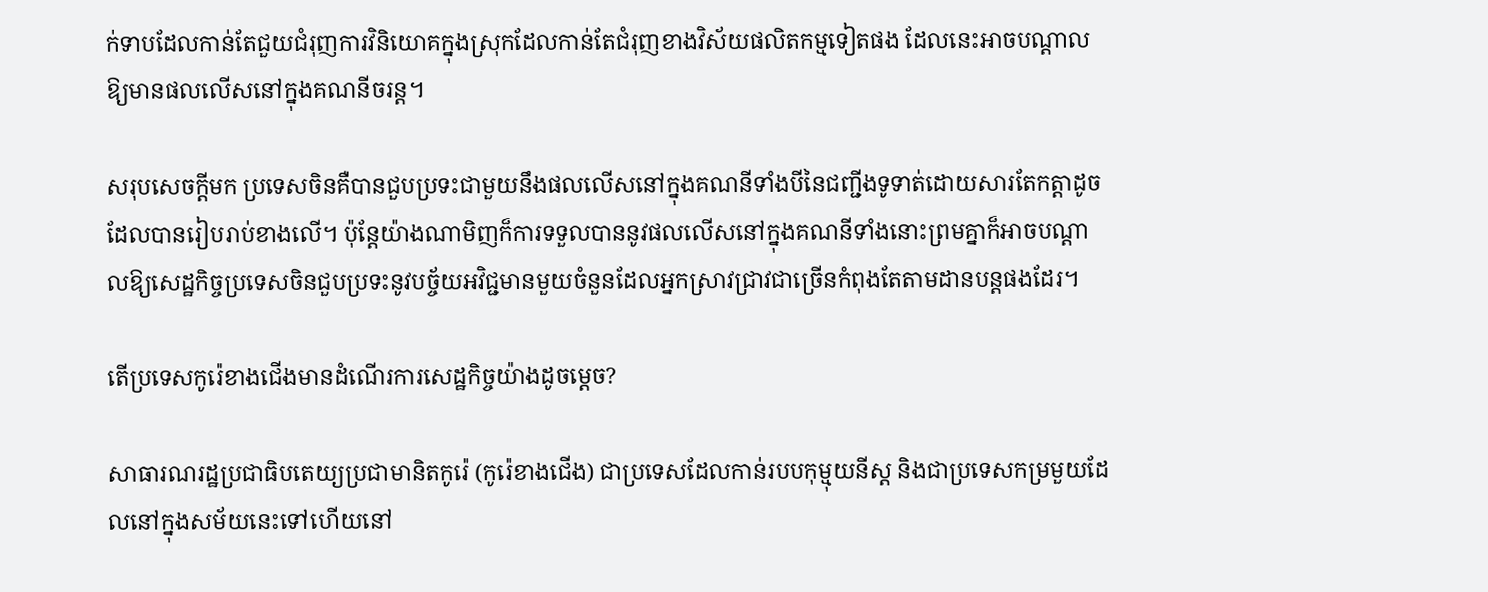ក់ទាបដែលកាន់តែជួយជំរុញការវិនិយោគក្នុងស្រុកដែលកាន់តែជំរុញខាងវិស័យផលិតកម្មទៀតផង ដែលនេះអាចបណ្តាលឱ្យមានផលលើសនៅក្នុងគណនីចរន្ត។

សរុបសេចក្តីមក ប្រទេសចិនគឺបានជួបប្រទះជាមួយនឹងផលលើសនៅក្នុងគណនីទាំងបីនៃជញ្ជីងទូទាត់ដោយសារតែកត្តាដូចដែលបានរៀបរាប់ខាងលើ។ ប៉ុន្តែយ៉ាងណាមិញក៏ការទទួលបាននូវផលលើសនៅក្នុងគណនីទាំងនោះព្រមគ្នាក៏អាចបណ្តាលឱ្យសេដ្ឋកិច្ចប្រទេសចិនជួបប្រទះនូវបច្ច័យអវិជ្ជមានមួយចំនួនដែលអ្នកស្រាវជ្រាវជាច្រើនកំពុងតែតាមដានបន្តផងដែរ។

តើប្រទេសកូរ៉េខាងជើងមានដំណើរការសេដ្ឋកិច្ចយ៉ាងដូចម្ដេច?

សាធារណរដ្ឋប្រជាធិបតេយ្យប្រជាមានិតកូរ៉េ (កូរ៉េខាងជើង) ជាប្រទេសដែលកាន់របបកុម្មុយនីស្ដ និងជាប្រទេសកម្រមួយដែលនៅក្នុងសម័យនេះទៅហើយនៅ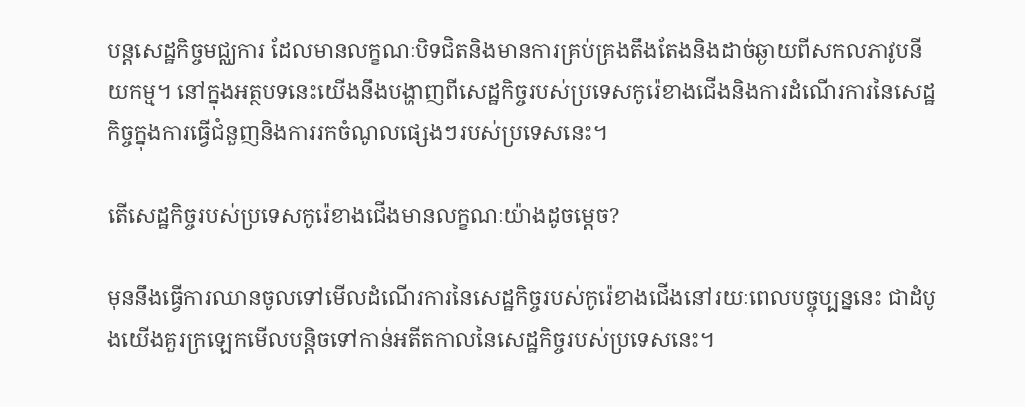បន្តសេដ្ឋកិច្ចមជ្ឈការ ដែលមានលក្ខណៈបិទជិតនិងមានការគ្រប់គ្រងតឹងតែងនិងដាច់ឆ្ងាយពីសកលភាវូបនីយកម្ម។ នៅក្នុងអត្ថបទនេះយើងនឹងបង្ហាញពីសេដ្ឋកិច្ចរបស់ប្រទេសកូរ៉េខាងជើងនិងការដំណើរការនៃសេដ្ឋកិច្ចក្នុងការធ្វើជំនួញនិងការរកចំណូលផ្សេងៗរបស់ប្រទេសនេះ។

តើសេដ្ឋកិច្ចរបស់ប្រទេសកូរ៉េខាងជើងមានលក្ខណៈយ៉ាងដូចម្ដេច?

មុននឹងធ្វើការឈានចូលទៅមើលដំណើរការនៃសេដ្ឋកិច្ចរបស់កូរ៉េខាងជើងនៅរយៈពេលបច្ចុប្បន្ននេះ ជាដំបូងយើងគួរក្រឡេកមើលបន្តិចទៅកាន់អតីតកាលនៃសេដ្ឋកិច្ចរបស់ប្រទេសនេះ។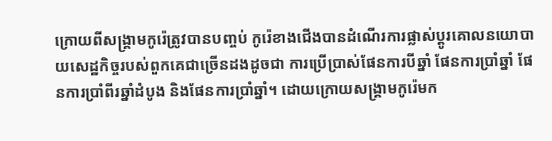ក្រោយពីសង្គ្រាមកូរ៉េត្រូវបានបញ្ចប់ កូរ៉េខាងជើងបានដំណើរការផ្លាស់ប្តូរគោលនយោបាយសេដ្ឋកិច្ចរបស់ពួកគេជាច្រើនដងដូចជា ការប្រើប្រាស់ផែនការបីឆ្នាំ ផែនការប្រាំឆ្នាំ ផែនការប្រាំពីរឆ្នាំដំបូង និងផែនការប្រាំឆ្នាំ។ ដោយក្រោយសង្រ្គាមកូរ៉េមក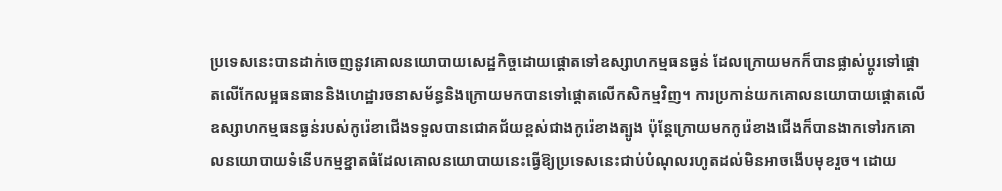ប្រទេសនេះបានដាក់ចេញនូវគោលនយោបាយសេដ្ឋកិច្ចដោយផ្តោតទៅឧស្សាហកម្មធនធ្ងន់ ដែលក្រោយមកក៏បានផ្លាស់ប្ដូរទៅផ្តោតលើកែលម្អធនធាននិងហេដ្ឋារចនាសម័ន្ធនិងក្រោយមកបានទៅផ្តោតលើកសិកម្មវិញ។ ការប្រកាន់យកគោលនយោបាយផ្តោតលើឧស្សាហកម្មធនធ្ងន់របស់កូរ៉េខាជើងទទួលបានជោគជ័យខ្ពស់ជាងកូរ៉េខាងត្បូង ប៉ុន្តែក្រោយមកកូរ៉េខាងជើងក៏បានងាកទៅរកគោលនយោបាយទំនើបកម្មខ្នាតធំដែលគោលនយោបាយនេះធ្វើឱ្យប្រទេសនេះជាប់បំណុលរហូតដល់មិនអាចងើបមុខរួច។ ដោយ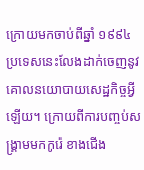ក្រោយមកចាប់ពីឆ្នាំ ១៩៩៤ ប្រទេសនេះលែងដាក់ចេញនូវគោលនយោបាយសេដ្ឋកិច្ចអ្វីឡើយ។ ក្រោយពីការបញ្ចប់សង្រ្គាមមកកូរ៉េ ខាងជើង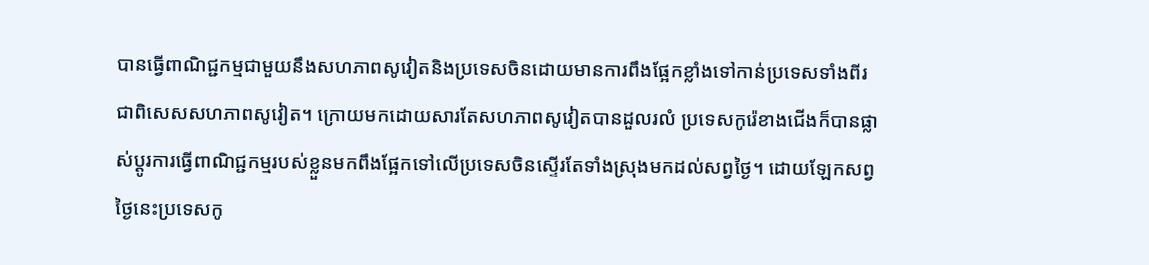បានធ្វើពាណិជ្ជកម្មជាមួយនឹងសហភាពសូវៀតនិងប្រទេសចិនដោយមានការពឹងផ្អែកខ្លាំងទៅកាន់ប្រទេសទាំងពីរ ជាពិសេសសហភាពសូវៀត។ ក្រោយមកដោយសារតែសហភាពសូវៀតបានដួលរលំ ប្រទេសកូរ៉េខាងជើងក៏បានផ្លាស់ប្តូរការធ្វើពាណិជ្ជកម្មរបស់ខ្លួនមកពឹងផ្អែកទៅលើប្រទេសចិនស្ទើរតែទាំងស្រុងមកដល់សព្វថ្ងៃ។ ដោយឡែកសព្វថ្ងៃនេះប្រទេសកូ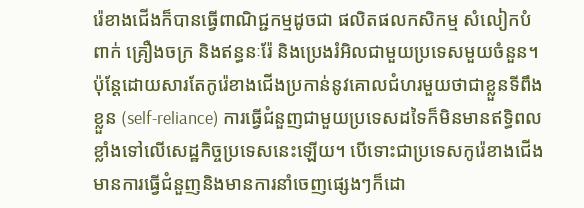រ៉េខាងជើងក៏បានធ្វើពាណិជ្ជកម្មដូចជា ផលិតផលកសិកម្ម សំលៀកបំពាក់ គ្រឿងចក្រ និងឥន្ធនៈរ៉ែ និងប្រេងរំអិលជាមួយប្រទេសមួយចំនួន។ ប៉ុន្តែដោយសារតែកូរ៉េខាងជើងប្រកាន់នូវគោលជំហរមួយថាជាខ្លួនទីពឹងខ្លួន (self-reliance) ការធ្វើជំនួញជាមួយប្រទេសដទៃក៏មិនមានឥទ្ធិពលខ្លាំងទៅលើសេដ្ឋកិច្ចប្រទេសនេះឡើយ។ បើទោះជាប្រទេសកូរ៉េខាងជើងមានការធ្វើជំនួញនិងមានការនាំចេញផ្សេងៗក៏ដោ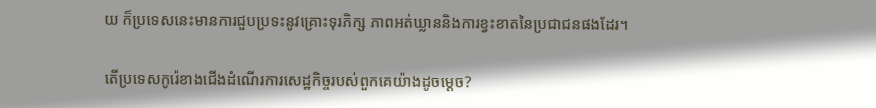យ ក៏ប្រទេសនេះមានការជួបប្រទះនូវគ្រោះទុរភិក្ស ភាពអត់ឃ្លាននិងការខ្វះខាតនៃប្រជាជនផងដែរ។

តើប្រទេសកូរ៉េខាងជើងដំណើរការសេដ្ឋកិច្ចរបស់ពួកគេយ៉ាងដូចម្ដេច?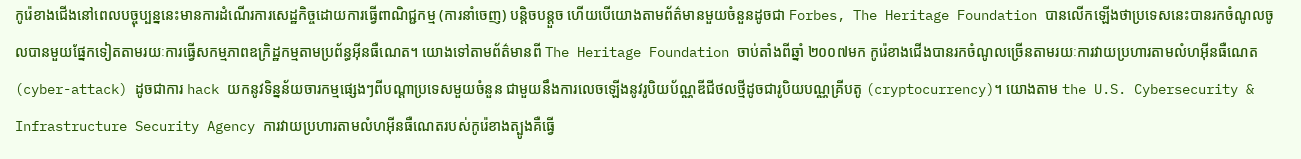កូរ៉េខាងជើងនៅពេលបច្ចុប្បន្ននេះមានការដំណើរការសេដ្ឋកិច្ចដោយការធ្វើពាណិជ្ជកម្ម (ការនាំចេញ) បន្តិចបន្តួច ហើយបើយោងតាមព័ត៌មានមួយចំនួនដូចជា Forbes, The Heritage Foundation បានលើកឡើងថាប្រទេសនេះបានរកចំណូលចូលបានមួយផ្នែកទៀតតាមរយៈការធ្វើសកម្មភាពឧក្រិដ្ឋកម្មតាមប្រព័ន្ធអ៊ីនធឺណេត។ យោងទៅតាមព័ត៌មានពី The Heritage Foundation ចាប់តាំងពីឆ្នាំ ២០០៧មក កូរ៉េខាងជើងបានរកចំណូលច្រើនតាមរយៈការវាយប្រហារតាមលំហអ៊ីនធឺណេត (cyber-attack) ដូចជាការ hack យកនូវទិន្នន័យចារកម្មផ្សេងៗពីបណ្តាប្រទេសមួយចំនួន ជាមួយនឹងការលេចឡើងនូវរូបិយប័ណ្ណឌីជីថលថ្មីដូចជារូបិយបណ្ណគ្រីបតូ (cryptocurrency)។ យោងតាម the U.S. Cybersecurity & Infrastructure Security Agency ការវាយប្រហារតាមលំហអ៊ីនធឺណេតរបស់កូរ៉េខាងត្បូងគឺធ្វើ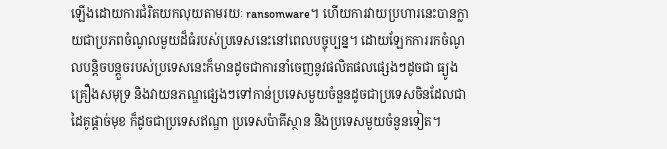ឡើងដោយការជំរិតយកលុយតាមរយៈ ransomware។ ហើយការវាយប្រហារនេះបានក្លាយជាប្រភពចំណូលមួយដ៏ធំរបស់ប្រទេសនេះនៅពេលបច្ចុប្បន្ន។ ដោយឡែកការរកចំណូលបន្តិចបន្តួចរបស់ប្រទេសនេះក៏មានដូចជាការនាំចេញនូវផលិតផលផ្សេងៗដូចជា ធ្យូង គ្រឿងសមុទ្រ និងវាយនភណ្ឌផ្សេងៗទៅកាន់ប្រទេសមួយចំនួនដូចជាប្រទេសចិនដែលជាដៃគូផ្ដាច់មុខ ក៏ដូចជាប្រទេសឥណ្ឌា ប្រទេសប៉ាគីស្ថាន និងប្រទេសមួយចំនួនទៀត។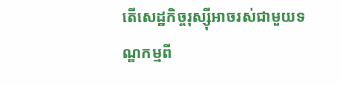តើសេដ្ឋកិច្ចរុស្ស៊ីអាចរស់ជាមួយទណ្ឌកម្មពី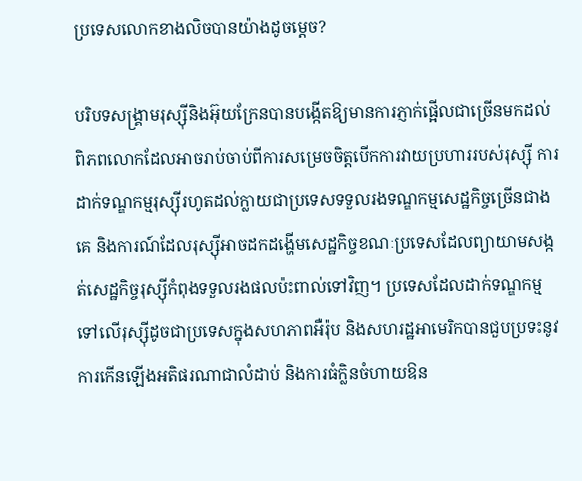ប្រទេសលោកខាងលិចបានយ៉ាងដូចម្ដេច?

បរិបទសង្គ្រាមរុស្ស៊ីនិងអ៊ុយក្រែនបានបង្កើតឱ្យមានការភ្ញាក់ផ្អើលជាច្រើនមកដល់ពិភពលោកដែលអាចរាប់ចាប់ពីការសម្រេចចិត្ដបើកការវាយប្រហាររបស់រុស្ស៊ី ការដាក់ទណ្ឌកម្មរុស្ស៊ីរហូតដល់ក្លាយជាប្រទេសទទួលរងទណ្ឌកម្មសេដ្ឋកិច្ចច្រើនជាងគេ និងការណ៍ដែលរុស្ស៊ីអាចដកដង្ហើមសេដ្ឋកិច្ចខណៈប្រទេសដែលព្យាយាមសង្កត់សេដ្ឋកិច្ចរុស្ស៊ីកំពុងទទួលរងផលប៉ះពាល់ទៅវិញ។ ប្រទេសដែលដាក់ទណ្ឌកម្មទៅលើរុស្ស៊ីដូចជាប្រទេសក្នុងសហភាពអឺរ៉ុប និងសហរដ្ឋអាមេរិកបានជួបប្រទះនូវការកើនឡើងអតិផរណាជាលំដាប់ និងការធំក្លិនចំហាយឱន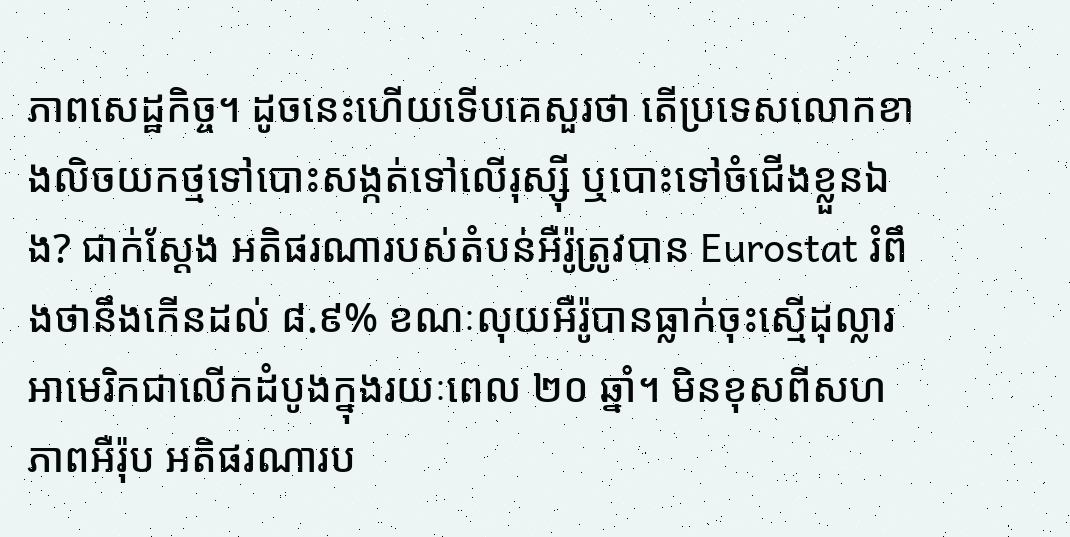ភាពសេដ្ឋកិច្ច។ ដូចនេះហើយទើបគេសួរថា តើប្រទេសលោកខាងលិចយកថ្មទៅបោះសង្កត់ទៅលើរុស្ស៊ី ឬបោះទៅចំជើងខ្លួនឯង? ជាក់ស្ដែង អតិផរណារបស់តំបន់អឺរ៉ូត្រូវបាន Eurostat រំពឹងថានឹងកើនដល់ ៨.៩% ខណៈលុយអឺរ៉ូបានធ្លាក់ចុះស្មើដុល្លារអាមេរិកជាលើកដំបូងក្នុងរយៈពេល ២០ ឆ្នាំ។ មិនខុសពីសហភាពអឺរ៉ុប អតិផរណារប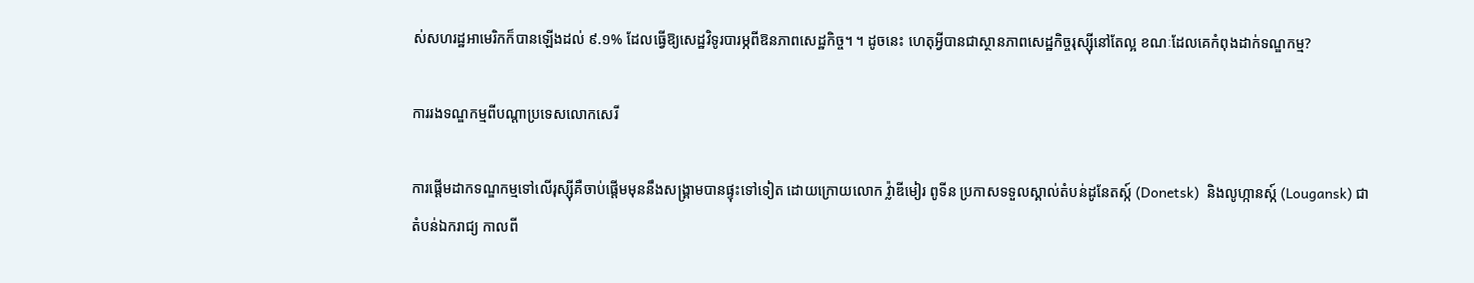ស់សហរដ្ឋអាមេរិកក៏បានឡើងដល់ ៩.១% ដែលធ្វើឱ្យសេដ្ឋវិទូរបារម្ភពីឱនភាពសេដ្ឋកិច្ច។ ។ ដូចនេះ ហេតុអ្វីបានជាស្ថានភាពសេដ្ឋកិច្ចរុស្ស៊ីនៅតែល្អ ខណៈដែលគេកំពុងដាក់ទណ្ឌកម្ម?

ការរងទណ្ឌកម្មពីបណ្ដាប្រទេសលោកសេរី

ការផ្ដើមដាកទណ្ឌកម្មទៅលើរុស្ស៊ីគឺចាប់ផ្ដើមមុននឹងសង្គ្រាមបានផ្ទុះទៅទៀត ដោយក្រោយលោក វ៉្លាឌីមៀរ ពូទីន ប្រកាសទទួលស្គាល់តំបន់ដូនែតស្ក៍ (Donetsk)  និងលូហ្កានស្ក៍ (Lougansk) ជាតំបន់ឯករាជ្យ កាលពី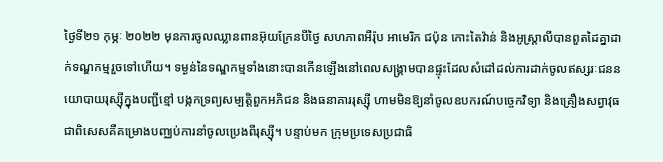ថ្ងៃទី២១ កុម្ភៈ ២០២២ មុនការចូលឈ្លានពានអ៊ុយក្រែនបីថ្ងៃ សហភាពអឺរ៉ុប អាមេរិក ជប៉ុន កោះតៃវ៉ាន់ និងអូស្ត្រាលីបានពួតដៃគ្នាដាក់ទណ្ឌកម្មរួចទៅហើយ។ ទម្ងន់នៃទណ្ឌកម្មទាំងនោះបានកើនឡើងនៅពេលសង្គ្រាមបានផ្ទុះដែលសំដៅដល់ការដាក់ចូលឥស្សរៈជននយោបាយរុស្ស៊ីក្នុងបញ្ជីខ្មៅ បង្កកទ្រព្យសម្បត្តិពួកអភិជន និងធនាគាររុស្ស៊ី ហាមមិនឱ្យនាំចូលឧបករណ៍បច្ចេកវិទ្យា និងគ្រឿងសព្វាវុធ ជាពិសេសគឺគម្រោងបញ្ឈប់ការនាំចូលប្រេងពីរុស្ស៊ី។ បន្ទាប់មក ក្រុមប្រទេសប្រជាធិ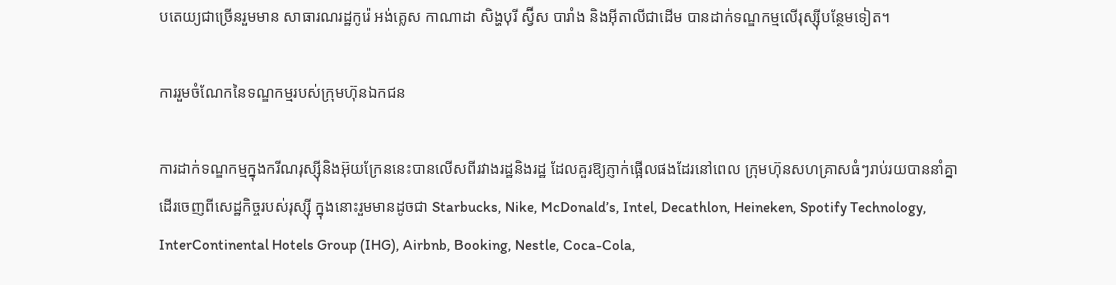បតេយ្យជាច្រើនរួមមាន សាធារណរដ្ឋកូរ៉េ អង់គ្លេស កាណាដា សិង្ហបុរី ស្វ៊ីស បារាំង និងអ៊ីតាលីជាដើម បានដាក់ទណ្ឌកម្មលើរុស្ស៊ីបន្ថែមទៀត។

ការរួមចំណែកនៃទណ្ឌកម្មរបស់ក្រុមហ៊ុនឯកជន

ការដាក់ទណ្ឌកម្មក្នុងករីណរុស្ស៊ីនិងអ៊ុយក្រែននេះបានលើសពីរវាងរដ្ឋនិងរដ្ឋ ដែលគួរឱ្យភ្ញាក់ផ្អើលផងដែរនៅពេល ក្រុមហ៊ុនសហគ្រាសធំៗរាប់រយបាននាំគ្នាដើរចេញពីសេដ្ឋកិច្ចរបស់រុស្ស៊ី ក្នុងនោះរួមមានដូចជា Starbucks, Nike, McDonald’s, Intel, Decathlon, Heineken, Spotify Technology, InterContinental Hotels Group (IHG), Airbnb, Booking, Nestle, Coca-Cola,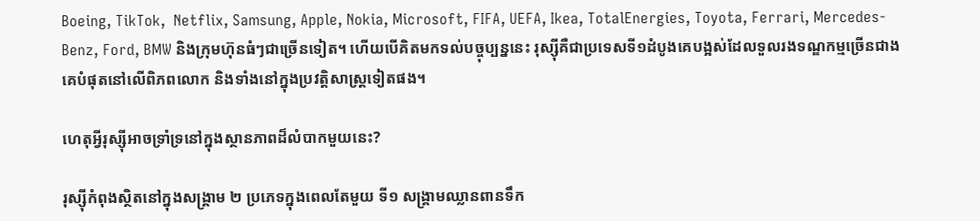Boeing, TikTok,  Netflix, Samsung, Apple, Nokia, Microsoft, FIFA, UEFA, Ikea, TotalEnergies, Toyota, Ferrari, Mercedes-Benz, Ford, BMW និងក្រុមហ៊ុនធំៗជាច្រើនទៀត។ ហើយបើគិតមកទល់បច្ចុប្បន្ននេះ រុស្ស៊ីគឺជាប្រទេសទី១ដំបូងគេបង្អស់ដែលទួលរងទណ្ឌកម្មច្រើនជាងគេបំផុតនៅលើពិភពលោក និងទាំងនៅក្នុងប្រវត្តិសាស្ត្រទៀតផង។

ហេតុអ្វីរុស្ស៊ីអាចទ្រាំទ្រនៅក្នុងស្ថានភាពដ៏លំបាកមួយនេះ?

រុស្ស៊ីកំពុងស្ថិតនៅក្នុងសង្គ្រាម ២ ប្រភេទក្នុងពេលតែមួយ ទី១ សង្គ្រាមឈ្លានពានទឹក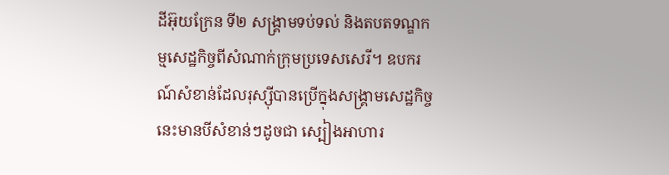ដីអ៊ុយក្រែន ទី២ សង្គ្រាមទប់ទល់ និងតបតទណ្ឌកម្មសេដ្ឋកិច្ចពីសំណាក់ក្រុមប្រទេសសេរី។ ឧបករណ៍សំខាន់ដែលរុស្ស៊ីបានប្រើក្នុងសង្គ្រាមសេដ្ឋកិច្ចនេះមានបីសំខាន់ៗដូចជា ស្បៀងអាហារ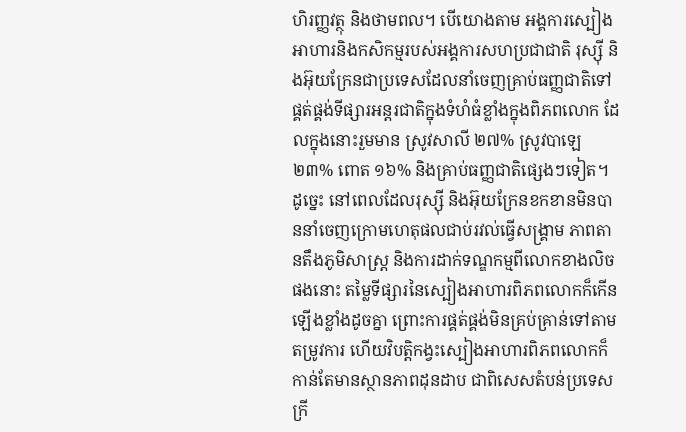ហិរញ្ញវត្ថុ និងថាមពល។ បើយោងតាម អង្គការស្បៀងអាហារនិងកសិកម្មរបស់អង្គការសហប្រជាជាតិ រុស្ស៊ី និងអ៊ុយក្រែនជាប្រទេសដែលនាំចេញគ្រាប់ធញ្ញជាតិទៅផ្គត់ផ្គង់ទីផ្សារអន្តរជាតិក្នុងទំហំធំខ្លាំងក្នុងពិភពលោក ដែលក្នុងនោះរួមមាន ស្រូវសាលី ២៧% ស្រូវបាឡេ ២៣% ពោត ១៦% និងគ្រាប់ធញ្ញជាតិផ្សេងៗទៀត។ ដូច្នេះ នៅពេលដែលរុស្ស៊ី និងអ៊ុយក្រែនខកខានមិនបាននាំចេញក្រោមហេតុផលជាប់រវល់ធ្វើសង្គ្រាម ភាពតានតឹងភូមិសាស្ត្រ និងការដាក់ទណ្ឌកម្មពីលោកខាងលិចផងនោះ តម្លៃទីផ្សារនៃស្បៀងអាហារពិភពលោកក៏កើនឡើងខ្លាំងដូចគ្នា ព្រោះការផ្គត់ផ្គង់មិនគ្រប់គ្រាន់ទៅតាមតម្រូវការ ហើយវិបត្តិកង្វះស្បៀងអាហារពិភពលោកក៏កាន់តែមានស្ថានភាពដុនដាប ជាពិសេសតំបន់ប្រទេសក្រី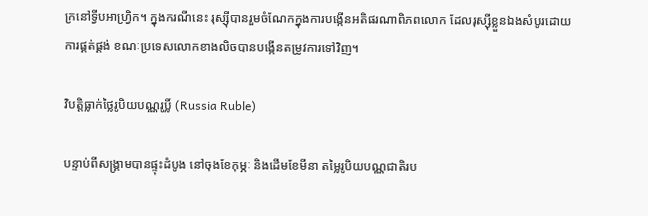ក្រនៅទ្វីបអាហ្វ្រិក។ ក្នុងករណីនេះ រុស្ស៊ីបានរួមចំណែកក្នុងការបង្កើនអតិផរណាពិភពលោក ដែលរុស្ស៊ីខ្លួនឯងសំបូរដោយការផ្គត់ផ្គង់ ខណៈប្រទេសលោកខាងលិចបានបង្កើនតម្រូវការទៅវិញ។

វិបត្តិធ្លាក់ថ្លៃរូបិយបណ្ណរូប្លិ៍ (Russia Ruble)

បន្ទាប់ពីសង្គ្រាមបានផ្ទុះដំបូង នៅចុងខែកុម្ភៈ និងដើមខែមីនា តម្លៃរូបិយបណ្ណជាតិរប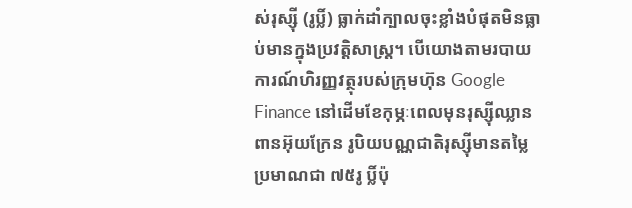ស់រុស្ស៊ី (រូប្លិ៍) ធ្លាក់ដាំក្បាលចុះខ្លាំងបំផុតមិនធ្លាប់មានក្នុងប្រវត្តិសាស្ត្រ។ បើយោងតាមរបាយការណ៍ហិរញ្ញវត្ថុរបស់ក្រុមហ៊ុន Google Finance នៅដើមខែកុម្ភៈពេលមុនរុស្ស៊ីឈ្លានពានអ៊ុយក្រែន រូបិយបណ្ណជាតិរុស្ស៊ីមានតម្លៃប្រមាណជា ៧៥រូ ប្លិ៍ប៉ុ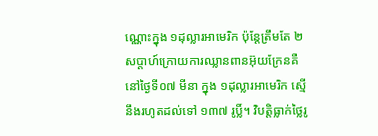ណ្ណោះក្នុង ១ដុល្លារអាមេរិក ប៉ុន្តែត្រឹមតែ ២ សប្ដាហ៍ក្រោយការឈ្លានពានអ៊ុយក្រែនគឺនៅថ្ងៃទី០៧ មីនា ក្នុង ១ដុល្លារអាមេរិក ស្មើនឹងរហូតដល់ទៅ ១៣៧ រូប្លិ៍។ វិបត្តិធ្លាក់ថ្លៃរូ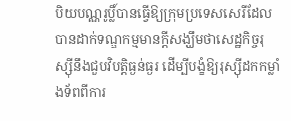បិយបណ្ណរូប្លិ៍បានធ្វើឱ្យក្រុមប្រទេសសេរីដែលបានដាក់ទណ្ឌកម្មមានក្ដីសង្ឃឹមថាសេដ្ឋកិច្ចរុស្ស៊ីនឹងជួបវិបត្តិធ្ងន់ធ្ងរ ដើម្បីបង្ខំឱ្យរុស្ស៊ីដកកម្លាំងទ័ពពីការ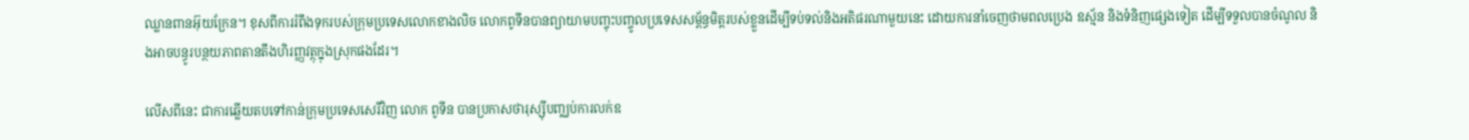ឈ្លានពានអ៊ុយក្រែន។ ខុសពីការរំពឹងទុករបស់ក្រុមប្រទេសលោកខាងលិច លោកពូទីនបានព្យាយាមបញ្ចុះបញ្ចូលប្រទេសសម្ព័ន្ធមិត្តរបស់ខ្លួនដើម្បីទប់ទល់និងអតិផរណាមួយនេះ ដោយការនាំចេញថាមពលប្រេង ឧស្ម័ន និងទំនិញផ្សេងទៀត ដើម្បីទទួលបានចំណូល និងអាចបន្ធូរបន្ថយភាពតានតឹងហិរញ្ញវត្ថុក្នុងស្រុកផងដែរ។

លើសពីនេះ ជាការឆ្លើយតបទៅកាន់ក្រុមប្រទេសសេរីវិញ លោក ពូទីន បានប្រកាសថារុស្ស៊ីបញ្ឈប់ការលក់ឧ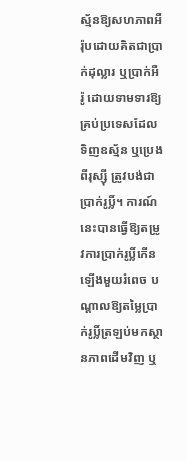ស្ម័នឱ្យសហភាពអឺរ៉ុបដោយគិតជាប្រាក់ដុល្លារ ឬប្រាក់អឺរ៉ូ ដោយទាមទារឱ្យគ្រប់ប្រទេសដែលទិញឧស្ម័ន ឬប្រេងពីរុស្ស៊ី ត្រូវបង់ជាប្រាក់រូប្លិ៍។ ការណ៍នេះបានធ្វើឱ្យតម្រូវការប្រាក់រូប្លិ៍កើនឡើងមួយរំពេច បណ្ដាលឱ្យតម្លៃប្រាក់រូប្លិ៍ត្រឡប់មកស្ថានភាពដើមវិញ ឬ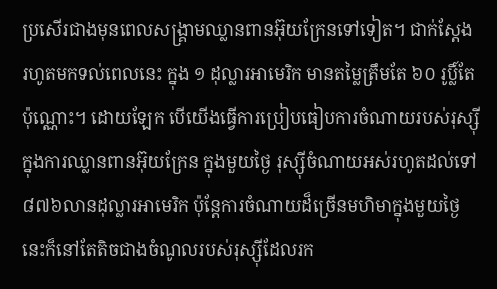ប្រសើរជាងមុនពេលសង្គ្រាមឈ្លានពានអ៊ុយក្រែនទៅទៀត។ ជាក់ស្ដែង រហូតមកទល់ពេលនេះ ក្នុង ១ ដុល្លារអាមេរិក មានតម្លៃត្រឹមតែ ៦០ រូប្លិ៍តែប៉ុណ្ណោះ។ ដោយឡែក បើយើងធ្វើការប្រៀបធៀបការចំណាយរបស់រុស្ស៊ីក្នុងការឈ្លានពានអ៊ុយក្រែន ក្នុងមួយថ្ងៃ រុស្ស៊ីចំណាយអស់រហូតដល់ទៅ ៨៧៦លានដុល្លារអាមេរិក ប៉ុន្តែការចំណាយដ៏ច្រើនមហិមាក្នុងមួយថ្ងៃនេះក៏នៅតែតិចជាងចំណូលរបស់រុស្ស៊ីដែលរក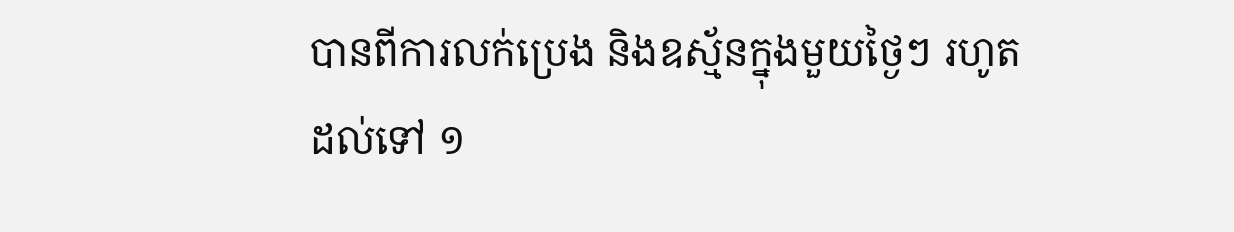បានពីការលក់ប្រេង និងឧស្ម័នក្នុងមួយថ្ងៃៗ រហូតដល់ទៅ ១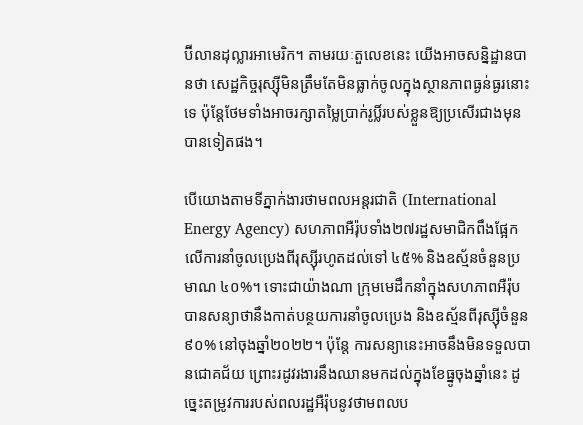ប៊ីលានដុល្លារអាមេរិក។ តាមរយៈតួលេខនេះ យើងអាចសន្និដ្ឋានបានថា សេដ្ឋកិច្ចរុស្ស៊ីមិនត្រឹមតែមិនធ្លាក់ចូលក្នុងស្ថានភាពធ្ងន់ធ្ងរនោះទេ ប៉ុន្តែថែមទាំងអាចរក្សាតម្លៃប្រាក់រូប្លិ៍របស់ខ្លួនឱ្យប្រសើរជាងមុនបានទៀតផង។

បើយោងតាមទីភ្នាក់ងារថាមពលអន្តរជាតិ (International Energy Agency) សហភាពអឺរ៉ុបទាំង២៧រដ្ឋសមាជិកពឹងផ្អែកលើការនាំចូលប្រេងពីរុស្ស៊ីរហូតដល់ទៅ ៤៥% និងឧស្ម័នចំនួនប្រមាណ ៤០%។ ទោះជាយ៉ាងណា ក្រុមមេដឹកនាំក្នុងសហភាពអឺរ៉ុបបានសន្យាថានឹងកាត់បន្ថយការនាំចូលប្រេង និងឧស្ម័នពីរុស្ស៊ីចំនួន៩០% នៅចុងឆ្នាំ២០២២។ ប៉ុន្តែ ការសន្យានេះអាចនឹងមិនទទួលបានជោគជ័យ ព្រោះរដូវរងារនឹងឈានមកដល់ក្នុងខែធ្នូចុងឆ្នាំនេះ ដូច្នេះតម្រូវការរបស់ពលរដ្ឋអឺរ៉ុបនូវថាមពលប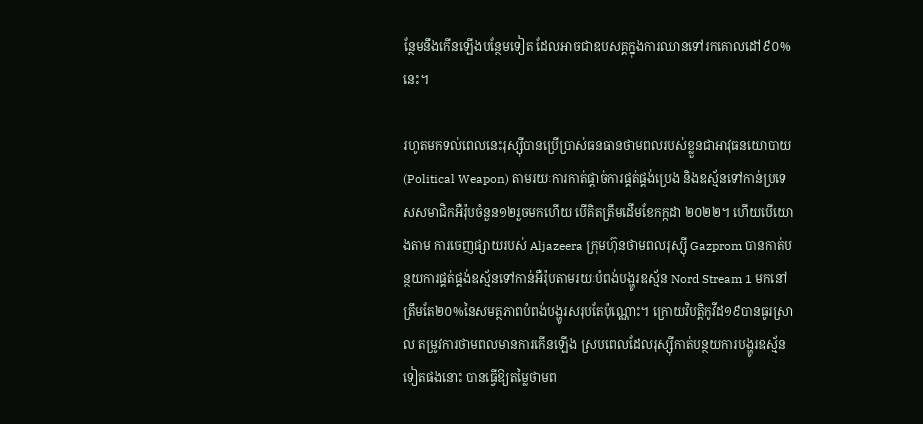ន្ថែមនឹងកើនឡើងបន្ថែមទៀត ដែលអាចជាឧបសគ្គក្នុងការឈានទៅរកគោលដៅ៩០%នេះ។

រហូតមកទល់ពេលនេះរុស្ស៊ីបានប្រើប្រាស់ធនធានថាមពលរបស់ខ្លួនជាអាវុធនយោបាយ (Political Weapon) តាមរយៈការកាត់ផ្ដាច់ការផ្គត់ផ្គង់ប្រេង និងឧស្ម័នទៅកាន់ប្រទេសសមាជិកអឺរ៉ុបចំនួន១២រួចមកហើយ បើគិតត្រឹមដើមខែកក្កដា ២០២២។ ហើយបើយោងតាម ការចេញផ្សាយរបស់ Aljazeera ក្រុមហ៊ុនថាមពលរុស្ស៊ី Gazprom បានកាត់បន្ថយការផ្គត់ផ្គង់ឧស្ម័នទៅកាន់អឺរ៉ុបតាមរយៈបំពង់បង្ហូរឧស្ម័ន Nord Stream 1 មកនៅត្រឹមតែ២០%នៃសមត្ថភាពបំពង់បង្ហូរសរុបតែប៉ុណ្ណោះ។ ក្រោយវិបត្តិកូវីដ១៩បានធូរស្រាល តម្រូវការថាមពលមានការកើនឡើង ស្របពេលដែលរុស្ស៊ីកាត់បន្ថយការបង្ហូរឧស្ម័នទៀតផងនោះ បានធ្វើឱ្យតម្លៃថាមព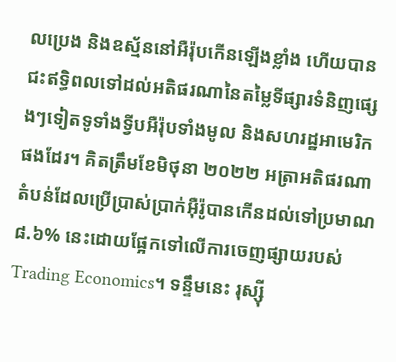លប្រេង និងឧស្ម័ននៅអឺរ៉ុបកើនឡើងខ្លាំង ហើយបានជះឥទ្ធិពលទៅដល់អតិផរណានៃតម្លៃទីផ្សារទំនិញផ្សេងៗទៀតទូទាំងទ្វីបអឺរ៉ុបទាំងមូល និងសហរដ្ឋអាមេរិកផងដែរ។ គិតត្រឹមខែមិថុនា ២០២២ អត្រាអតិផរណាតំបន់ដែលប្រើប្រាស់ប្រាក់អ៊ឺរ៉ូបានកើនដល់ទៅប្រមាណ ៨.៦% នេះដោយផ្អែកទៅលើការចេញផ្សាយរបស់ Trading Economics។ ទន្ទឹមនេះ រុស្ស៊ី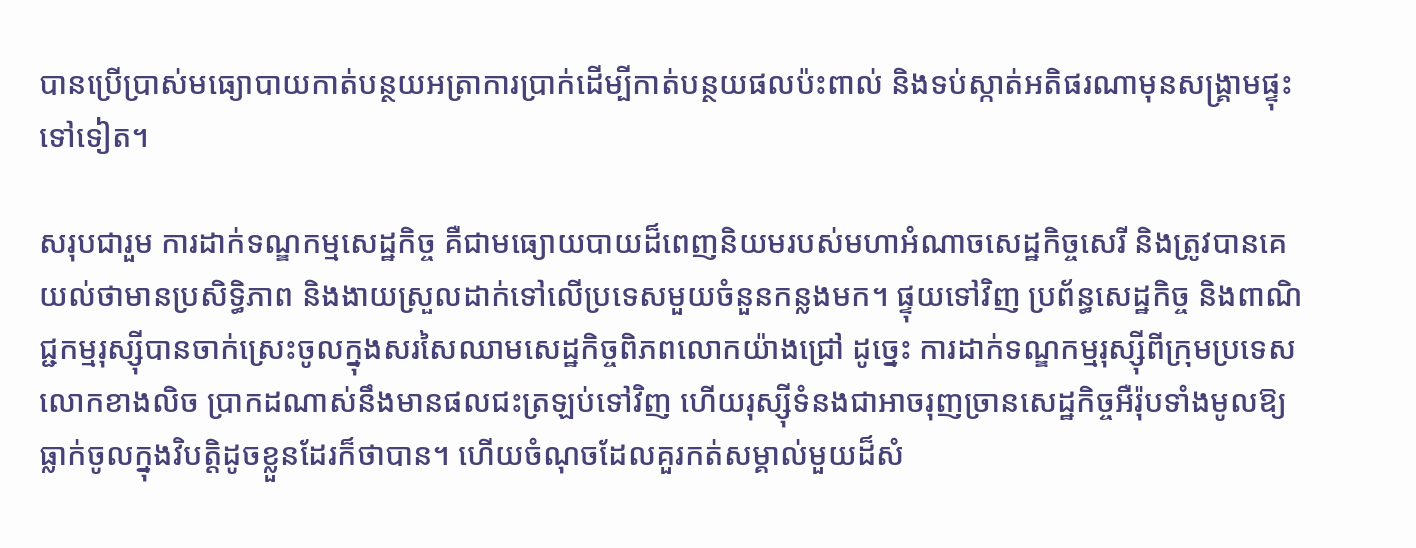បានប្រើប្រាស់មធ្យោបាយកាត់បន្ថយអត្រាការប្រាក់ដើម្បីកាត់បន្ថយផលប៉ះពាល់ និងទប់ស្កាត់អតិផរណាមុនសង្គ្រាមផ្ទុះទៅទៀត។

សរុបជារួម ការដាក់ទណ្ឌកម្មសេដ្ឋកិច្ច គឺជាមធ្យោយបាយដ៏ពេញនិយមរបស់មហាអំណាចសេដ្ឋកិច្ចសេរី និងត្រូវបានគេយល់ថាមានប្រសិទ្ធិភាព និងងាយស្រួលដាក់ទៅលើប្រទេសមួយចំនួនកន្លងមក។ ផ្ទុយទៅវិញ ប្រព័ន្ធសេដ្ឋកិច្ច និងពាណិជ្ជកម្មរុស្ស៊ីបានចាក់ស្រេះចូលក្នុងសរសៃឈាមសេដ្ឋកិច្ចពិភពលោកយ៉ាងជ្រៅ ដូច្នេះ ការដាក់ទណ្ឌកម្មរុស្ស៊ីពីក្រុមប្រទេសលោកខាងលិច ប្រាកដណាស់នឹងមានផលជះត្រឡប់ទៅវិញ ហើយរុស្ស៊ីទំនងជាអាចរុញច្រានសេដ្ឋកិច្ចអឺរ៉ុបទាំងមូលឱ្យធ្លាក់ចូលក្នុងវិបត្តិដូចខ្លួនដែរក៏ថាបាន។ ហើយចំណុចដែលគួរកត់សម្គាល់មួយដ៏សំ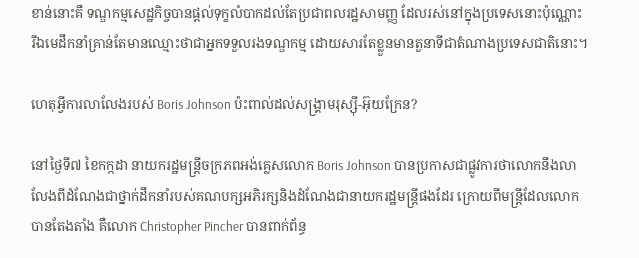ខាន់នោះគឺ ទណ្ឌកម្មសេដ្ឋកិច្ចបានផ្ដល់ទុក្ខលំបាកដល់តែប្រជាពលរដ្ឋសាមញ្ញ ដែលរស់នៅក្នុងប្រទេសនោះប៉ុណ្ណោះ រីឯមេដឹកនាំគ្រាន់តែមានឈ្មោះថាជាអ្នកទទួលរងទណ្ឌកម្ម ដោយសារតែខ្លួនមានតួនាទីជាតំណាងប្រទេសជាតិនោះ។

ហេតុអ្វីការលាលែងរបស់ Boris Johnson ប៉ះពាល់ដល់សង្គ្រាមរុស្ស៊ី-អ៊ុយក្រែន?

នៅថ្ងៃទី៧ ខៃកក្កដា នាយករដ្ឋមន្ត្រីចក្រភពអង់គ្លេសលោក Boris Johnson បានប្រកាសជាផ្លូវការថាលោកនឹងលាលែងពីដំណែងជាថ្នាក់ដឹកនាំរបស់គណបក្សអភិរក្សនិងដំណែងជានាយករដ្ឋមន្ត្រីផងដែរ ក្រោយពីមន្ត្រីដែលលោកបានតែងតាំង គឺលោក Christopher Pincher បានពាក់ព័ន្ធ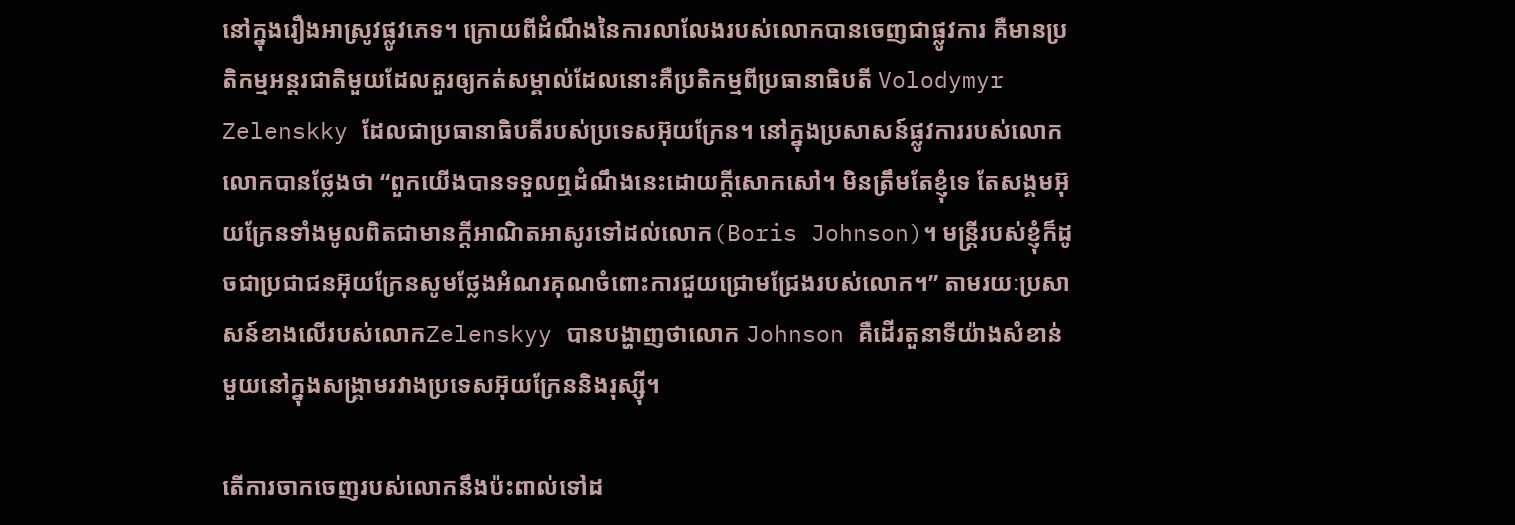នៅក្នុងរឿងអាស្រូវផ្លូវភេទ។ ក្រោយពីដំណឹងនៃការលាលែងរបស់លោកបានចេញជាផ្លូវការ គឺមានប្រតិកម្មអន្តរជាតិមួយដែលគួរឲ្យកត់សម្គាល់ដែលនោះគឺប្រតិកម្មពីប្រធានាធិបតី Volodymyr Zelenskky ដែលជាប្រធានាធិបតីរបស់ប្រទេសអ៊ុយក្រែន។ នៅក្នុងប្រសាសន៍ផ្លូវការរបស់លោក លោកបានថ្លែងថា “ពួកយើងបានទទួលឮដំណឹងនេះដោយក្តីសោកសៅ។ មិនត្រឹមតែខ្ញុំទេ តែសង្គមអ៊ុយក្រែនទាំងមូលពិតជាមានក្តីអាណិតអាសូរទៅដល់លោក(Boris Johnson)។ មន្ត្រីរបស់ខ្ញុំក៏ដូចជាប្រជាជនអ៊ុយក្រែនសូមថ្លែងអំណរគុណចំពោះការជួយជ្រោមជ្រែងរបស់លោក។” តាមរយៈប្រសាសន៍ខាងលើរបស់លោកZelenskyy បានបង្ហាញថាលោក Johnson គឺដើរតួនាទីយ៉ាងសំខាន់មួយនៅក្នុងសង្គ្រាមរវាងប្រទេសអ៊ុយក្រែននិងរុស្ស៊ី។

តើការចាកចេញរបស់លោកនឹងប៉ះពាល់ទៅដ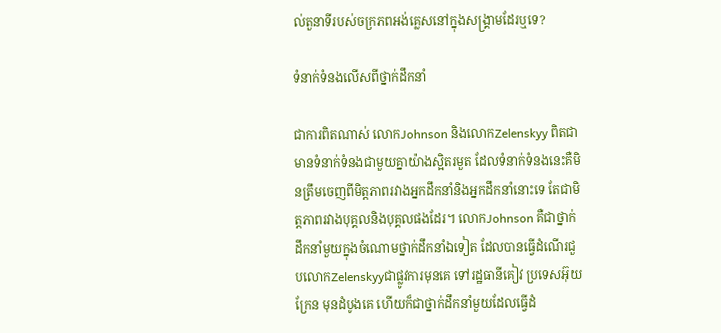ល់តួនាទីរបស់ចក្រភពអង់គ្លេសនៅក្នុងសង្គ្រាមដែរឬទេ?

ទំនាក់ទំនងលើសពីថ្នាក់ដឹកនាំ

ជាការពិតណាស់ លោកJohnson និងលោកZelenskyy ពិតជាមានទំនាក់ទំនងជាមួយគ្នាយ៉ាងស្អិតរមួត ដែលទំនាក់ទំនងនេះគឺមិនត្រឹមចេញពីមិត្តភាពរវាងអ្នកដឹកនាំនិងអ្នកដឹកនាំនោះទេ តែជាមិត្តភាពរវាងបុគ្គលនិងបុគ្គលផងដែរ។ លោកJohnson គឺជាថ្នាក់ដឹកនាំមួយក្នុងចំណោមថ្នាក់ដឹកនាំឯទៀត ដែលបានធ្វើដំណើរជួបលោកZelenskyyជាផ្លូវការមុនគេ ទៅរដ្ឋធានីគៀវ ប្រទេសអ៊ុយក្រែន មុនដំបូងគេ ហើយក៏ជាថ្នាក់ដឹកនាំមួយដែលធ្វើដំ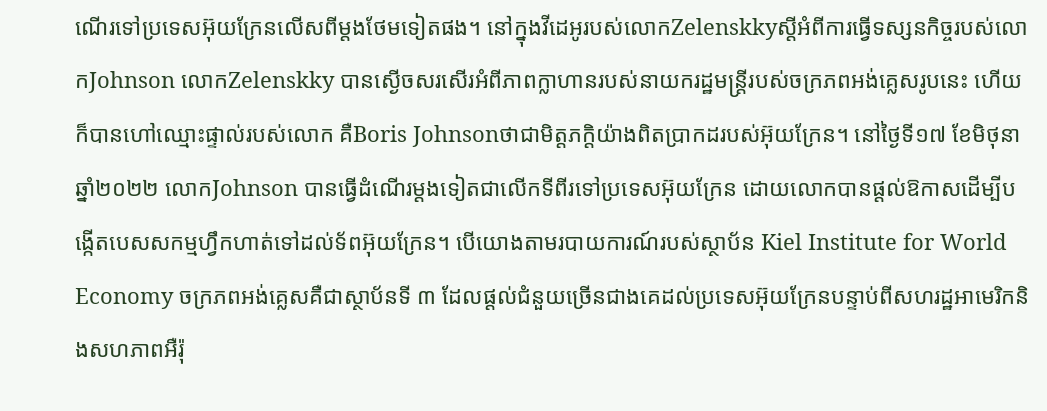ណើរទៅប្រទេសអ៊ុយក្រែនលើសពីម្តងថែមទៀតផង។ នៅក្នុងវីដេអូរបស់លោកZelenskkyស្តីអំពីការធ្វើទស្សនកិច្ចរបស់លោកJohnson លោកZelenskky បានស្ងើចសរសើរអំពីភាពក្លាហានរបស់នាយករដ្ឋមន្រ្តីរបស់ចក្រភពអង់គ្លេសរូបនេះ ហើយក៏បានហៅឈ្មោះផ្ទាល់របស់លោក គឺBoris Johnsonថាជាមិត្តភក្តិយ៉ាងពិតប្រាកដរបស់អ៊ុយក្រែន។ នៅថ្ងៃទី១៧ ខែមិថុនា ឆ្នាំ២០២២ លោកJohnson បានធ្វើដំណើរម្តងទៀតជាលើកទីពីរទៅប្រទេសអ៊ុយក្រែន ដោយលោកបានផ្តល់ឱកាសដើម្បីបង្កើតបេសសកម្មហ្វឹកហាត់ទៅដល់ទ័ពអ៊ុយក្រែន។ បើយោងតាមរបាយការណ៍របស់ស្ថាប័ន Kiel Institute for World Economy ចក្រភពអង់គ្លេសគឺជាស្ថាប័នទី ៣ ដែលផ្តល់ជំនួយច្រើនជាងគេដល់ប្រទេសអ៊ុយក្រែនបន្ទាប់ពីសហរដ្ឋអាមេរិកនិងសហភាពអឺរ៉ុ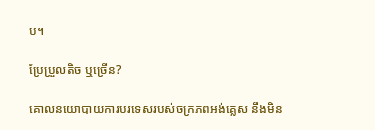ប។

ប្រែប្រួលតិច ឬច្រើន?

គោលនយោបាយការបរទេសរបស់ចក្រភពអង់គ្លេស នឹងមិន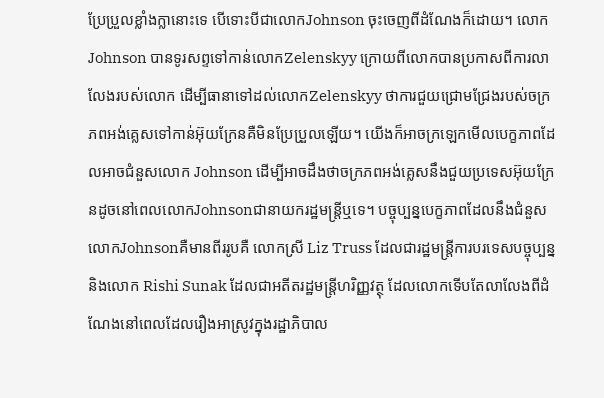ប្រែប្រួលខ្លាំងក្លានោះទេ បើទោះបីជាលោកJohnson ចុះចេញពីដំណែងក៏ដោយ។ លោកJohnson បានទូរសព្ទទៅកាន់លោកZelenskyy ក្រោយពីលោកបានប្រកាសពីការលាលែងរបស់លោក ដើម្បីធានាទៅដល់លោកZelenskyy ថាការជួយជ្រោមជ្រែងរបស់ចក្រភពអង់គ្លេសទៅកាន់អ៊ុយក្រែនគឺមិនប្រែប្រួលឡើយ។ យើងក៏អាចក្រឡេកមើលបេក្ខភាពដែលអាចជំនួសលោក Johnson ដើម្បីអាចដឹងថាចក្រភពអង់គ្លេសនឹងជួយប្រទេសអ៊ុយក្រែនដូចនៅពេលលោកJohnsonជានាយករដ្ឋមន្ត្រីឬទេ។ បច្ចុប្បន្នបេក្ខភាពដែលនឹងជំនួសលោកJohnsonគឺមានពីររូបគឺ លោកស្រី Liz Truss ដែលជារដ្ឋមន្ត្រីការបរទេសបច្ចុប្បន្ន និងលោក Rishi Sunak ដែលជាអតីតរដ្ឋមន្ត្រីហរិញ្ញវត្ថុ ដែលលោកទើបតែលាលែងពីដំណែងនៅពេលដែលរឿងអាស្រូវក្នុងរដ្ឋាភិបាល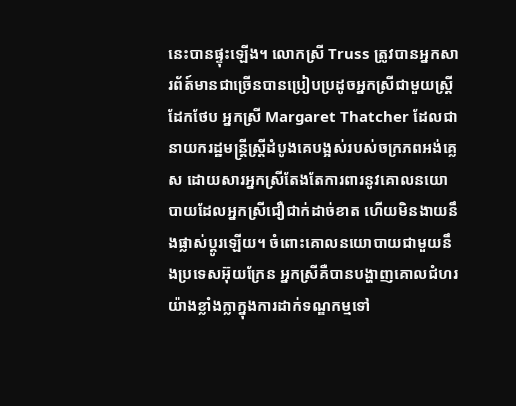នេះបានផ្ទុះឡើង។ លោកស្រី Truss ត្រូវបានអ្នកសារព័ត៍មានជាច្រើនបានប្រៀបប្រដូចអ្នកស្រីជាមួយស្ត្រីដែកថែប អ្នកស្រី Margaret Thatcher ដែលជានាយករដ្ឋមន្ត្រីស្ត្រីដំបូងគេបង្អស់របស់ចក្រភពអង់គ្លេស ដោយសារអ្នកស្រីតែងតែការពារនូវគោលនយោបាយដែលអ្នកស្រីជឿជាក់ដាច់ខាត ហើយមិនងាយនឹងផ្លាស់ប្តូរឡើយ។ ចំពោះគោលនយោបាយជាមួយនឹងប្រទេសអ៊ុយក្រែន អ្នកស្រីគឺបានបង្ហាញគោលជំហរយ៉ាងខ្លាំងក្លាក្នុងការដាក់ទណ្ឌកម្មទៅ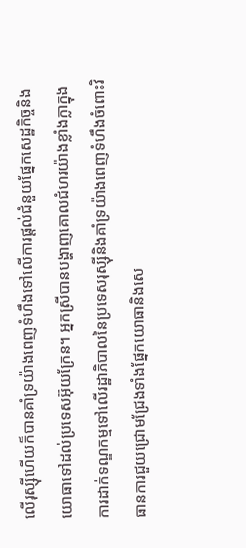លើរុស្ស៊ីហើយក៏បានគាំទ្រយ៉ាងពេញទំហឹងទៅលើការផ្តល់ជំនួយផ្នែកសេដ្ឋកិច្ចនិងយោធាទៅដល់ប្រទេសអ៊ុយក្រែន។ អ្នកស្រីបានបង្ហាញគោលជំហរយ៉ាងខ្លាំងក្លាក្នុងការដាក់ទណ្ឌកម្មទៅលើរដ្ឋាភិបាលនៃប្រទេសរុស្ស៊ីនិងគាំទ្រយ៉ាងពេញទំហឹងចំពោះវិធានការជួយជ្រោមជ្រែងទាំងផ្នែកយោធានិងសេ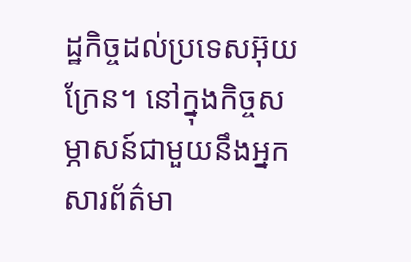ដ្ឋកិច្ចដល់ប្រទេសអ៊ុយក្រែន។ នៅក្នុងកិច្ចសម្ភាសន៍ជាមួយនឹងអ្នកសារព័ត៌មា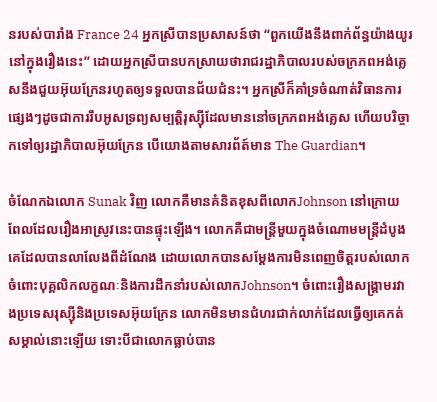នរបស់បារាំង France 24 អ្នកស្រីបានប្រសាសន៍ថា “ពួកយើងនឹងពាក់ព័ន្ធយ៉ាងយូរនៅក្នុងរឿងនេះ” ដោយអ្នកស្រីបានបកស្រាយថារាជរដ្ឋាភិបាលរបស់ចក្រភពអង់គ្លេសនឹងជួយអ៊ុយក្រែនរហូតឲ្យទទួលបានជ័យជំនះ។ អ្នកស្រីក៏គាំទ្រចំណាត់វិធានការផ្សេងៗដូចជាការរឹបអូសទ្រព្យសម្បត្តិរុស្ស៊ីដែលមាននៅចក្រភពអង់គ្លេស ហើយបរិច្ចាកទៅឲ្យរដ្ឋាភិបាលអ៊ុយក្រែន បើយោងតាមសារព័ត៍មាន The Guardian។

ចំណែកឯលោក Sunak វិញ លោកគឺមានគំនិតខុសពីលោកJohnson នៅក្រោយពែលដែលរឿងអាស្រូវនេះបានផ្ទុះឡើង។ លោកគឺជាមន្ត្រីមួយក្នុងចំណោមមន្ត្រីដំបូងគេដែលបានលាលែងពីដំណែង ដោយលោកបានសម្តែងការមិនពេញចិត្តរបស់លោកចំពោះបុគ្គលិកលក្ខណៈនិងការដឹកនាំរបស់លោកJohnson។ ចំពោះរឿងសង្គ្រាមរវាងប្រទេសរុស្ស៊ីនិងប្រទេសអ៊ុយក្រែន លោកមិនមានជំហរជាក់លាក់ដែលធ្វើឲ្យគេកត់សម្គាល់នោះឡើយ ទោះបីជាលោកធ្លាប់បាន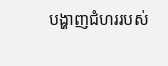បង្ហាញជំហររបស់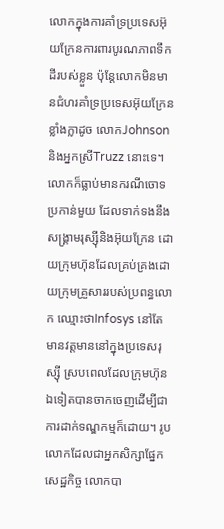លោកក្នុងការគាំទ្រប្រទេសអ៊ុយក្រែនការពារបូរណភាពទឹកដីរបស់ខ្លួន ប៉ុន្តែលោកមិនមានជំហរគាំទ្រប្រទេសអ៊ុយក្រែនខ្លាំងក្លាដូច លោកJohnson និងអ្នកស្រីTruzz នោះទេ។ លោកក៏ធ្លាប់មានករណីចោទប្រកាន់មួយ ដែលទាក់ទងនឹងសង្គ្រាមរុស្ស៊ីនិងអ៊ុយក្រែន ដោយក្រុមហ៊ុនដែលគ្រប់គ្រងដោយក្រុមគ្រួសាររបស់ប្រពន្ធលោក ឈ្មោះថាInfosys នៅតែមានវត្តមាននៅក្នុងប្រទេសរុស្ស៊ី ស្របពេលដែលក្រុមហ៊ុនឯទៀតបានចាកចេញដើម្បីជាការដាក់ទណ្ឌកម្មក៏ដោយ។ រូបលោកដែលជាអ្នកសិក្សាផ្នែកសេដ្ឋកិច្ច លោកបា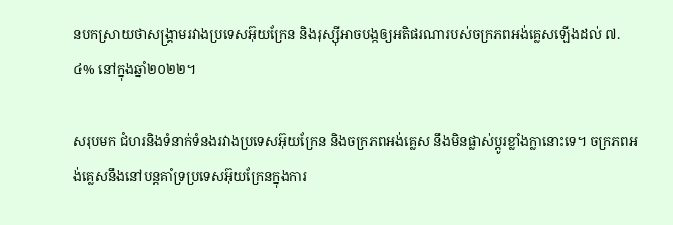នបកស្រាយថាសង្គ្រាមរវាងប្រទេសអ៊ុយក្រែន និងរុស្ស៊ីអាចបង្កឲ្យអតិផរណារបស់ចក្រភពអង់គ្លេសឡើងដល់ ៧.៤% នៅក្នុងឆ្នាំ២០២២។

សរុបមក ជំហរនិងទំនាក់ទំនងរវាងប្រទេសអ៊ុយក្រែន និងចក្រភពអង់គ្លេស នឹងមិនផ្លាស់ប្តូរខ្លាំងក្លានោះទេ។ ចក្រភពអង់គ្លេសនឹងនៅបន្តគាំទ្រប្រទេសអ៊ុយក្រែនក្នុងការ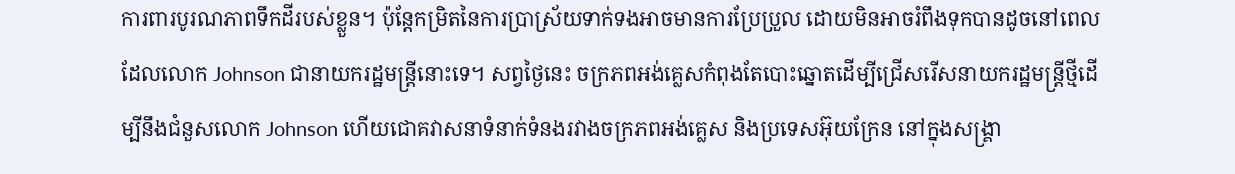ការពារបូរណភាពទឹកដីរបស់ខ្លួន។ ប៉ុន្តែកម្រិតនៃការប្រាស្រ័យទាក់ទងអាចមានការប្រែប្រួល ដោយមិនអាចរំពឹងទុកបានដូចនៅពេលដែលលោក Johnson ជានាយករដ្ឋមន្ត្រីនោះទេ។ សព្វថ្ងៃនេះ ចក្រភពអង់គ្លេសកំពុងតែបោះឆ្នោតដើម្បីជ្រើសរើសនាយករដ្ឋមន្ត្រីថ្មីដើម្បីនឹងជំនួសលោក Johnson ហើយជោគវាសនាទំនាក់ទំនងរវាងចក្រភពអង់គ្លេស និងប្រទេសអ៊ុយក្រែន នៅក្នុងសង្គ្រា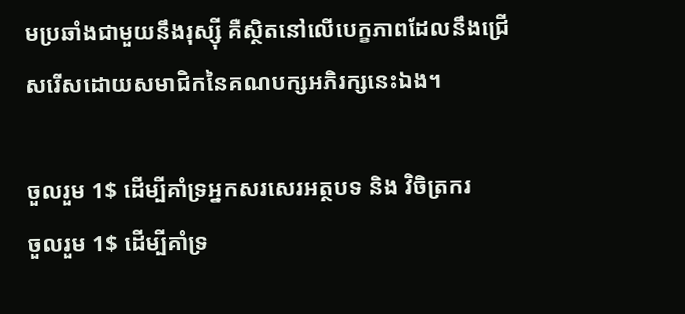មប្រឆាំងជាមួយនឹងរុស្ស៊ី គឺស្ថិតនៅលើបេក្ខភាពដែលនឹងជ្រើសរើសដោយសមាជិកនៃគណបក្សអភិរក្សនេះឯង។

ចួលរួម 1$ ដើម្បីគាំទ្រអ្នកសរសេរអត្ថបទ និង វិចិត្រករ
ចួលរួម 1$ ដើម្បីគាំទ្រ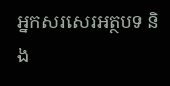អ្នកសរសេរអត្ថបទ និង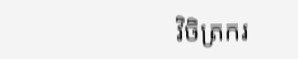វិចិត្រករ